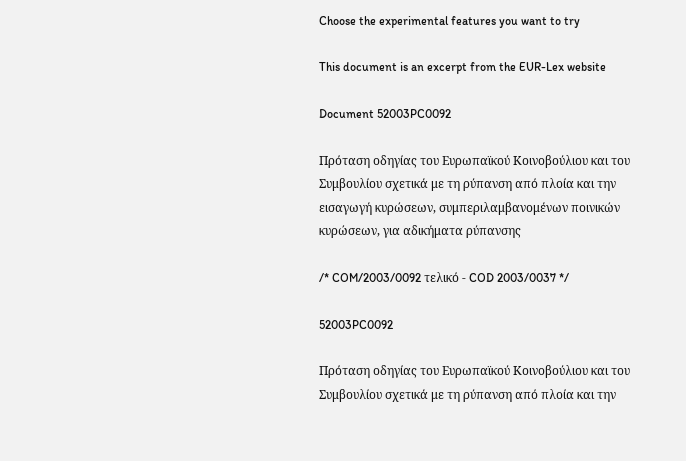Choose the experimental features you want to try

This document is an excerpt from the EUR-Lex website

Document 52003PC0092

Πρόταση οδηγίας του Ευρωπαϊκού Κοινοβούλιου και του Συμβουλίου σχετικά με τη ρύπανση από πλοία και την εισαγωγή κυρώσεων, συμπεριλαμβανομένων ποινικών κυρώσεων, για αδικήματα ρύπανσης

/* COM/2003/0092 τελικό - COD 2003/0037 */

52003PC0092

Πρόταση οδηγίας του Ευρωπαϊκού Κοινοβούλιου και του Συμβουλίου σχετικά με τη ρύπανση από πλοία και την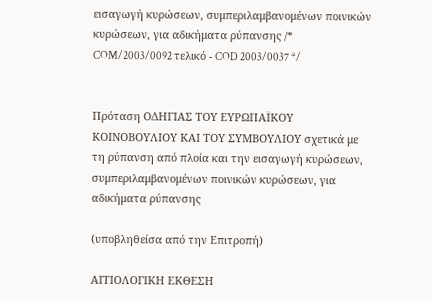εισαγωγή κυρώσεων, συμπεριλαμβανομένων ποινικών κυρώσεων, για αδικήματα ρύπανσης /* COM/2003/0092 τελικό - COD 2003/0037 */


Πρόταση ΟΔΗΓΙΑΣ ΤΟΥ ΕΥΡΩΠΑΪΚΟΥ ΚΟΙΝΟΒΟΥΛΙΟΥ ΚΑΙ ΤΟΥ ΣΥΜΒΟΥΛΙΟΥ σχετικά με τη ρύπανση από πλοία και την εισαγωγή κυρώσεων, συμπεριλαμβανομένων ποινικών κυρώσεων, για αδικήματα ρύπανσης

(υποβληθείσα από την Επιτροπή)

ΑΙΤΙΟΛΟΓΙΚΗ ΕΚΘΕΣΗ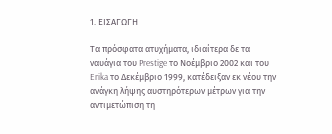1. ΕΙΣΑΓΩΓΗ

Τα πρόσφατα ατυχήματα, ιδιαίτερα δε τα ναυάγια του Prestige το Νοέμβριο 2002 και του Erika το Δεκέμβριο 1999, κατέδειξαν εκ νέου την ανάγκη λήψης αυστηρότερων μέτρων για την αντιμετώπιση τη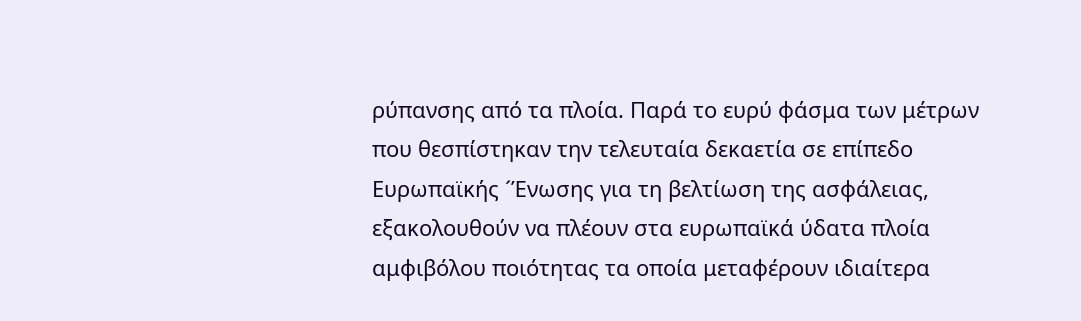ρύπανσης από τα πλοία. Παρά το ευρύ φάσμα των μέτρων που θεσπίστηκαν την τελευταία δεκαετία σε επίπεδο Ευρωπαϊκής ´Ένωσης για τη βελτίωση της ασφάλειας, εξακολουθούν να πλέουν στα ευρωπαϊκά ύδατα πλοία αμφιβόλου ποιότητας τα οποία μεταφέρουν ιδιαίτερα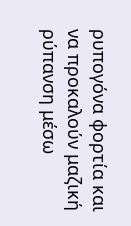ρυπογόνα φορτία και να προκαλούν μαζική ρύπανση μέσω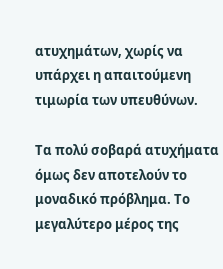ατυχημάτων, χωρίς να υπάρχει η απαιτούμενη τιμωρία των υπευθύνων.

Τα πολύ σοβαρά ατυχήματα όμως δεν αποτελούν το μοναδικό πρόβλημα. Το μεγαλύτερο μέρος της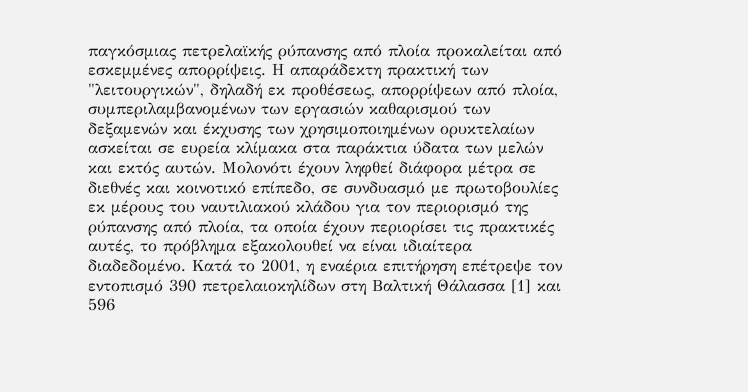παγκόσμιας πετρελαϊκής ρύπανσης από πλοία προκαλείται από εσκεμμένες απορρίψεις. Η απαράδεκτη πρακτική των "λειτουργικών", δηλαδή εκ προθέσεως, απορρίψεων από πλοία, συμπεριλαμβανομένων των εργασιών καθαρισμού των δεξαμενών και έκχυσης των χρησιμοποιημένων ορυκτελαίων ασκείται σε ευρεία κλίμακα στα παράκτια ύδατα των μελών και εκτός αυτών. Μολονότι έχουν ληφθεί διάφορα μέτρα σε διεθνές και κοινοτικό επίπεδο, σε συνδυασμό με πρωτοβουλίες εκ μέρους του ναυτιλιακού κλάδου για τον περιορισμό της ρύπανσης από πλοία, τα οποία έχουν περιορίσει τις πρακτικές αυτές, το πρόβλημα εξακολουθεί να είναι ιδιαίτερα διαδεδομένο. Κατά το 2001, η εναέρια επιτήρηση επέτρεψε τον εντοπισμό 390 πετρελαιοκηλίδων στη Βαλτική Θάλασσα [1] και 596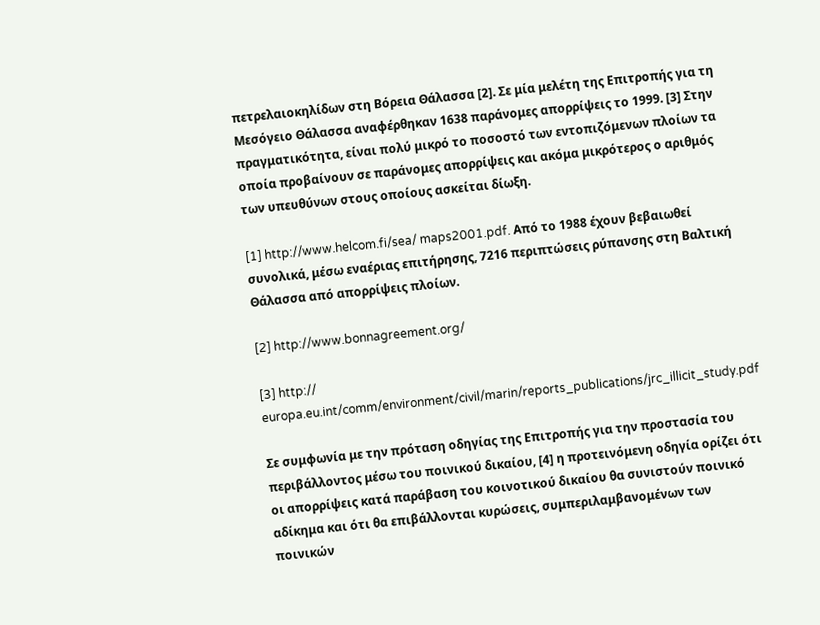πετρελαιοκηλίδων στη Βόρεια Θάλασσα [2]. Σε μία μελέτη της Επιτροπής για τη Μεσόγειο Θάλασσα αναφέρθηκαν 1638 παράνομες απορρίψεις το 1999. [3] Στην πραγματικότητα, είναι πολύ μικρό το ποσοστό των εντοπιζόμενων πλοίων τα οποία προβαίνουν σε παράνομες απορρίψεις και ακόμα μικρότερος ο αριθμός των υπευθύνων στους οποίους ασκείται δίωξη.

[1] http://www.helcom.fi/sea/ maps2001.pdf. Από το 1988 έχουν βεβαιωθεί συνολικά, μέσω εναέριας επιτήρησης, 7216 περιπτώσεις ρύπανσης στη Βαλτική Θάλασσα από απορρίψεις πλοίων.

[2] http://www.bonnagreement.org/

[3] http:// europa.eu.int/comm/environment/civil/marin/reports_publications/jrc_illicit_study.pdf

Σε συμφωνία με την πρόταση οδηγίας της Επιτροπής για την προστασία του περιβάλλοντος μέσω του ποινικού δικαίου, [4] η προτεινόμενη οδηγία ορίζει ότι οι απορρίψεις κατά παράβαση του κοινοτικού δικαίου θα συνιστούν ποινικό αδίκημα και ότι θα επιβάλλονται κυρώσεις, συμπεριλαμβανομένων των ποινικών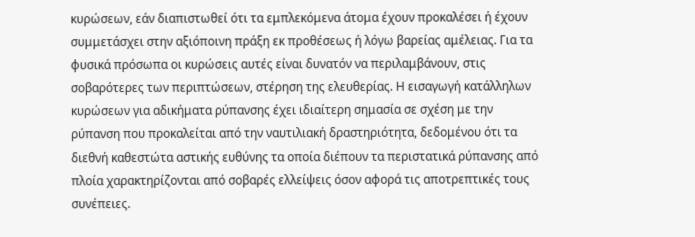κυρώσεων, εάν διαπιστωθεί ότι τα εμπλεκόμενα άτομα έχουν προκαλέσει ή έχουν συμμετάσχει στην αξιόποινη πράξη εκ προθέσεως ή λόγω βαρείας αμέλειας. Για τα φυσικά πρόσωπα οι κυρώσεις αυτές είναι δυνατόν να περιλαμβάνουν, στις σοβαρότερες των περιπτώσεων, στέρηση της ελευθερίας. Η εισαγωγή κατάλληλων κυρώσεων για αδικήματα ρύπανσης έχει ιδιαίτερη σημασία σε σχέση με την ρύπανση που προκαλείται από την ναυτιλιακή δραστηριότητα, δεδομένου ότι τα διεθνή καθεστώτα αστικής ευθύνης τα οποία διέπουν τα περιστατικά ρύπανσης από πλοία χαρακτηρίζονται από σοβαρές ελλείψεις όσον αφορά τις αποτρεπτικές τους συνέπειες.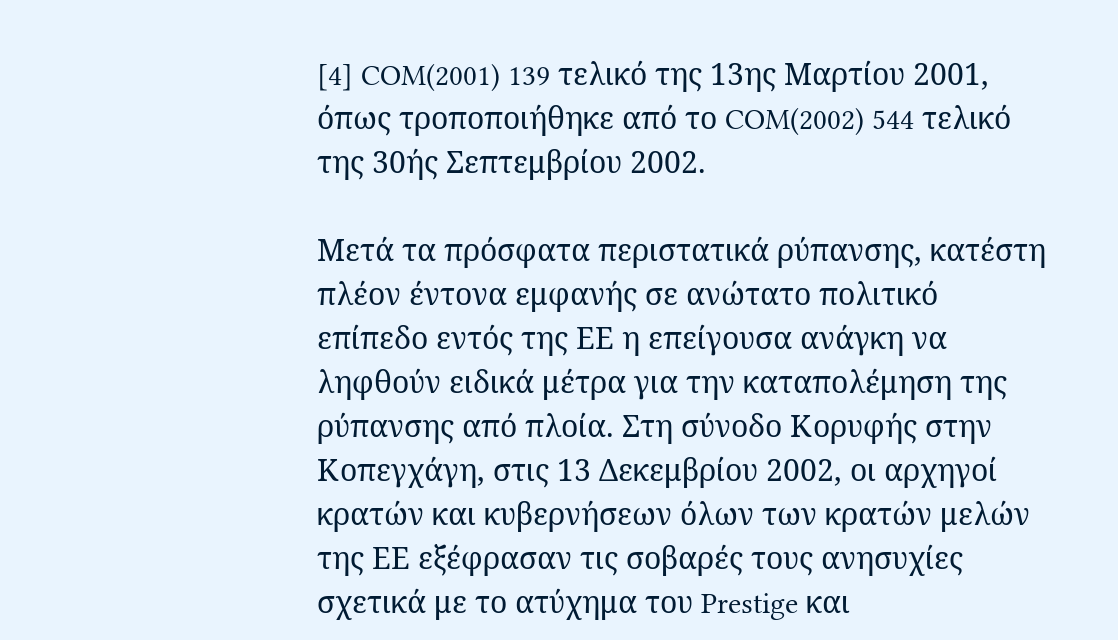[4] COM(2001) 139 τελικό της 13ης Μαρτίου 2001, όπως τροποποιήθηκε από το COM(2002) 544 τελικό της 30ής Σεπτεμβρίου 2002.

Μετά τα πρόσφατα περιστατικά ρύπανσης, κατέστη πλέον έντονα εμφανής σε ανώτατο πολιτικό επίπεδο εντός της ΕΕ η επείγουσα ανάγκη να ληφθούν ειδικά μέτρα για την καταπολέμηση της ρύπανσης από πλοία. Στη σύνοδο Κορυφής στην Κοπεγχάγη, στις 13 Δεκεμβρίου 2002, οι αρχηγοί κρατών και κυβερνήσεων όλων των κρατών μελών της ΕΕ εξέφρασαν τις σοβαρές τους ανησυχίες σχετικά με το ατύχημα του Prestige και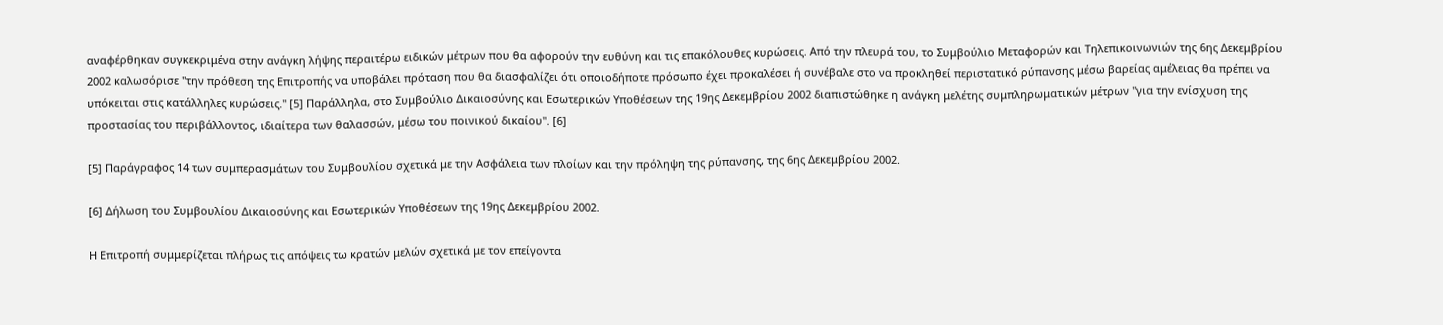αναφέρθηκαν συγκεκριμένα στην ανάγκη λήψης περαιτέρω ειδικών μέτρων που θα αφορούν την ευθύνη και τις επακόλουθες κυρώσεις. Από την πλευρά του, το Συμβούλιο Μεταφορών και Τηλεπικοινωνιών της 6ης Δεκεμβρίου 2002 καλωσόρισε "την πρόθεση της Επιτροπής να υποβάλει πρόταση που θα διασφαλίζει ότι οποιοδήποτε πρόσωπο έχει προκαλέσει ή συνέβαλε στο να προκληθεί περιστατικό ρύπανσης μέσω βαρείας αμέλειας θα πρέπει να υπόκειται στις κατάλληλες κυρώσεις." [5] Παράλληλα, στο Συμβούλιο Δικαιοσύνης και Εσωτερικών Υποθέσεων της 19ης Δεκεμβρίου 2002 διαπιστώθηκε η ανάγκη μελέτης συμπληρωματικών μέτρων "για την ενίσχυση της προστασίας του περιβάλλοντος, ιδιαίτερα των θαλασσών, μέσω του ποινικού δικαίου". [6]

[5] Παράγραφος 14 των συμπερασμάτων του Συμβουλίου σχετικά με την Ασφάλεια των πλοίων και την πρόληψη της ρύπανσης, της 6ης Δεκεμβρίου 2002.

[6] Δήλωση του Συμβουλίου Δικαιοσύνης και Εσωτερικών Υποθέσεων της 19ης Δεκεμβρίου 2002.

Η Επιτροπή συμμερίζεται πλήρως τις απόψεις τω κρατών μελών σχετικά με τον επείγοντα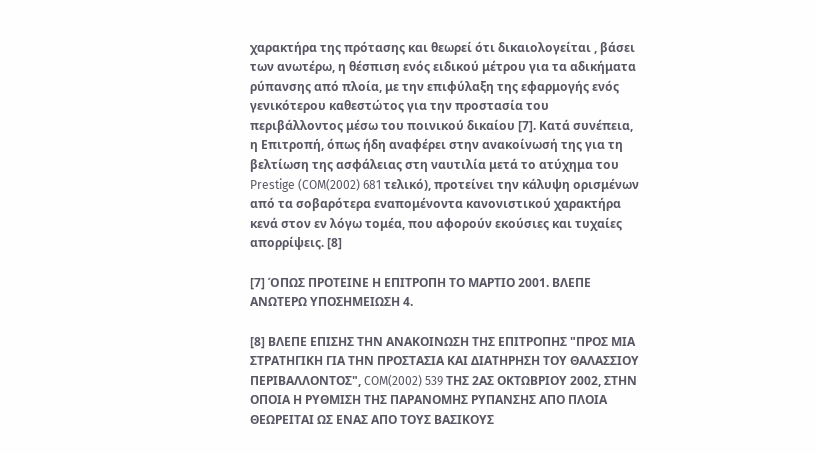χαρακτήρα της πρότασης και θεωρεί ότι δικαιολογείται , βάσει των ανωτέρω, η θέσπιση ενός ειδικού μέτρου για τα αδικήματα ρύπανσης από πλοία, με την επιφύλαξη της εφαρμογής ενός γενικότερου καθεστώτος για την προστασία του περιβάλλοντος μέσω του ποινικού δικαίου [7]. Κατά συνέπεια, η Επιτροπή, όπως ήδη αναφέρει στην ανακοίνωσή της για τη βελτίωση της ασφάλειας στη ναυτιλία μετά το ατύχημα του Prestige (COM(2002) 681 τελικό), προτείνει την κάλυψη ορισμένων από τα σοβαρότερα εναπομένοντα κανονιστικού χαρακτήρα κενά στον εν λόγω τομέα, που αφορούν εκούσιες και τυχαίες απορρίψεις. [8]

[7] ΌΠΩΣ ΠΡΟΤΕΙΝΕ Η ΕΠΙΤΡΟΠΗ ΤΟ ΜΑΡΤΙΟ 2001. ΒΛΕΠΕ ΑΝΩΤΕΡΩ ΥΠΟΣΗΜΕΙΩΣΗ 4.

[8] ΒΛΕΠΕ ΕΠΙΣΗΣ ΤΗΝ ΑΝΑΚΟΙΝΩΣΗ ΤΗΣ ΕΠΙΤΡΟΠΗΣ "ΠΡΟΣ ΜΙΑ ΣΤΡΑΤΗΓΙΚΗ ΓΙΑ ΤΗΝ ΠΡΟΣΤΑΣΙΑ ΚΑΙ ΔΙΑΤΗΡΗΣΗ ΤΟΥ ΘΑΛΑΣΣΙΟΥ ΠΕΡΙΒΑΛΛΟΝΤΟΣ", COM(2002) 539 ΤΗΣ 2ΑΣ ΟΚΤΩΒΡΙΟΥ 2002, ΣΤΗΝ ΟΠΟΙΑ Η ΡΥΘΜΙΣΗ ΤΗΣ ΠΑΡΑΝΟΜΗΣ ΡΥΠΑΝΣΗΣ ΑΠΟ ΠΛΟΙΑ ΘΕΩΡΕΙΤΑΙ ΩΣ ΕΝΑΣ ΑΠΟ ΤΟΥΣ ΒΑΣΙΚΟΥΣ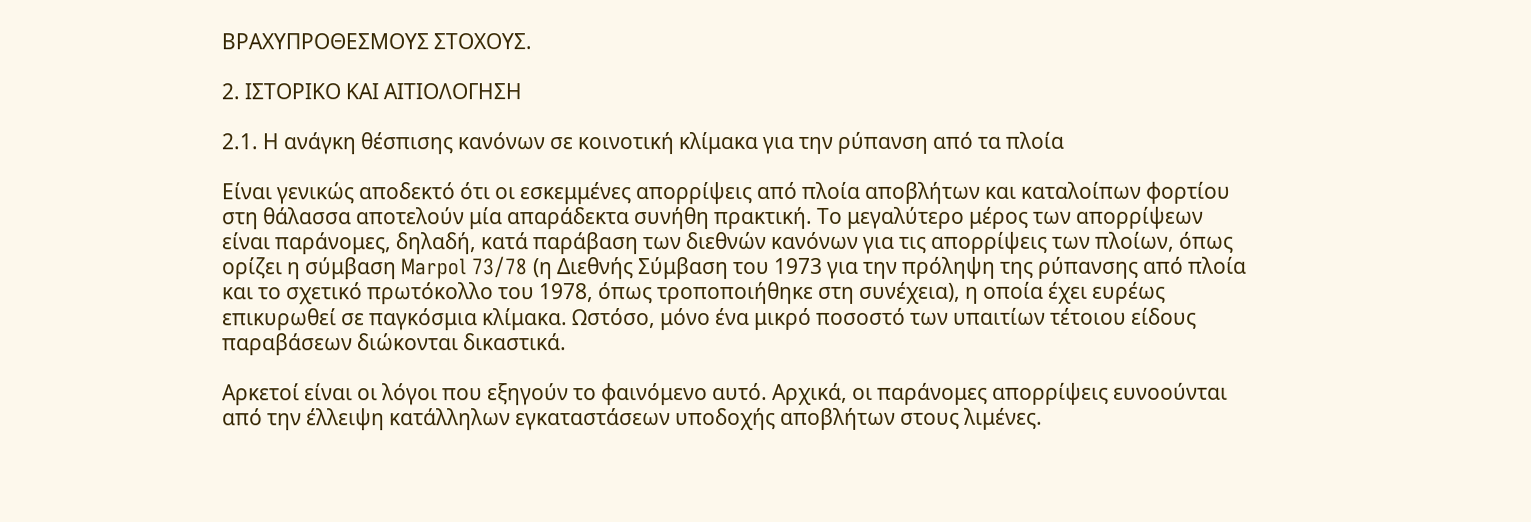ΒΡΑΧΥΠΡΟΘΕΣΜΟΥΣ ΣΤΟΧΟΥΣ.

2. ΙΣΤΟΡΙΚΟ ΚΑΙ ΑΙΤΙΟΛΟΓΗΣΗ

2.1. Η ανάγκη θέσπισης κανόνων σε κοινοτική κλίμακα για την ρύπανση από τα πλοία

Είναι γενικώς αποδεκτό ότι οι εσκεμμένες απορρίψεις από πλοία αποβλήτων και καταλοίπων φορτίου στη θάλασσα αποτελούν μία απαράδεκτα συνήθη πρακτική. Το μεγαλύτερο μέρος των απορρίψεων είναι παράνομες, δηλαδή, κατά παράβαση των διεθνών κανόνων για τις απορρίψεις των πλοίων, όπως ορίζει η σύμβαση Marpol 73/78 (η Διεθνής Σύμβαση του 1973 για την πρόληψη της ρύπανσης από πλοία και το σχετικό πρωτόκολλο του 1978, όπως τροποποιήθηκε στη συνέχεια), η οποία έχει ευρέως επικυρωθεί σε παγκόσμια κλίμακα. Ωστόσο, μόνο ένα μικρό ποσοστό των υπαιτίων τέτοιου είδους παραβάσεων διώκονται δικαστικά.

Αρκετοί είναι οι λόγοι που εξηγούν το φαινόμενο αυτό. Αρχικά, οι παράνομες απορρίψεις ευνοούνται από την έλλειψη κατάλληλων εγκαταστάσεων υποδοχής αποβλήτων στους λιμένες.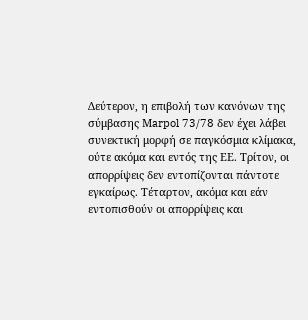Δεύτερον, η επιβολή των κανόνων της σύμβασης Μarpol 73/78 δεν έχει λάβει συνεκτική μορφή σε παγκόσμια κλίμακα, ούτε ακόμα και εντός της ΕΕ. Τρίτον, οι απορρίψεις δεν εντοπίζονται πάντοτε εγκαίρως. Τέταρτον, ακόμα και εάν εντοπισθούν οι απορρίψεις και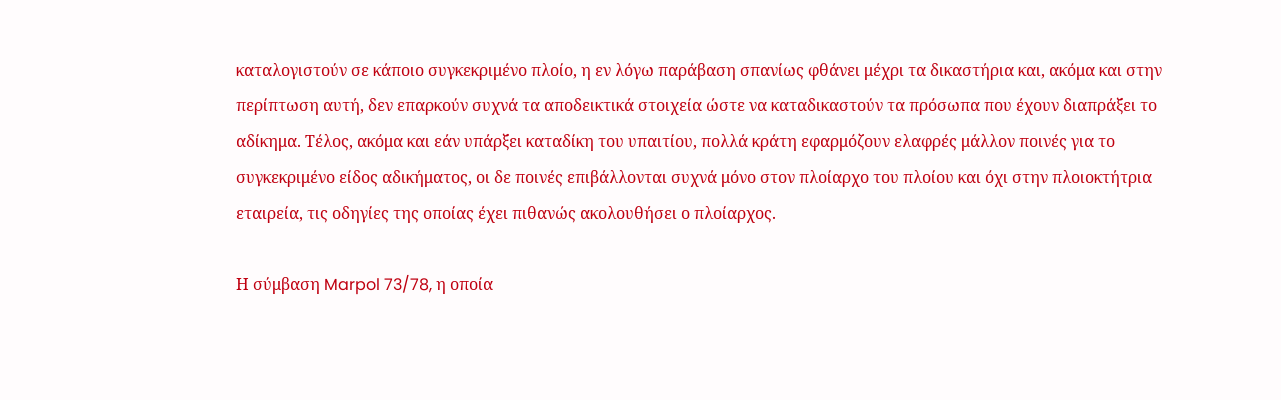καταλογιστούν σε κάποιο συγκεκριμένο πλοίο, η εν λόγω παράβαση σπανίως φθάνει μέχρι τα δικαστήρια και, ακόμα και στην περίπτωση αυτή, δεν επαρκούν συχνά τα αποδεικτικά στοιχεία ώστε να καταδικαστούν τα πρόσωπα που έχουν διαπράξει το αδίκημα. Τέλος, ακόμα και εάν υπάρξει καταδίκη του υπαιτίου, πολλά κράτη εφαρμόζουν ελαφρές μάλλον ποινές για το συγκεκριμένο είδος αδικήματος, οι δε ποινές επιβάλλονται συχνά μόνο στον πλοίαρχο του πλοίου και όχι στην πλοιοκτήτρια εταιρεία, τις οδηγίες της οποίας έχει πιθανώς ακολουθήσει ο πλοίαρχος.

Η σύμβαση Marpol 73/78, η οποία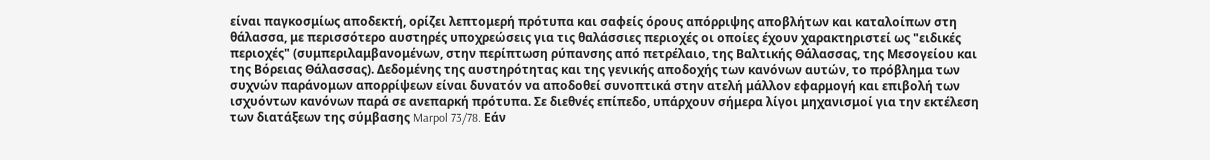είναι παγκοσμίως αποδεκτή, ορίζει λεπτομερή πρότυπα και σαφείς όρους απόρριψης αποβλήτων και καταλοίπων στη θάλασσα, με περισσότερο αυστηρές υποχρεώσεις για τις θαλάσσιες περιοχές οι οποίες έχουν χαρακτηριστεί ως "ειδικές περιοχές" (συμπεριλαμβανομένων, στην περίπτωση ρύπανσης από πετρέλαιο, της Βαλτικής Θάλασσας, της Μεσογείου και της Βόρειας Θάλασσας). Δεδομένης της αυστηρότητας και της γενικής αποδοχής των κανόνων αυτών, το πρόβλημα των συχνών παράνομων απορρίψεων είναι δυνατόν να αποδοθεί συνοπτικά στην ατελή μάλλον εφαρμογή και επιβολή των ισχυόντων κανόνων παρά σε ανεπαρκή πρότυπα. Σε διεθνές επίπεδο, υπάρχουν σήμερα λίγοι μηχανισμοί για την εκτέλεση των διατάξεων της σύμβασης Marpol 73/78. Εάν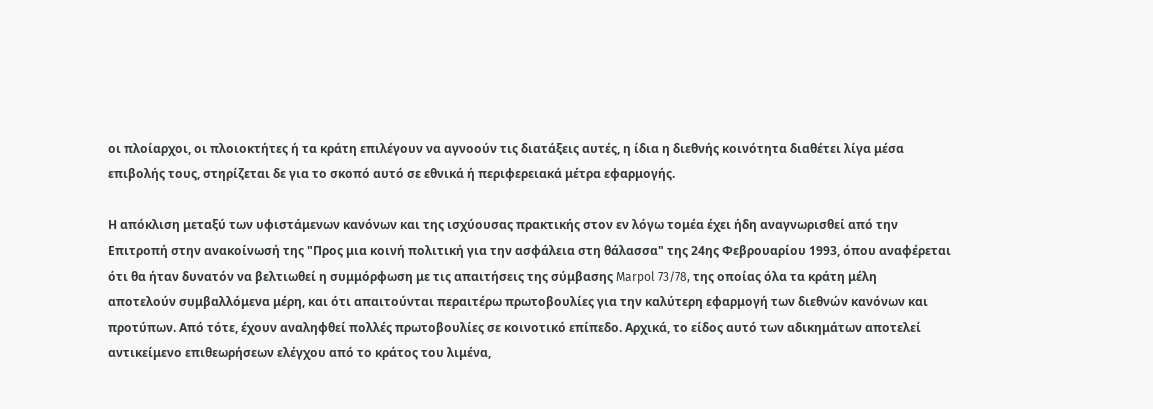οι πλοίαρχοι, οι πλοιοκτήτες ή τα κράτη επιλέγουν να αγνοούν τις διατάξεις αυτές, η ίδια η διεθνής κοινότητα διαθέτει λίγα μέσα επιβολής τους, στηρίζεται δε για το σκοπό αυτό σε εθνικά ή περιφερειακά μέτρα εφαρμογής.

Η απόκλιση μεταξύ των υφιστάμενων κανόνων και της ισχύουσας πρακτικής στον εν λόγω τομέα έχει ήδη αναγνωρισθεί από την Επιτροπή στην ανακοίνωσή της "Προς μια κοινή πολιτική για την ασφάλεια στη θάλασσα" της 24ης Φεβρουαρίου 1993, όπου αναφέρεται ότι θα ήταν δυνατόν να βελτιωθεί η συμμόρφωση με τις απαιτήσεις της σύμβασης Marpol 73/78, της οποίας όλα τα κράτη μέλη αποτελούν συμβαλλόμενα μέρη, και ότι απαιτούνται περαιτέρω πρωτοβουλίες για την καλύτερη εφαρμογή των διεθνών κανόνων και προτύπων. Από τότε, έχουν αναληφθεί πολλές πρωτοβουλίες σε κοινοτικό επίπεδο. Αρχικά, το είδος αυτό των αδικημάτων αποτελεί αντικείμενο επιθεωρήσεων ελέγχου από το κράτος του λιμένα,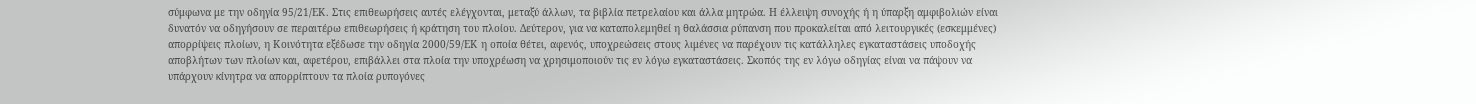σύμφωνα με την οδηγία 95/21/ΕΚ. Στις επιθεωρήσεις αυτές ελέγχονται, μεταξύ άλλων, τα βιβλία πετρελαίου και άλλα μητρώα. Η έλλειψη συνοχής ή η ύπαρξη αμφιβολιών είναι δυνατόν να οδηγήσουν σε περαιτέρω επιθεωρήσεις ή κράτηση του πλοίου. Δεύτερον, για να καταπολεμηθεί η θαλάσσια ρύπανση που προκαλείται από λειτουργικές (εσκεμμένες) απορρίψεις πλοίων, η Κοινότητα εξέδωσε την οδηγία 2000/59/ΕΚ η οποία θέτει, αφενός, υποχρεώσεις στους λιμένες να παρέχουν τις κατάλληλες εγκαταστάσεις υποδοχής αποβλήτων των πλοίων και, αφετέρου, επιβάλλει στα πλοία την υποχρέωση να χρησιμοποιούν τις εν λόγω εγκαταστάσεις. Σκοπός της εν λόγω οδηγίας είναι να πάψουν να υπάρχουν κίνητρα να απορρίπτουν τα πλοία ρυπογόνες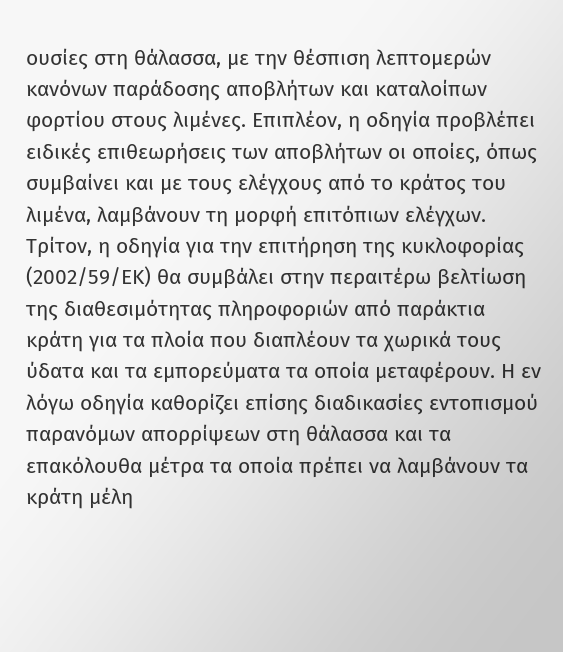ουσίες στη θάλασσα, με την θέσπιση λεπτομερών κανόνων παράδοσης αποβλήτων και καταλοίπων φορτίου στους λιμένες. Επιπλέον, η οδηγία προβλέπει ειδικές επιθεωρήσεις των αποβλήτων οι οποίες, όπως συμβαίνει και με τους ελέγχους από το κράτος του λιμένα, λαμβάνουν τη μορφή επιτόπιων ελέγχων. Τρίτον, η οδηγία για την επιτήρηση της κυκλοφορίας (2002/59/ΕΚ) θα συμβάλει στην περαιτέρω βελτίωση της διαθεσιμότητας πληροφοριών από παράκτια κράτη για τα πλοία που διαπλέουν τα χωρικά τους ύδατα και τα εμπορεύματα τα οποία μεταφέρουν. Η εν λόγω οδηγία καθορίζει επίσης διαδικασίες εντοπισμού παρανόμων απορρίψεων στη θάλασσα και τα επακόλουθα μέτρα τα οποία πρέπει να λαμβάνουν τα κράτη μέλη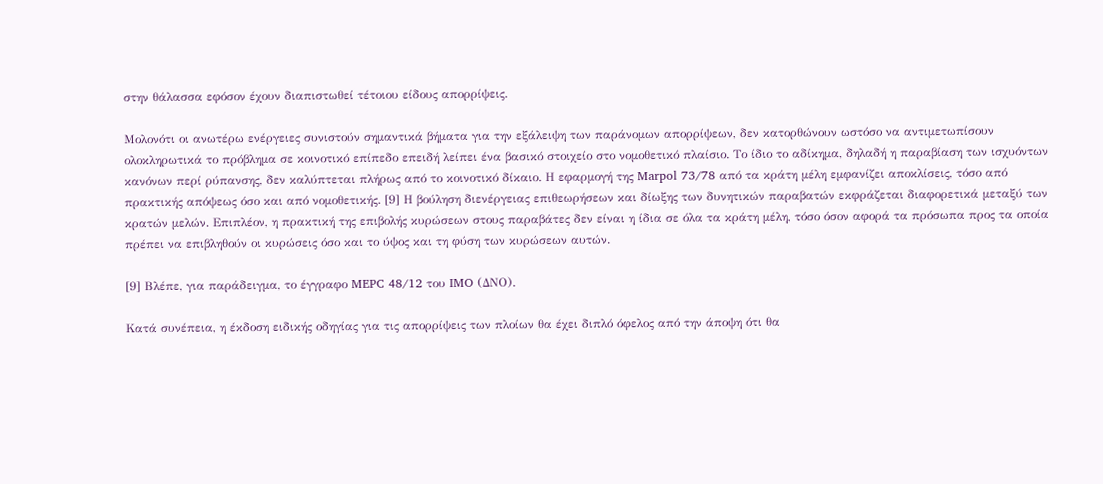στην θάλασσα εφόσον έχουν διαπιστωθεί τέτοιου είδους απορρίψεις.

Μολονότι οι ανωτέρω ενέργειες συνιστούν σημαντικά βήματα για την εξάλειψη των παράνομων απορρίψεων, δεν κατορθώνουν ωστόσο να αντιμετωπίσουν ολοκληρωτικά το πρόβλημα σε κοινοτικό επίπεδο επειδή λείπει ένα βασικό στοιχείο στο νομοθετικό πλαίσιο. Το ίδιο το αδίκημα, δηλαδή η παραβίαση των ισχυόντων κανόνων περί ρύπανσης, δεν καλύπτεται πλήρως από το κοινοτικό δίκαιο. Η εφαρμογή της Marpol 73/78 από τα κράτη μέλη εμφανίζει αποκλίσεις, τόσο από πρακτικής απόψεως όσο και από νομοθετικής. [9] Η βούληση διενέργειας επιθεωρήσεων και δίωξης των δυνητικών παραβατών εκφράζεται διαφορετικά μεταξύ των κρατών μελών. Επιπλέον, η πρακτική της επιβολής κυρώσεων στους παραβάτες δεν είναι η ίδια σε όλα τα κράτη μέλη, τόσο όσον αφορά τα πρόσωπα προς τα οποία πρέπει να επιβληθούν οι κυρώσεις όσο και το ύψος και τη φύση των κυρώσεων αυτών.

[9] Βλέπε, για παράδειγμα, το έγγραφο MEPC 48/12 του IMO (ΔΝΟ).

Κατά συνέπεια, η έκδοση ειδικής οδηγίας για τις απορρίψεις των πλοίων θα έχει διπλό όφελος από την άποψη ότι θα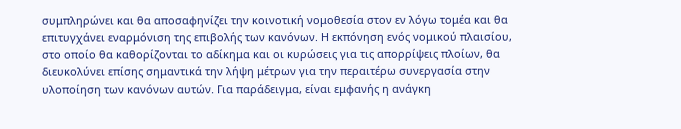συμπληρώνει και θα αποσαφηνίζει την κοινοτική νομοθεσία στον εν λόγω τομέα και θα επιτυγχάνει εναρμόνιση της επιβολής των κανόνων. Η εκπόνηση ενός νομικού πλαισίου, στο οποίο θα καθορίζονται το αδίκημα και οι κυρώσεις για τις απορρίψεις πλοίων, θα διευκολύνει επίσης σημαντικά την λήψη μέτρων για την περαιτέρω συνεργασία στην υλοποίηση των κανόνων αυτών. Για παράδειγμα, είναι εμφανής η ανάγκη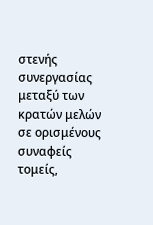στενής συνεργασίας μεταξύ των κρατών μελών σε ορισμένους συναφείς τομείς,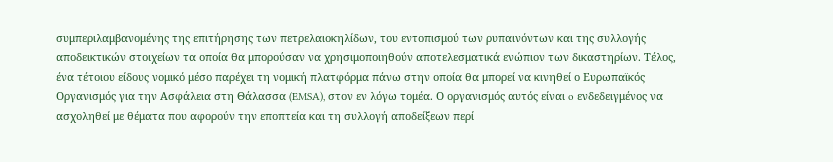συμπεριλαμβανομένης της επιτήρησης των πετρελαιοκηλίδων, του εντοπισμού των ρυπαινόντων και της συλλογής αποδεικτικών στοιχείων τα οποία θα μπορούσαν να χρησιμοποιηθούν αποτελεσματικά ενώπιον των δικαστηρίων. Τέλος, ένα τέτοιου είδους νομικό μέσο παρέχει τη νομική πλατφόρμα πάνω στην οποία θα μπορεί να κινηθεί ο Ευρωπαϊκός Οργανισμός για την Ασφάλεια στη Θάλασσα (EMSA), στον εν λόγω τομέα. Ο οργανισμός αυτός είναι o ενδεδειγμένος να ασχοληθεί με θέματα που αφορούν την εποπτεία και τη συλλογή αποδείξεων περί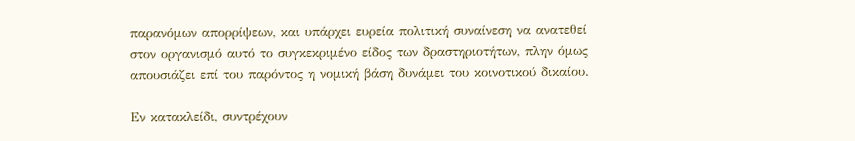παρανόμων απορρίψεων, και υπάρχει ευρεία πολιτική συναίνεση να ανατεθεί στον οργανισμό αυτό το συγκεκριμένο είδος των δραστηριοτήτων, πλην όμως απουσιάζει επί του παρόντος η νομική βάση δυνάμει του κοινοτικού δικαίου.

Εν κατακλείδι, συντρέχουν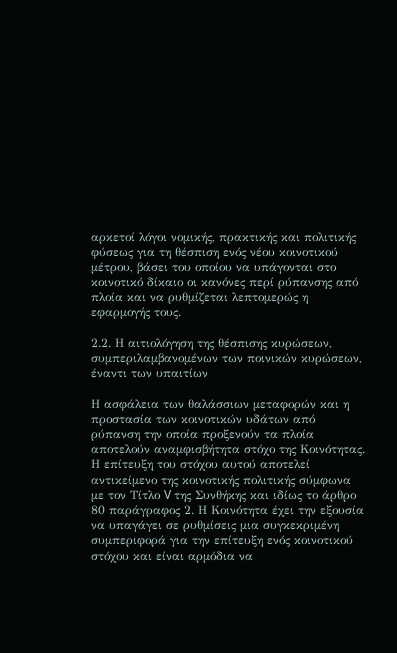αρκετοί λόγοι νομικής, πρακτικής και πολιτικής φύσεως για τη θέσπιση ενός νέου κοινοτικού μέτρου, βάσει του οποίου να υπάγονται στο κοινοτικό δίκαιο οι κανόνες περί ρύπανσης από πλοία και να ρυθμίζεται λεπτομερώς η εφαρμογής τους.

2.2. Η αιτιολόγηση της θέσπισης κυρώσεων, συμπεριλαμβανομένων των ποινικών κυρώσεων, έναντι των υπαιτίων

Η ασφάλεια των θαλάσσιων μεταφορών και η προστασία των κοινοτικών υδάτων από ρύπανση την οποία προξενούν τα πλοία αποτελούν αναμφισβήτητα στόχο της Κοινότητας. Η επίτευξη του στόχου αυτού αποτελεί αντικείμενο της κοινοτικής πολιτικής σύμφωνα με τον Τίτλο V της Συνθήκης και ιδίως το άρθρο 80 παράγραφος 2. Η Κοινότητα έχει την εξουσία να υπαγάγει σε ρυθμίσεις μια συγκεκριμένη συμπεριφορά για την επίτευξη ενός κοινοτικού στόχου και είναι αρμόδια να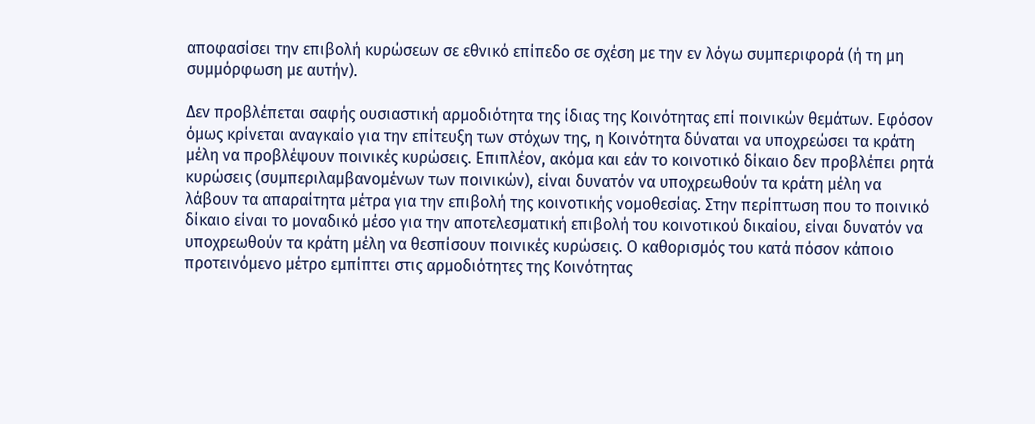αποφασίσει την επιβολή κυρώσεων σε εθνικό επίπεδο σε σχέση με την εν λόγω συμπεριφορά (ή τη μη συμμόρφωση με αυτήν).

Δεν προβλέπεται σαφής ουσιαστική αρμοδιότητα της ίδιας της Κοινότητας επί ποινικών θεμάτων. Εφόσον όμως κρίνεται αναγκαίο για την επίτευξη των στόχων της, η Κοινότητα δύναται να υποχρεώσει τα κράτη μέλη να προβλέψουν ποινικές κυρώσεις. Επιπλέον, ακόμα και εάν το κοινοτικό δίκαιο δεν προβλέπει ρητά κυρώσεις (συμπεριλαμβανομένων των ποινικών), είναι δυνατόν να υποχρεωθούν τα κράτη μέλη να λάβουν τα απαραίτητα μέτρα για την επιβολή της κοινοτικής νομοθεσίας. Στην περίπτωση που το ποινικό δίκαιο είναι το μοναδικό μέσο για την αποτελεσματική επιβολή του κοινοτικού δικαίου, είναι δυνατόν να υποχρεωθούν τα κράτη μέλη να θεσπίσουν ποινικές κυρώσεις. Ο καθορισμός του κατά πόσον κάποιο προτεινόμενο μέτρο εμπίπτει στις αρμοδιότητες της Κοινότητας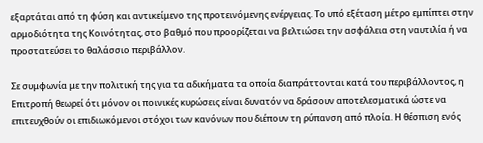εξαρτάται από τη φύση και αντικείμενο της προτεινόμενης ενέργειας. Το υπό εξέταση μέτρο εμπίπτει στην αρμοδιότητα της Κοινότητας, στο βαθμό που προορίζεται να βελτιώσει την ασφάλεια στη ναυτιλία ή να προστατεύσει το θαλάσσιο περιβάλλον.

Σε συμφωνία με την πολιτική της για τα αδικήματα τα οποία διαπράττονται κατά του περιβάλλοντος, η Επιτροπή θεωρεί ότι μόνον οι ποινικές κυρώσεις είναι δυνατόν να δράσουν αποτελεσματικά ώστε να επιτευχθούν οι επιδιωκόμενοι στόχοι των κανόνων που διέπουν τη ρύπανση από πλοία. Η θέσπιση ενός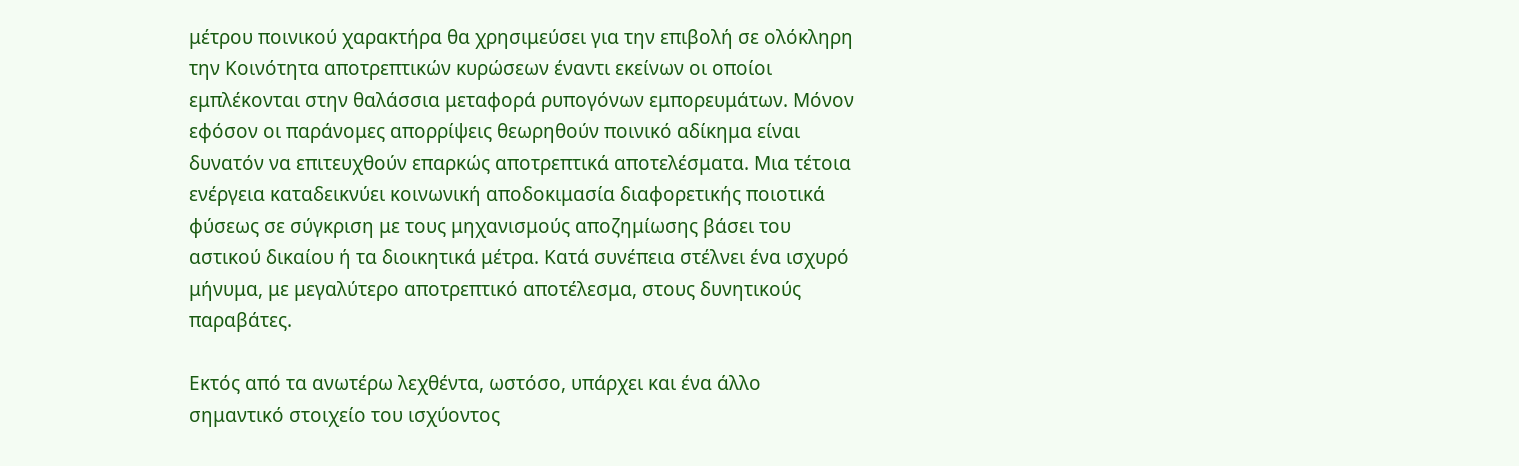μέτρου ποινικού χαρακτήρα θα χρησιμεύσει για την επιβολή σε ολόκληρη την Κοινότητα αποτρεπτικών κυρώσεων έναντι εκείνων οι οποίοι εμπλέκονται στην θαλάσσια μεταφορά ρυπογόνων εμπορευμάτων. Μόνον εφόσον οι παράνομες απορρίψεις θεωρηθούν ποινικό αδίκημα είναι δυνατόν να επιτευχθούν επαρκώς αποτρεπτικά αποτελέσματα. Μια τέτοια ενέργεια καταδεικνύει κοινωνική αποδοκιμασία διαφορετικής ποιοτικά φύσεως σε σύγκριση με τους μηχανισμούς αποζημίωσης βάσει του αστικού δικαίου ή τα διοικητικά μέτρα. Κατά συνέπεια στέλνει ένα ισχυρό μήνυμα, με μεγαλύτερο αποτρεπτικό αποτέλεσμα, στους δυνητικούς παραβάτες.

Εκτός από τα ανωτέρω λεχθέντα, ωστόσο, υπάρχει και ένα άλλο σημαντικό στοιχείο του ισχύοντος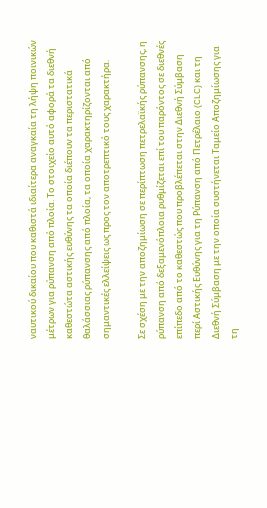ναυτικού δικαίου που καθιστά ιδιαίτερα αναγκαία τη λήψη ποινικών μέτρων για ρύπανση από πλοία. Το στοιχείο αυτό αφορά τα διεθνή καθεστώτα αστικής ευθύνης τα οποία διέπουν τα περιστατικά θαλάσσιας ρύπανσης από πλοία, τα οποία χαρακτηρίζονται από σημαντικές ελλείψεις ως προς τον αποτρεπτικό τους χαρακτήρα.

Σε σχέση με την αποζημίωση σε περίπτωση πετρελαϊκής ρύπανσης, η ρύπανση από δεξαμενόπλοια ρυθμίζεται επί του παρόντος σε διεθνές επίπεδο από το καθεστώς που προβλέπεται στην Διεθνή Σύμβαση περί Αστικής Ευθύνης για τη Ρύπανση από Πετρέλαιο (CLC) και τη Διεθνή Σύμβαση με την οποία συστήνεται Ταμείο Αποζημίωσης για τη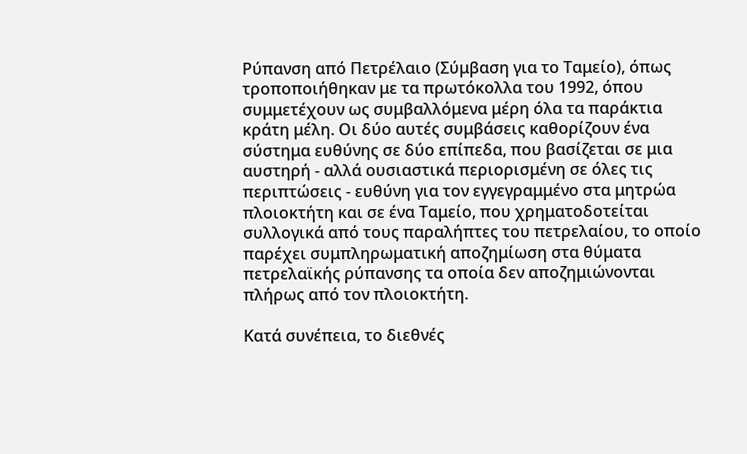Ρύπανση από Πετρέλαιο (Σύμβαση για το Ταμείο), όπως τροποποιήθηκαν με τα πρωτόκολλα του 1992, όπου συμμετέχουν ως συμβαλλόμενα μέρη όλα τα παράκτια κράτη μέλη. Οι δύο αυτές συμβάσεις καθορίζουν ένα σύστημα ευθύνης σε δύο επίπεδα, που βασίζεται σε μια αυστηρή - αλλά ουσιαστικά περιορισμένη σε όλες τις περιπτώσεις - ευθύνη για τον εγγεγραμμένο στα μητρώα πλοιοκτήτη και σε ένα Ταμείο, που χρηματοδοτείται συλλογικά από τους παραλήπτες του πετρελαίου, το οποίο παρέχει συμπληρωματική αποζημίωση στα θύματα πετρελαϊκής ρύπανσης τα οποία δεν αποζημιώνονται πλήρως από τον πλοιοκτήτη.

Κατά συνέπεια, το διεθνές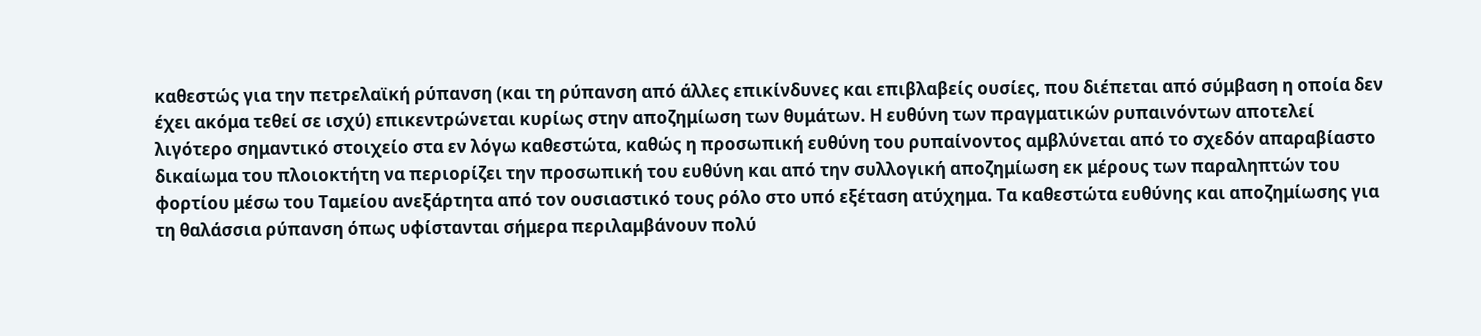καθεστώς για την πετρελαϊκή ρύπανση (και τη ρύπανση από άλλες επικίνδυνες και επιβλαβείς ουσίες, που διέπεται από σύμβαση η οποία δεν έχει ακόμα τεθεί σε ισχύ) επικεντρώνεται κυρίως στην αποζημίωση των θυμάτων. Η ευθύνη των πραγματικών ρυπαινόντων αποτελεί λιγότερο σημαντικό στοιχείο στα εν λόγω καθεστώτα, καθώς η προσωπική ευθύνη του ρυπαίνοντος αμβλύνεται από το σχεδόν απαραβίαστο δικαίωμα του πλοιοκτήτη να περιορίζει την προσωπική του ευθύνη και από την συλλογική αποζημίωση εκ μέρους των παραληπτών του φορτίου μέσω του Ταμείου ανεξάρτητα από τον ουσιαστικό τους ρόλο στο υπό εξέταση ατύχημα. Τα καθεστώτα ευθύνης και αποζημίωσης για τη θαλάσσια ρύπανση όπως υφίστανται σήμερα περιλαμβάνουν πολύ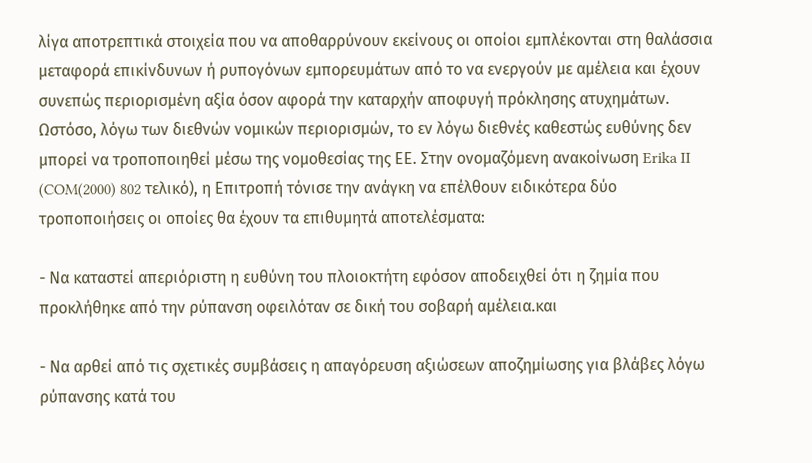λίγα αποτρεπτικά στοιχεία που να αποθαρρύνουν εκείνους οι οποίοι εμπλέκονται στη θαλάσσια μεταφορά επικίνδυνων ή ρυπογόνων εμπορευμάτων από το να ενεργούν με αμέλεια και έχουν συνεπώς περιορισμένη αξία όσον αφορά την καταρχήν αποφυγή πρόκλησης ατυχημάτων. Ωστόσο, λόγω των διεθνών νομικών περιορισμών, το εν λόγω διεθνές καθεστώς ευθύνης δεν μπορεί να τροποποιηθεί μέσω της νομοθεσίας της ΕΕ. Στην ονομαζόμενη ανακοίνωση Erika II (COM(2000) 802 τελικό), η Επιτροπή τόνισε την ανάγκη να επέλθουν ειδικότερα δύο τροποποιήσεις οι οποίες θα έχουν τα επιθυμητά αποτελέσματα:

- Να καταστεί απεριόριστη η ευθύνη του πλοιοκτήτη εφόσον αποδειχθεί ότι η ζημία που προκλήθηκε από την ρύπανση οφειλόταν σε δική του σοβαρή αμέλεια.και

- Να αρθεί από τις σχετικές συμβάσεις η απαγόρευση αξιώσεων αποζημίωσης για βλάβες λόγω ρύπανσης κατά του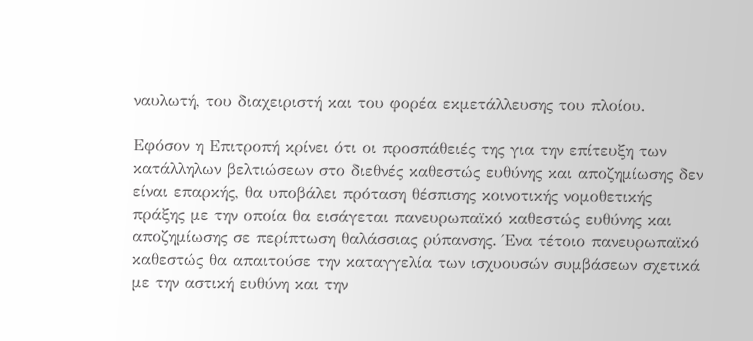ναυλωτή, του διαχειριστή και του φορέα εκμετάλλευσης του πλοίου.

Εφόσον η Επιτροπή κρίνει ότι οι προσπάθειές της για την επίτευξη των κατάλληλων βελτιώσεων στο διεθνές καθεστώς ευθύνης και αποζημίωσης δεν είναι επαρκής, θα υποβάλει πρόταση θέσπισης κοινοτικής νομοθετικής πράξης με την οποία θα εισάγεται πανευρωπαϊκό καθεστώς ευθύνης και αποζημίωσης σε περίπτωση θαλάσσιας ρύπανσης. Ένα τέτοιο πανευρωπαϊκό καθεστώς θα απαιτούσε την καταγγελία των ισχυουσών συμβάσεων σχετικά με την αστική ευθύνη και την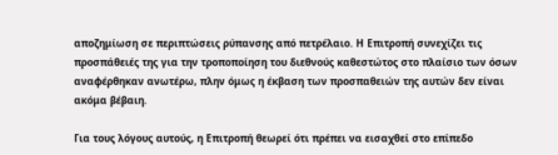αποζημίωση σε περιπτώσεις ρύπανσης από πετρέλαιο. Η Επιτροπή συνεχίζει τις προσπάθειές της για την τροποποίηση του διεθνούς καθεστώτος στο πλαίσιο των όσων αναφέρθηκαν ανωτέρω, πλην όμως η έκβαση των προσπαθειών της αυτών δεν είναι ακόμα βέβαιη.

Για τους λόγους αυτούς, η Επιτροπή θεωρεί ότι πρέπει να εισαχθεί στο επίπεδο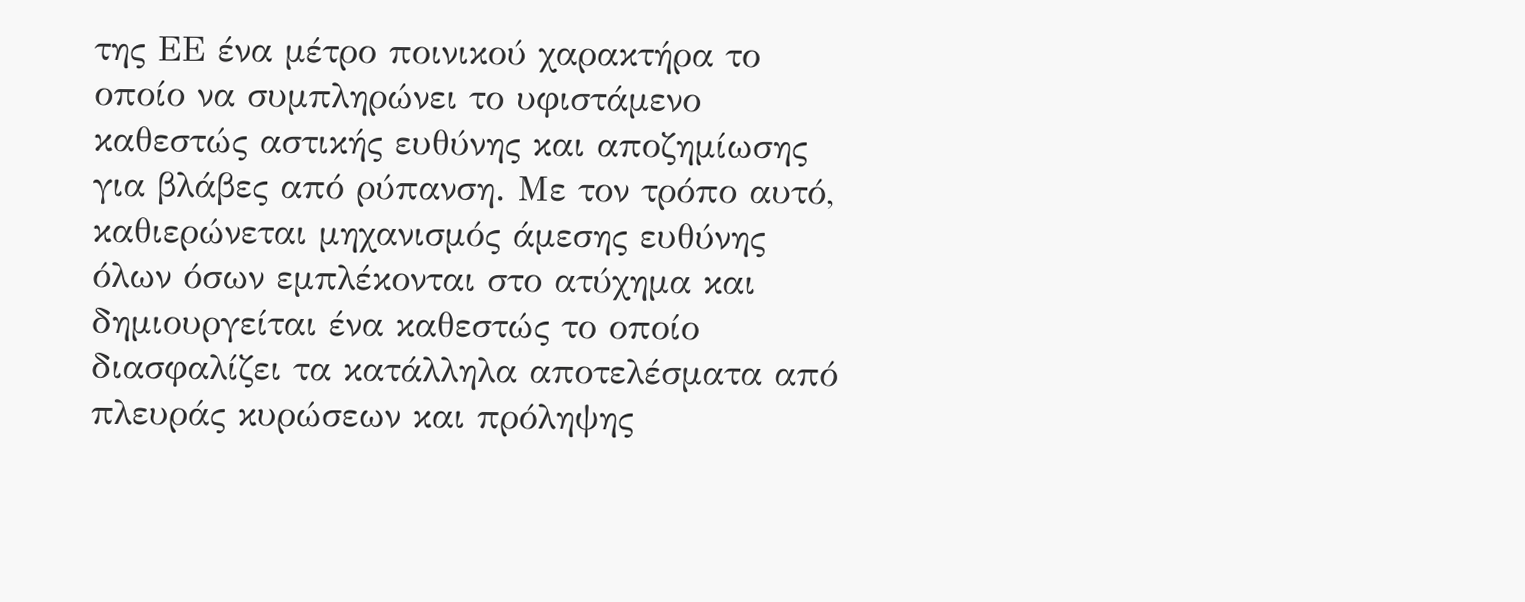της ΕΕ ένα μέτρο ποινικού χαρακτήρα το οποίο να συμπληρώνει το υφιστάμενο καθεστώς αστικής ευθύνης και αποζημίωσης για βλάβες από ρύπανση. Με τον τρόπο αυτό, καθιερώνεται μηχανισμός άμεσης ευθύνης όλων όσων εμπλέκονται στο ατύχημα και δημιουργείται ένα καθεστώς το οποίο διασφαλίζει τα κατάλληλα αποτελέσματα από πλευράς κυρώσεων και πρόληψης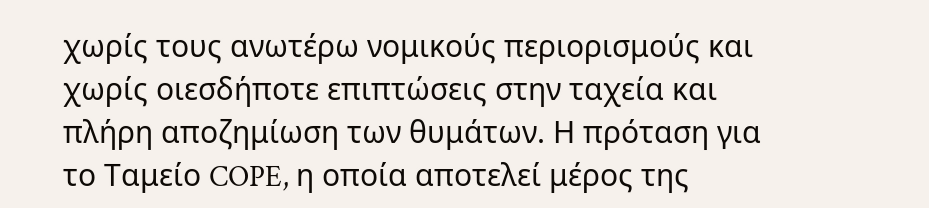χωρίς τους ανωτέρω νομικούς περιορισμούς και χωρίς οιεσδήποτε επιπτώσεις στην ταχεία και πλήρη αποζημίωση των θυμάτων. Η πρόταση για το Ταμείο COPE, η οποία αποτελεί μέρος της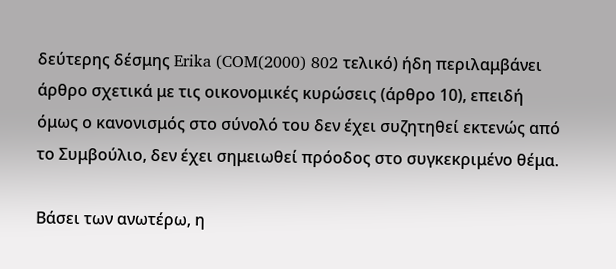δεύτερης δέσμης Erika (COM(2000) 802 τελικό) ήδη περιλαμβάνει άρθρο σχετικά με τις οικονομικές κυρώσεις (άρθρο 10), επειδή όμως ο κανονισμός στο σύνολό του δεν έχει συζητηθεί εκτενώς από το Συμβούλιο, δεν έχει σημειωθεί πρόοδος στο συγκεκριμένο θέμα.

Βάσει των ανωτέρω, η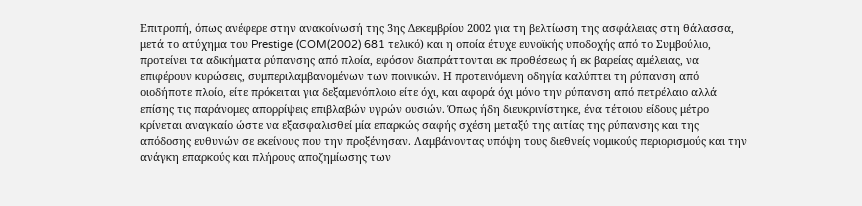Επιτροπή, όπως ανέφερε στην ανακοίνωσή της 3ης Δεκεμβρίου 2002 για τη βελτίωση της ασφάλειας στη θάλασσα, μετά το ατύχημα του Prestige (COM(2002) 681 τελικό) και η οποία έτυχε ευνοϊκής υποδοχής από το Συμβούλιο, προτείνει τα αδικήματα ρύπανσης από πλοία, εφόσον διαπράττονται εκ προθέσεως ή εκ βαρείας αμέλειας, να επιφέρουν κυρώσεις, συμπεριλαμβανομένων των ποινικών. Η προτεινόμενη οδηγία καλύπτει τη ρύπανση από οιοδήποτε πλοίο, είτε πρόκειται για δεξαμενόπλοιο είτε όχι, και αφορά όχι μόνο την ρύπανση από πετρέλαιο αλλά επίσης τις παράνομες απορρίψεις επιβλαβών υγρών ουσιών. Όπως ήδη διευκρινίστηκε, ένα τέτοιου είδους μέτρο κρίνεται αναγκαίο ώστε να εξασφαλισθεί μία επαρκώς σαφής σχέση μεταξύ της αιτίας της ρύπανσης και της απόδοσης ευθυνών σε εκείνους που την προξένησαν. Λαμβάνοντας υπόψη τους διεθνείς νομικούς περιορισμούς και την ανάγκη επαρκούς και πλήρους αποζημίωσης των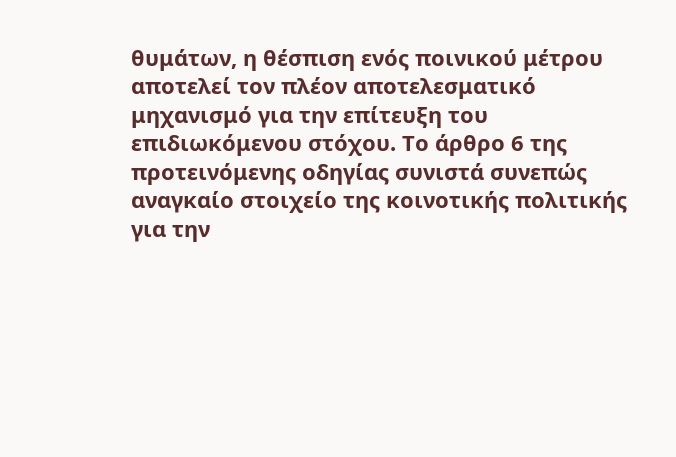θυμάτων, η θέσπιση ενός ποινικού μέτρου αποτελεί τον πλέον αποτελεσματικό μηχανισμό για την επίτευξη του επιδιωκόμενου στόχου. Το άρθρο 6 της προτεινόμενης οδηγίας συνιστά συνεπώς αναγκαίο στοιχείο της κοινοτικής πολιτικής για την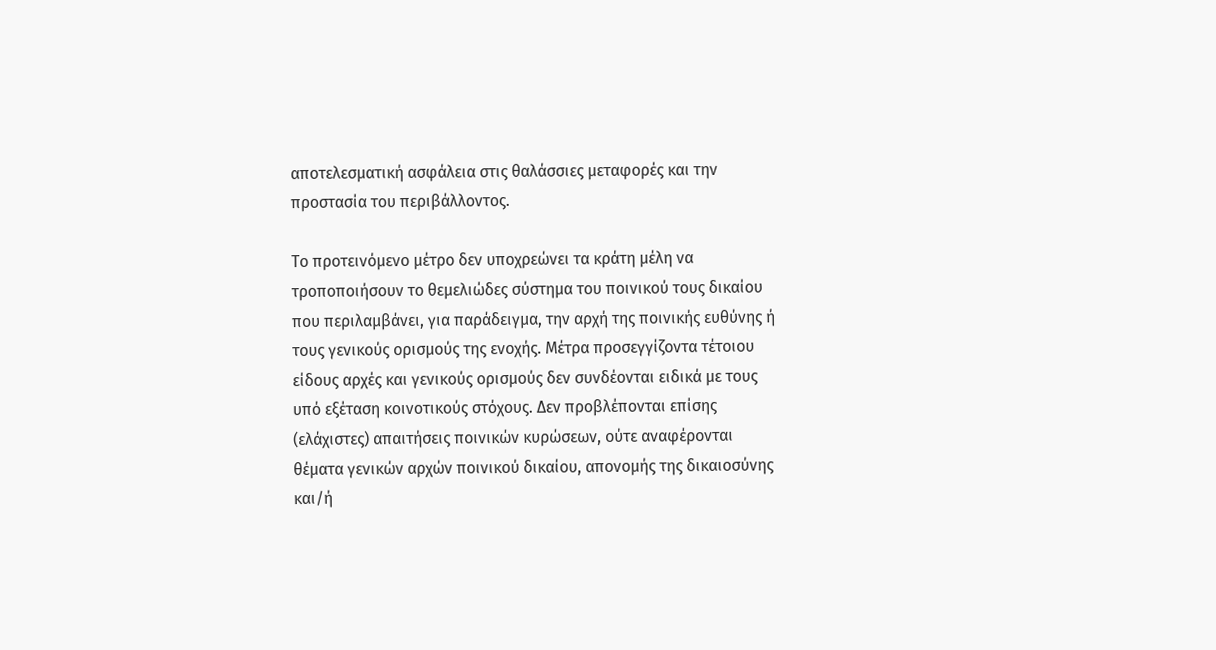αποτελεσματική ασφάλεια στις θαλάσσιες μεταφορές και την προστασία του περιβάλλοντος.

Το προτεινόμενο μέτρο δεν υποχρεώνει τα κράτη μέλη να τροποποιήσουν το θεμελιώδες σύστημα του ποινικού τους δικαίου που περιλαμβάνει, για παράδειγμα, την αρχή της ποινικής ευθύνης ή τους γενικούς ορισμούς της ενοχής. Μέτρα προσεγγίζοντα τέτοιου είδους αρχές και γενικούς ορισμούς δεν συνδέονται ειδικά με τους υπό εξέταση κοινοτικούς στόχους. Δεν προβλέπονται επίσης (ελάχιστες) απαιτήσεις ποινικών κυρώσεων, ούτε αναφέρονται θέματα γενικών αρχών ποινικού δικαίου, απονομής της δικαιοσύνης και/ή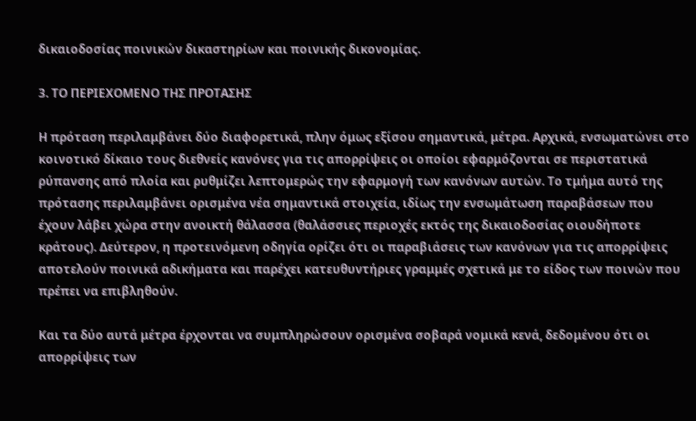δικαιοδοσίας ποινικών δικαστηρίων και ποινικής δικονομίας.

3. ΤΟ ΠΕΡΙΕΧΟΜΕΝΟ ΤΗΣ ΠΡΟΤΑΣΗΣ

Η πρόταση περιλαμβάνει δύο διαφορετικά, πλην όμως εξίσου σημαντικά, μέτρα. Αρχικά, ενσωματώνει στο κοινοτικό δίκαιο τους διεθνείς κανόνες για τις απορρίψεις οι οποίοι εφαρμόζονται σε περιστατικά ρύπανσης από πλοία και ρυθμίζει λεπτομερώς την εφαρμογή των κανόνων αυτών. Το τμήμα αυτό της πρότασης περιλαμβάνει ορισμένα νέα σημαντικά στοιχεία, ιδίως την ενσωμάτωση παραβάσεων που έχουν λάβει χώρα στην ανοικτή θάλασσα (θαλάσσιες περιοχές εκτός της δικαιοδοσίας οιουδήποτε κράτους). Δεύτερον, η προτεινόμενη οδηγία ορίζει ότι οι παραβιάσεις των κανόνων για τις απορρίψεις αποτελούν ποινικά αδικήματα και παρέχει κατευθυντήριες γραμμές σχετικά με το είδος των ποινών που πρέπει να επιβληθούν.

Και τα δύο αυτά μέτρα έρχονται να συμπληρώσουν ορισμένα σοβαρά νομικά κενά, δεδομένου ότι οι απορρίψεις των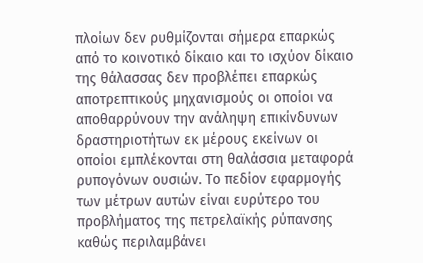πλοίων δεν ρυθμίζονται σήμερα επαρκώς από το κοινοτικό δίκαιο και το ισχύον δίκαιο της θάλασσας δεν προβλέπει επαρκώς αποτρεπτικούς μηχανισμούς οι οποίοι να αποθαρρύνουν την ανάληψη επικίνδυνων δραστηριοτήτων εκ μέρους εκείνων οι οποίοι εμπλέκονται στη θαλάσσια μεταφορά ρυπογόνων ουσιών. Το πεδίον εφαρμογής των μέτρων αυτών είναι ευρύτερο του προβλήματος της πετρελαϊκής ρύπανσης καθώς περιλαμβάνει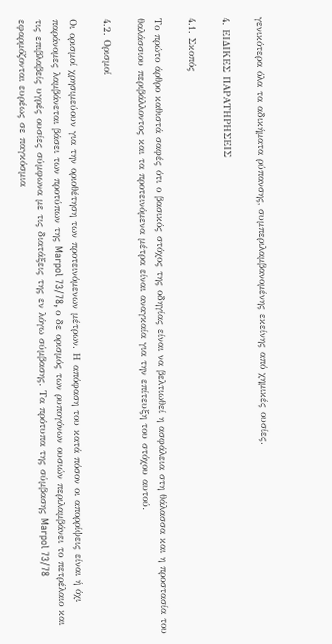γενικότερα όλα τα αδικήματα ρύπανσης, συμπεριλαμβανομένης εκείνης από χημικές ουσίες.

4. ΕΙΔΙΚΕΣ ΠΑΡΑΤΗΡΗΣΕΙΣ

4.1. Σκοπός

Το πρώτο άρθρο καθιστά σαφές ότι ο βασικός στόχος της οδηγίας είναι να βελτιωθεί η ασφάλεια στη θάλασσα και η προστασία του θαλάσσιου περιβάλλοντος και τα προτεινόμενα μέτρα είναι αναγκαία για την επίτευξη του στόχου αυτού.

4.2. Ορισμοί

Οι ορισμοί χρησιμεύουν για την οριοθέτηση των προτεινόμενων μέτρων. Η απόφαση του κατά πόσον οι απορρίψεις είναι ή όχι παράνομες λαμβάνεται βάσει των προτύπων της Marpol 73/78, ο δε ορισμός των ρυπογόνων ουσιών περιλαμβάνει το πετρέλαιο και τις επιβλαβείς υγρές ουσίες σύμφωνα με τις διατάξεις της εν λόγω σύμβασης. Τα πρότυπα της σύμβασης Marpol 73/78 εφαρμόζονται ευρέως σε παγκόσμια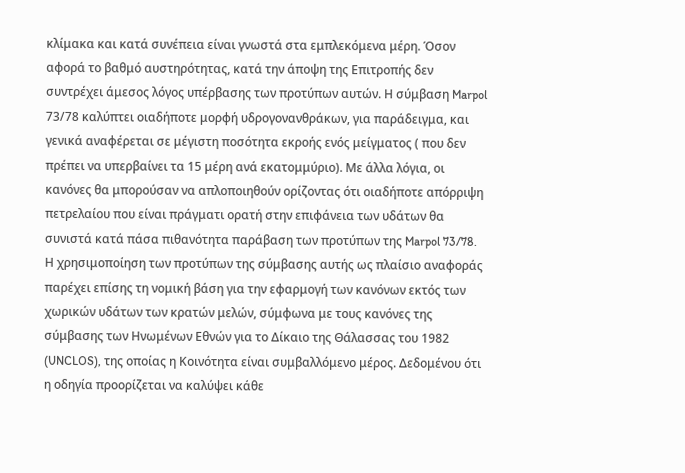κλίμακα και κατά συνέπεια είναι γνωστά στα εμπλεκόμενα μέρη. Όσον αφορά το βαθμό αυστηρότητας, κατά την άποψη της Επιτροπής δεν συντρέχει άμεσος λόγος υπέρβασης των προτύπων αυτών. Η σύμβαση Marpol 73/78 καλύπτει οιαδήποτε μορφή υδρογονανθράκων, για παράδειγμα, και γενικά αναφέρεται σε μέγιστη ποσότητα εκροής ενός μείγματος ( που δεν πρέπει να υπερβαίνει τα 15 μέρη ανά εκατομμύριο). Με άλλα λόγια, οι κανόνες θα μπορούσαν να απλοποιηθούν ορίζοντας ότι οιαδήποτε απόρριψη πετρελαίου που είναι πράγματι ορατή στην επιφάνεια των υδάτων θα συνιστά κατά πάσα πιθανότητα παράβαση των προτύπων της Marpol 73/78. Η χρησιμοποίηση των προτύπων της σύμβασης αυτής ως πλαίσιο αναφοράς παρέχει επίσης τη νομική βάση για την εφαρμογή των κανόνων εκτός των χωρικών υδάτων των κρατών μελών, σύμφωνα με τους κανόνες της σύμβασης των Ηνωμένων Εθνών για το Δίκαιο της Θάλασσας του 1982 (UNCLOS), της οποίας η Κοινότητα είναι συμβαλλόμενο μέρος. Δεδομένου ότι η οδηγία προορίζεται να καλύψει κάθε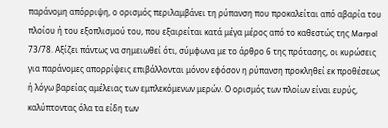παράνομη απόρριψη, ο ορισμός περιλαμβάνει τη ρύπανση που προκαλείται από αβαρία του πλοίου ή του εξοπλισμού του, που εξαιρείται κατά μέγα μέρος από το καθεστώς της Marpol 73/78. Αξίζει πάντως να σημειωθεί ότι, σύμφωνα με το άρθρο 6 της πρότασης, οι κυρώσεις για παράνομες απορρίψεις επιβάλλονται μόνον εφόσον η ρύπανση προκληθεί εκ προθέσεως ή λόγω βαρείας αμέλειας των εμπλεκόμενων μερών. Ο ορισμός των πλοίων είναι ευρύς, καλύπτοντας όλα τα είδη των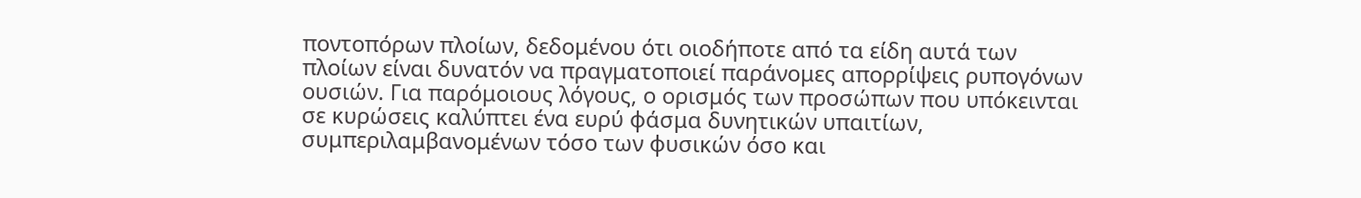ποντοπόρων πλοίων, δεδομένου ότι οιοδήποτε από τα είδη αυτά των πλοίων είναι δυνατόν να πραγματοποιεί παράνομες απορρίψεις ρυπογόνων ουσιών. Για παρόμοιους λόγους, ο ορισμός των προσώπων που υπόκεινται σε κυρώσεις καλύπτει ένα ευρύ φάσμα δυνητικών υπαιτίων, συμπεριλαμβανομένων τόσο των φυσικών όσο και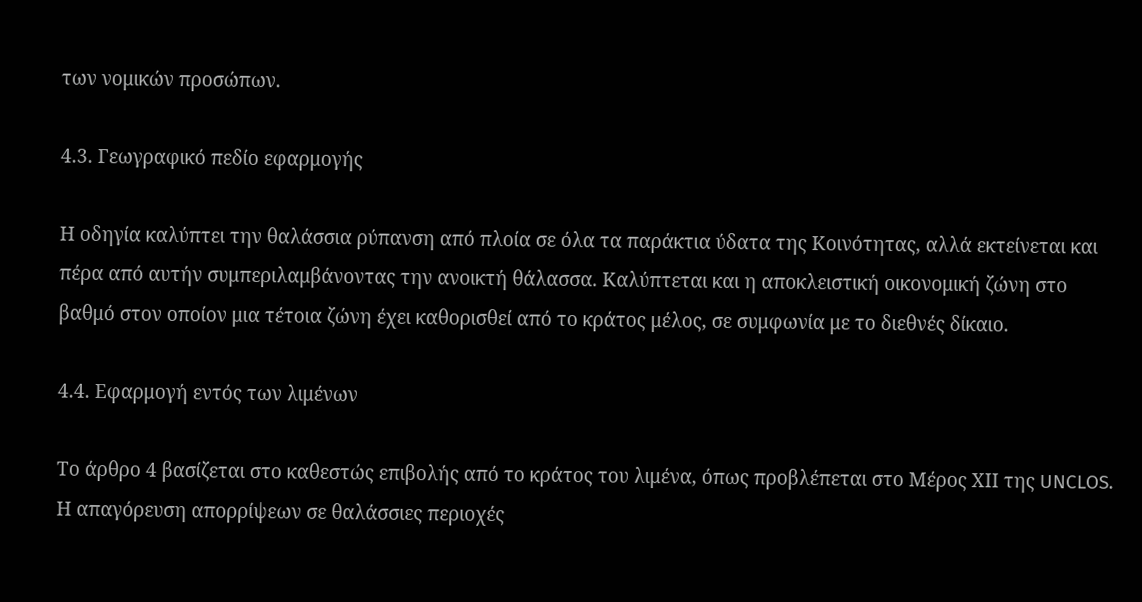των νομικών προσώπων.

4.3. Γεωγραφικό πεδίο εφαρμογής

Η οδηγία καλύπτει την θαλάσσια ρύπανση από πλοία σε όλα τα παράκτια ύδατα της Κοινότητας, αλλά εκτείνεται και πέρα από αυτήν συμπεριλαμβάνοντας την ανοικτή θάλασσα. Καλύπτεται και η αποκλειστική οικονομική ζώνη στο βαθμό στον οποίον μια τέτοια ζώνη έχει καθορισθεί από το κράτος μέλος, σε συμφωνία με το διεθνές δίκαιο.

4.4. Εφαρμογή εντός των λιμένων

Το άρθρο 4 βασίζεται στο καθεστώς επιβολής από το κράτος του λιμένα, όπως προβλέπεται στο Μέρος ΧΙΙ της UNCLOS. Η απαγόρευση απορρίψεων σε θαλάσσιες περιοχές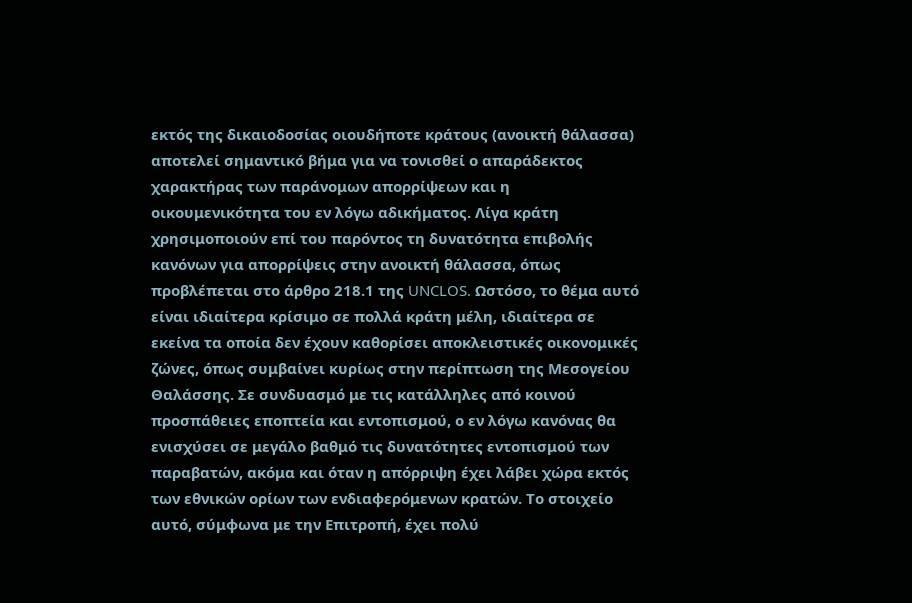εκτός της δικαιοδοσίας οιουδήποτε κράτους (ανοικτή θάλασσα) αποτελεί σημαντικό βήμα για να τονισθεί ο απαράδεκτος χαρακτήρας των παράνομων απορρίψεων και η οικουμενικότητα του εν λόγω αδικήματος. Λίγα κράτη χρησιμοποιούν επί του παρόντος τη δυνατότητα επιβολής κανόνων για απορρίψεις στην ανοικτή θάλασσα, όπως προβλέπεται στο άρθρο 218.1 της UNCLOS. Ωστόσο, το θέμα αυτό είναι ιδιαίτερα κρίσιμο σε πολλά κράτη μέλη, ιδιαίτερα σε εκείνα τα οποία δεν έχουν καθορίσει αποκλειστικές οικονομικές ζώνες, όπως συμβαίνει κυρίως στην περίπτωση της Μεσογείου Θαλάσσης. Σε συνδυασμό με τις κατάλληλες από κοινού προσπάθειες εποπτεία και εντοπισμού, ο εν λόγω κανόνας θα ενισχύσει σε μεγάλο βαθμό τις δυνατότητες εντοπισμού των παραβατών, ακόμα και όταν η απόρριψη έχει λάβει χώρα εκτός των εθνικών ορίων των ενδιαφερόμενων κρατών. Το στοιχείο αυτό, σύμφωνα με την Επιτροπή, έχει πολύ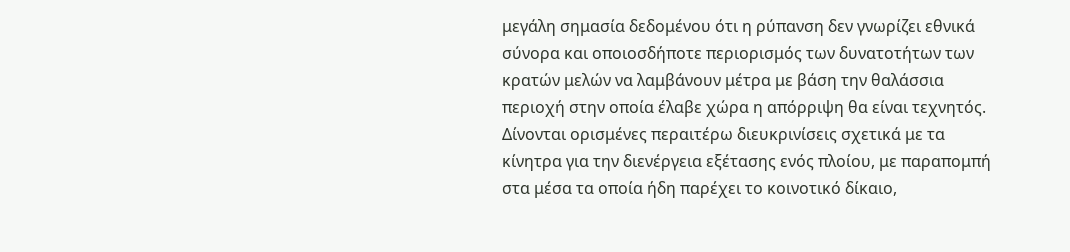μεγάλη σημασία δεδομένου ότι η ρύπανση δεν γνωρίζει εθνικά σύνορα και οποιοσδήποτε περιορισμός των δυνατοτήτων των κρατών μελών να λαμβάνουν μέτρα με βάση την θαλάσσια περιοχή στην οποία έλαβε χώρα η απόρριψη θα είναι τεχνητός. Δίνονται ορισμένες περαιτέρω διευκρινίσεις σχετικά με τα κίνητρα για την διενέργεια εξέτασης ενός πλοίου, με παραπομπή στα μέσα τα οποία ήδη παρέχει το κοινοτικό δίκαιο,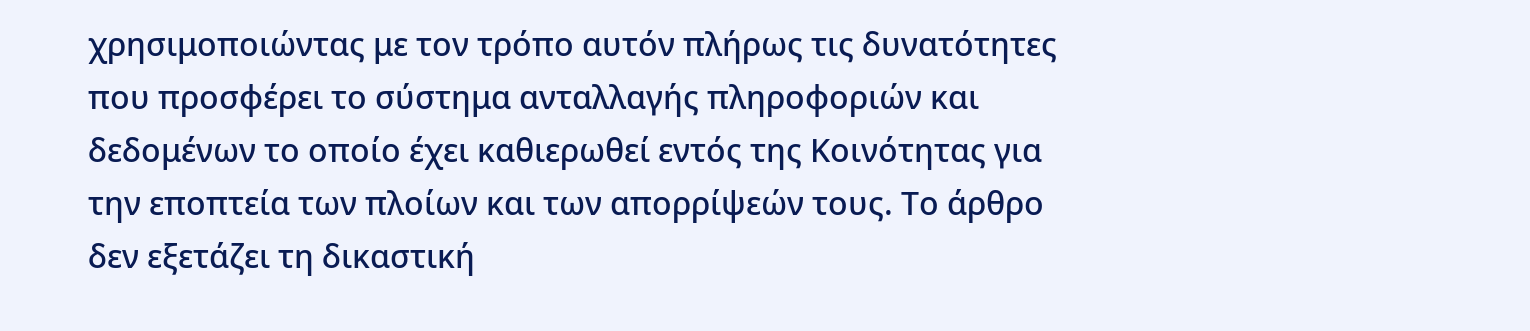χρησιμοποιώντας με τον τρόπο αυτόν πλήρως τις δυνατότητες που προσφέρει το σύστημα ανταλλαγής πληροφοριών και δεδομένων το οποίο έχει καθιερωθεί εντός της Κοινότητας για την εποπτεία των πλοίων και των απορρίψεών τους. Το άρθρο δεν εξετάζει τη δικαστική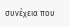συνέχεια που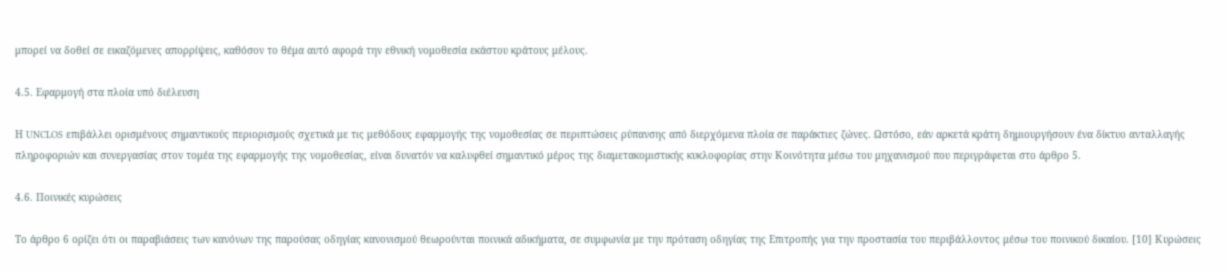μπορεί να δοθεί σε εικαζόμενες απορρίψεις, καθόσον το θέμα αυτό αφορά την εθνική νομοθεσία εκάστου κράτους μέλους.

4.5. Εφαρμογή στα πλοία υπό διέλευση

Η UNCLOS επιβάλλει ορισμένους σημαντικούς περιορισμούς σχετικά με τις μεθόδους εφαρμογής της νομοθεσίας σε περιπτώσεις ρύπανσης από διερχόμενα πλοία σε παράκτιες ζώνες. Ωστόσο, εάν αρκετά κράτη δημιουργήσουν ένα δίκτυο ανταλλαγής πληροφοριών και συνεργασίας στον τομέα της εφαρμογής της νομοθεσίας, είναι δυνατόν να καλυφθεί σημαντικό μέρος της διαμετακομιστικής κυκλοφορίας στην Κοινότητα μέσω του μηχανισμού που περιγράφεται στο άρθρο 5.

4.6. Ποινικές κυρώσεις

Το άρθρο 6 ορίζει ότι οι παραβιάσεις των κανόνων της παρούσας οδηγίας κανονισμού θεωρούνται ποινικά αδικήματα, σε συμφωνία με την πρόταση οδηγίας της Επιτροπής για την προστασία του περιβάλλοντος μέσω του ποινικού δικαίου. [10] Κυρώσεις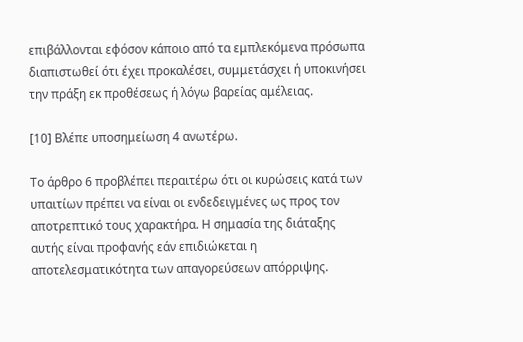επιβάλλονται εφόσον κάποιο από τα εμπλεκόμενα πρόσωπα διαπιστωθεί ότι έχει προκαλέσει, συμμετάσχει ή υποκινήσει την πράξη εκ προθέσεως ή λόγω βαρείας αμέλειας.

[10] Βλέπε υποσημείωση 4 ανωτέρω.

Το άρθρο 6 προβλέπει περαιτέρω ότι οι κυρώσεις κατά των υπαιτίων πρέπει να είναι οι ενδεδειγμένες ως προς τον αποτρεπτικό τους χαρακτήρα. Η σημασία της διάταξης αυτής είναι προφανής εάν επιδιώκεται η αποτελεσματικότητα των απαγορεύσεων απόρριψης.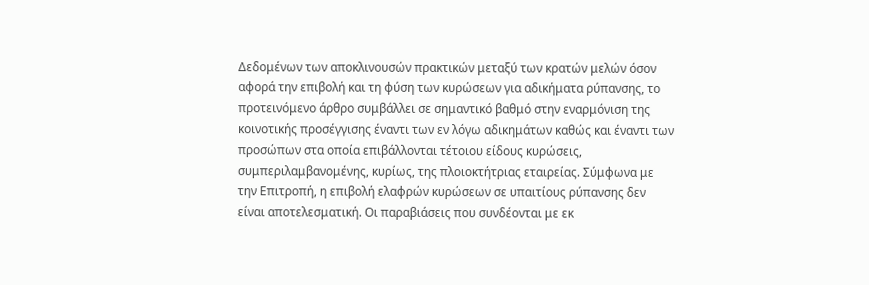Δεδομένων των αποκλινουσών πρακτικών μεταξύ των κρατών μελών όσον αφορά την επιβολή και τη φύση των κυρώσεων για αδικήματα ρύπανσης, το προτεινόμενο άρθρο συμβάλλει σε σημαντικό βαθμό στην εναρμόνιση της κοινοτικής προσέγγισης έναντι των εν λόγω αδικημάτων καθώς και έναντι των προσώπων στα οποία επιβάλλονται τέτοιου είδους κυρώσεις, συμπεριλαμβανομένης, κυρίως, της πλοιοκτήτριας εταιρείας. Σύμφωνα με την Επιτροπή, η επιβολή ελαφρών κυρώσεων σε υπαιτίους ρύπανσης δεν είναι αποτελεσματική. Οι παραβιάσεις που συνδέονται με εκ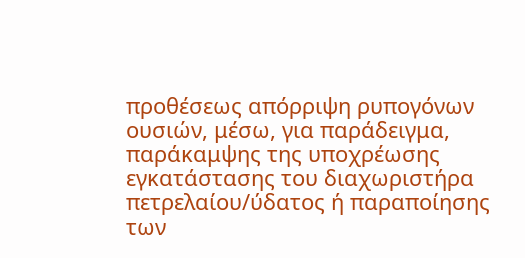προθέσεως απόρριψη ρυπογόνων ουσιών, μέσω, για παράδειγμα, παράκαμψης της υποχρέωσης εγκατάστασης του διαχωριστήρα πετρελαίου/ύδατος ή παραποίησης των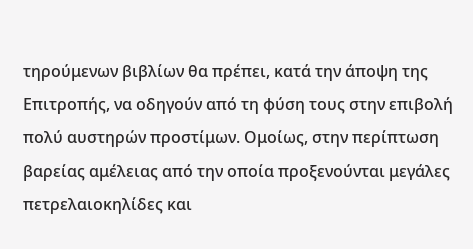τηρούμενων βιβλίων θα πρέπει, κατά την άποψη της Επιτροπής, να οδηγούν από τη φύση τους στην επιβολή πολύ αυστηρών προστίμων. Ομοίως, στην περίπτωση βαρείας αμέλειας από την οποία προξενούνται μεγάλες πετρελαιοκηλίδες και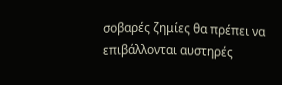σοβαρές ζημίες θα πρέπει να επιβάλλονται αυστηρές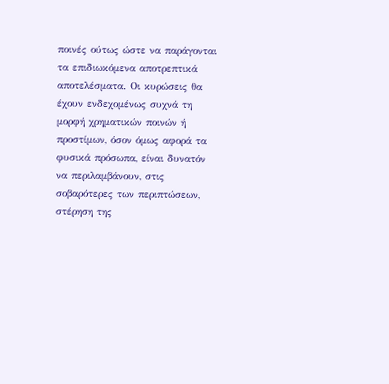ποινές ούτως ώστε να παράγονται τα επιδιωκόμενα αποτρεπτικά αποτελέσματα. Οι κυρώσεις θα έχουν ενδεχομένως συχνά τη μορφή χρηματικών ποινών ή προστίμων, όσον όμως αφορά τα φυσικά πρόσωπα, είναι δυνατόν να περιλαμβάνουν, στις σοβαρότερες των περιπτώσεων, στέρηση της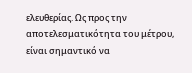ελευθερίας. Ως προς την αποτελεσματικότητα του μέτρου, είναι σημαντικό να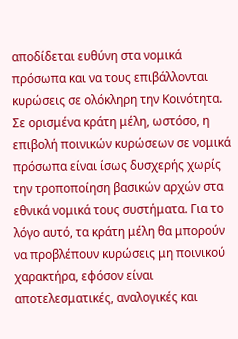αποδίδεται ευθύνη στα νομικά πρόσωπα και να τους επιβάλλονται κυρώσεις σε ολόκληρη την Κοινότητα. Σε ορισμένα κράτη μέλη, ωστόσο, η επιβολή ποινικών κυρώσεων σε νομικά πρόσωπα είναι ίσως δυσχερής χωρίς την τροποποίηση βασικών αρχών στα εθνικά νομικά τους συστήματα. Για το λόγο αυτό, τα κράτη μέλη θα μπορούν να προβλέπουν κυρώσεις μη ποινικού χαρακτήρα, εφόσον είναι αποτελεσματικές, αναλογικές και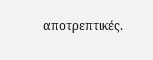αποτρεπτικές.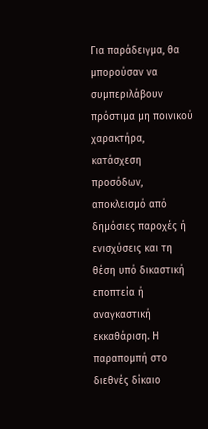Για παράδειγμα, θα μπορούσαν να συμπεριλάβουν πρόστιμα μη ποινικού χαρακτήρα, κατάσχεση προσόδων, αποκλεισμό από δημόσιες παροχές ή ενισχύσεις και τη θέση υπό δικαστική εποπτεία ή αναγκαστική εκκαθάριση. Η παραπομπή στο διεθνές δίκαιο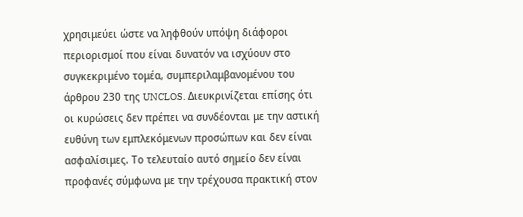χρησιμεύει ώστε να ληφθούν υπόψη διάφοροι περιορισμοί που είναι δυνατόν να ισχύουν στο συγκεκριμένο τομέα, συμπεριλαμβανομένου του άρθρου 230 της UNCLOS. Διευκρινίζεται επίσης ότι οι κυρώσεις δεν πρέπει να συνδέονται με την αστική ευθύνη των εμπλεκόμενων προσώπων και δεν είναι ασφαλίσιμες. Το τελευταίο αυτό σημείο δεν είναι προφανές σύμφωνα με την τρέχουσα πρακτική στον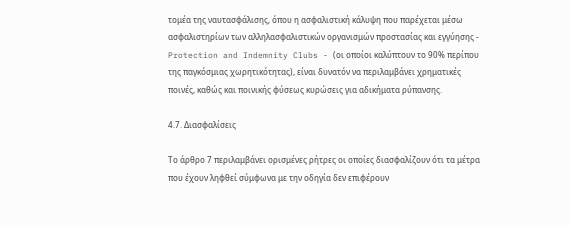τομέα της ναυτασφάλισης, όπου η ασφαλιστική κάλυψη που παρέχεται μέσω ασφαλιστηρίων των αλληλασφαλιστικών οργανισμών προστασίας και εγγύησης - Protection and Indemnity Clubs - (οι οποίοι καλύπτουν το 90% περίπου της παγκόσμιας χωρητικότητας), είναι δυνατόν να περιλαμβάνει χρηματικές ποινές, καθώς και ποινικής φύσεως κυρώσεις για αδικήματα ρύπανσης.

4.7. Διασφαλίσεις

Το άρθρο 7 περιλαμβάνει ορισμένες ρήτρες οι οποίες διασφαλίζουν ότι τα μέτρα που έχουν ληφθεί σύμφωνα με την οδηγία δεν επιφέρουν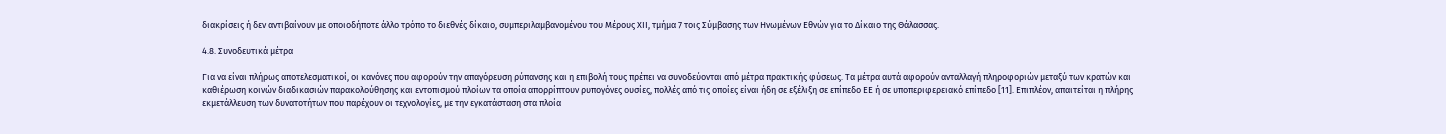διακρίσεις ή δεν αντιβαίνουν με οποιοδήποτε άλλο τρόπο το διεθνές δίκαιο, συμπεριλαμβανομένου του Μέρους ΧΙΙ, τμήμα 7 τοις Σύμβασης των Ηνωμένων Εθνών για το Δίκαιο της Θάλασσας.

4.8. Συνοδευτικά μέτρα

Για να είναι πλήρως αποτελεσματικοί, οι κανόνες που αφορούν την απαγόρευση ρύπανσης και η επιβολή τους πρέπει να συνοδεύονται από μέτρα πρακτικής φύσεως. Τα μέτρα αυτά αφορούν ανταλλαγή πληροφοριών μεταξύ των κρατών και καθιέρωση κοινών διαδικασιών παρακολούθησης και εντοπισμού πλοίων τα οποία απορρίπτουν ρυπογόνες ουσίες, πολλές από τις οποίες είναι ήδη σε εξέλιξη σε επίπεδο ΕΕ ή σε υποπεριφερειακό επίπεδο [11]. Επιπλέον, απαιτείται η πλήρης εκμετάλλευση των δυνατοτήτων που παρέχουν οι τεχνολογίες, με την εγκατάσταση στα πλοία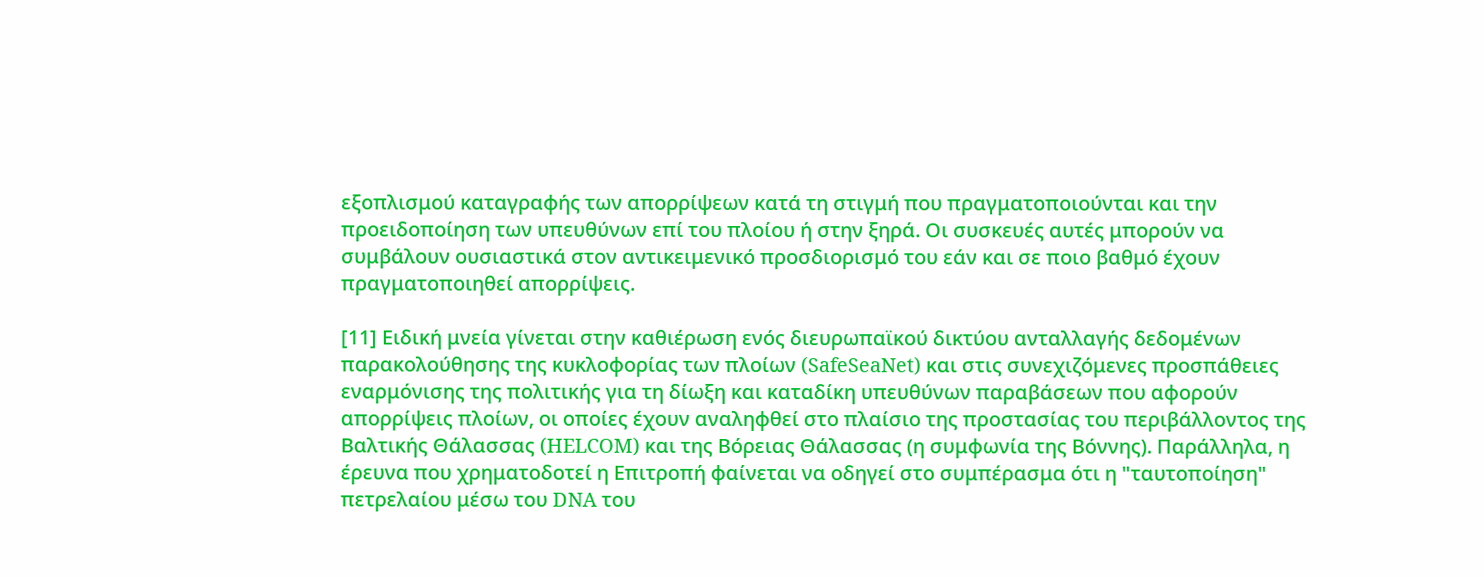εξοπλισμού καταγραφής των απορρίψεων κατά τη στιγμή που πραγματοποιούνται και την προειδοποίηση των υπευθύνων επί του πλοίου ή στην ξηρά. Οι συσκευές αυτές μπορούν να συμβάλουν ουσιαστικά στον αντικειμενικό προσδιορισμό του εάν και σε ποιο βαθμό έχουν πραγματοποιηθεί απορρίψεις.

[11] Ειδική μνεία γίνεται στην καθιέρωση ενός διευρωπαϊκού δικτύου ανταλλαγής δεδομένων παρακολούθησης της κυκλοφορίας των πλοίων (SafeSeaNet) και στις συνεχιζόμενες προσπάθειες εναρμόνισης της πολιτικής για τη δίωξη και καταδίκη υπευθύνων παραβάσεων που αφορούν απορρίψεις πλοίων, οι οποίες έχουν αναληφθεί στο πλαίσιο της προστασίας του περιβάλλοντος της Βαλτικής Θάλασσας (HELCOM) και της Βόρειας Θάλασσας (η συμφωνία της Βόννης). Παράλληλα, η έρευνα που χρηματοδοτεί η Επιτροπή φαίνεται να οδηγεί στο συμπέρασμα ότι η "ταυτοποίηση" πετρελαίου μέσω του DNA του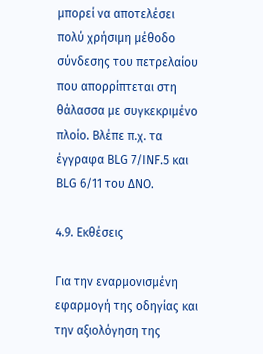μπορεί να αποτελέσει πολύ χρήσιμη μέθοδο σύνδεσης του πετρελαίου που απορρίπτεται στη θάλασσα με συγκεκριμένο πλοίο. Βλέπε π.χ. τα έγγραφα BLG 7/INF.5 και BLG 6/11 του ΔΝΟ.

4.9. Εκθέσεις

Για την εναρμονισμένη εφαρμογή της οδηγίας και την αξιολόγηση της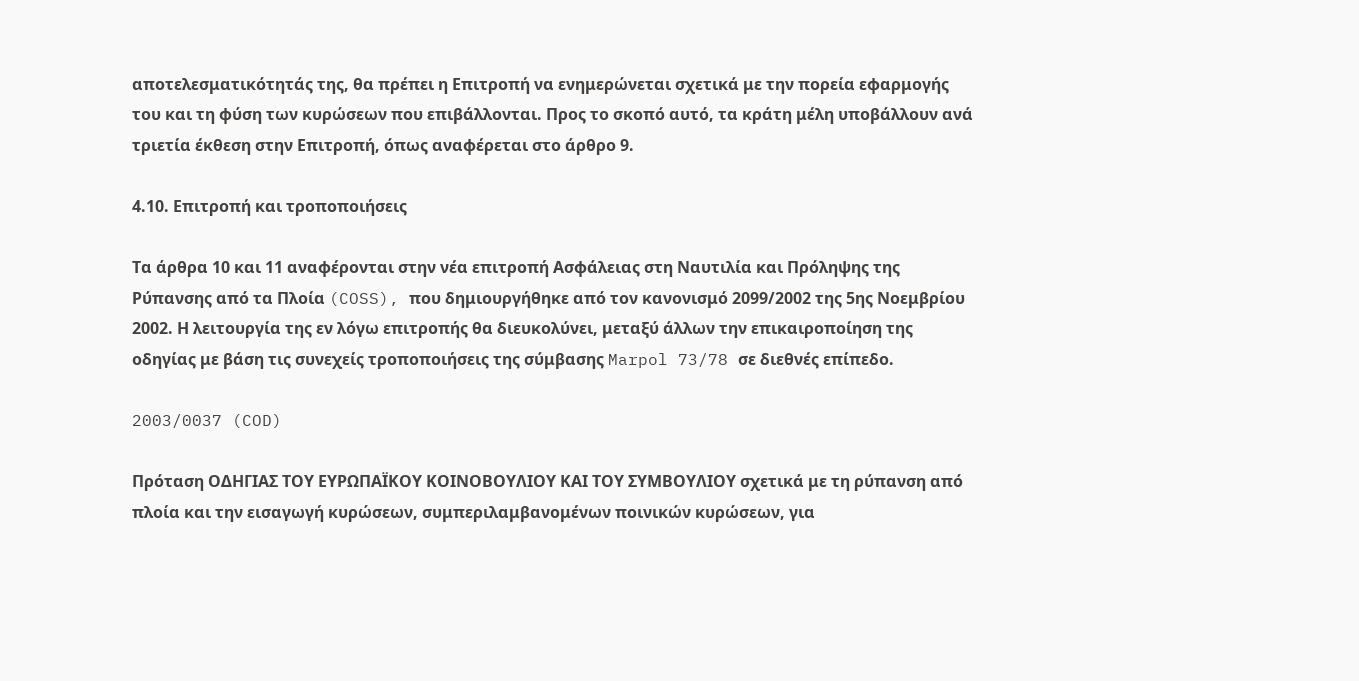αποτελεσματικότητάς της, θα πρέπει η Επιτροπή να ενημερώνεται σχετικά με την πορεία εφαρμογής του και τη φύση των κυρώσεων που επιβάλλονται. Προς το σκοπό αυτό, τα κράτη μέλη υποβάλλουν ανά τριετία έκθεση στην Επιτροπή, όπως αναφέρεται στο άρθρο 9.

4.10. Επιτροπή και τροποποιήσεις

Τα άρθρα 10 και 11 αναφέρονται στην νέα επιτροπή Ασφάλειας στη Ναυτιλία και Πρόληψης της Ρύπανσης από τα Πλοία (COSS), που δημιουργήθηκε από τον κανονισμό 2099/2002 της 5ης Νοεμβρίου 2002. Η λειτουργία της εν λόγω επιτροπής θα διευκολύνει, μεταξύ άλλων την επικαιροποίηση της οδηγίας με βάση τις συνεχείς τροποποιήσεις της σύμβασης Marpol 73/78 σε διεθνές επίπεδο.

2003/0037 (COD)

Πρόταση ΟΔΗΓΙΑΣ ΤΟΥ ΕΥΡΩΠΑΪΚΟΥ ΚΟΙΝΟΒΟΥΛΙΟΥ ΚΑΙ ΤΟΥ ΣΥΜΒΟΥΛΙΟΥ σχετικά με τη ρύπανση από πλοία και την εισαγωγή κυρώσεων, συμπεριλαμβανομένων ποινικών κυρώσεων, για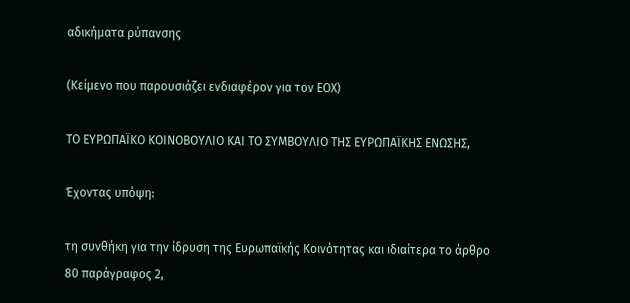αδικήματα ρύπανσης

(Κείμενο που παρουσιάζει ενδιαφέρον για τον ΕΟΧ)

ΤΟ ΕΥΡΩΠΑΪΚΟ ΚΟΙΝΟΒΟΥΛΙΟ ΚΑΙ ΤΟ ΣΥΜΒΟΥΛΙΟ ΤΗΣ ΕΥΡΩΠΑΪΚΗΣ ΕΝΩΣΗΣ,

Έχοντας υπόψη:

τη συνθήκη για την ίδρυση της Ευρωπαϊκής Κοινότητας και ιδιαίτερα το άρθρο 80 παράγραφος 2,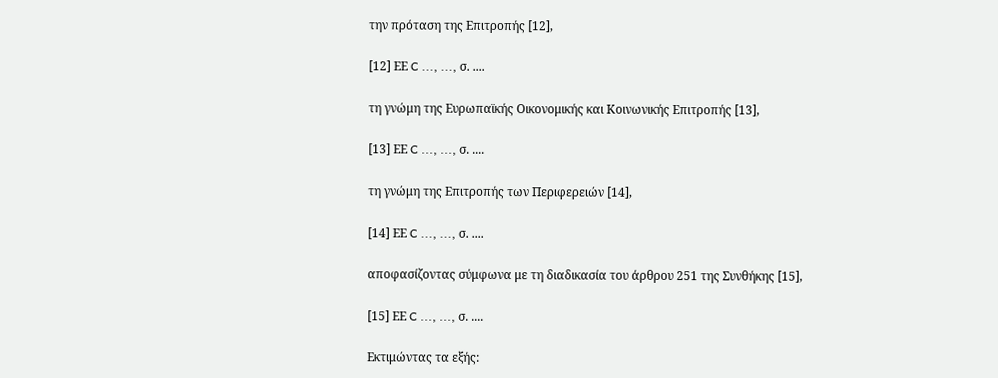την πρόταση της Επιτροπής [12],

[12] ΕΕ C ..., ..., σ. ....

τη γνώμη της Ευρωπαϊκής Οικονομικής και Κοινωνικής Επιτροπής [13],

[13] ΕΕ C ..., ..., σ. ....

τη γνώμη της Επιτροπής των Περιφερειών [14],

[14] ΕΕ C ..., ..., σ. ....

αποφασίζοντας σύμφωνα με τη διαδικασία του άρθρου 251 της Συνθήκης [15],

[15] ΕΕ C ..., ..., σ. ....

Εκτιμώντας τα εξής: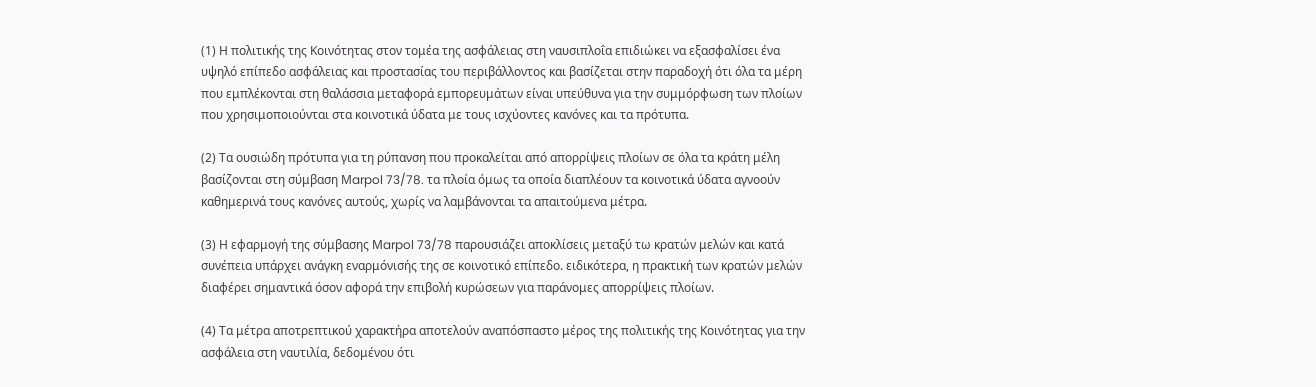(1) Η πολιτικής της Κοινότητας στον τομέα της ασφάλειας στη ναυσιπλοΐα επιδιώκει να εξασφαλίσει ένα υψηλό επίπεδο ασφάλειας και προστασίας του περιβάλλοντος και βασίζεται στην παραδοχή ότι όλα τα μέρη που εμπλέκονται στη θαλάσσια μεταφορά εμπορευμάτων είναι υπεύθυνα για την συμμόρφωση των πλοίων που χρησιμοποιούνται στα κοινοτικά ύδατα με τους ισχύοντες κανόνες και τα πρότυπα.

(2) Τα ουσιώδη πρότυπα για τη ρύπανση που προκαλείται από απορρίψεις πλοίων σε όλα τα κράτη μέλη βασίζονται στη σύμβαση Μarpol 73/78. τα πλοία όμως τα οποία διαπλέουν τα κοινοτικά ύδατα αγνοούν καθημερινά τους κανόνες αυτούς, χωρίς να λαμβάνονται τα απαιτούμενα μέτρα.

(3) Η εφαρμογή της σύμβασης Μarpol 73/78 παρουσιάζει αποκλίσεις μεταξύ τω κρατών μελών και κατά συνέπεια υπάρχει ανάγκη εναρμόνισής της σε κοινοτικό επίπεδο. ειδικότερα, η πρακτική των κρατών μελών διαφέρει σημαντικά όσον αφορά την επιβολή κυρώσεων για παράνομες απορρίψεις πλοίων.

(4) Τα μέτρα αποτρεπτικού χαρακτήρα αποτελούν αναπόσπαστο μέρος της πολιτικής της Κοινότητας για την ασφάλεια στη ναυτιλία, δεδομένου ότι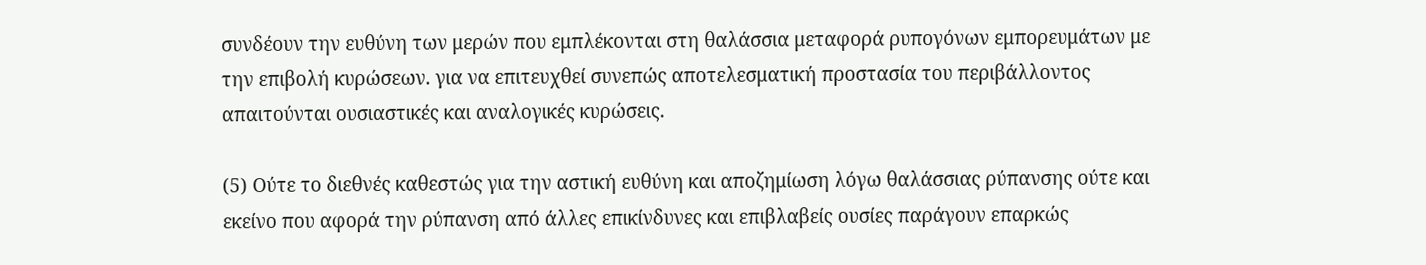συνδέουν την ευθύνη των μερών που εμπλέκονται στη θαλάσσια μεταφορά ρυπογόνων εμπορευμάτων με την επιβολή κυρώσεων. για να επιτευχθεί συνεπώς αποτελεσματική προστασία του περιβάλλοντος απαιτούνται ουσιαστικές και αναλογικές κυρώσεις.

(5) Ούτε το διεθνές καθεστώς για την αστική ευθύνη και αποζημίωση λόγω θαλάσσιας ρύπανσης ούτε και εκείνο που αφορά την ρύπανση από άλλες επικίνδυνες και επιβλαβείς ουσίες παράγουν επαρκώς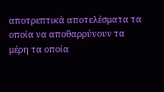αποτρεπτικά αποτελέσματα τα οποία να αποθαρρύνουν τα μέρη τα οποία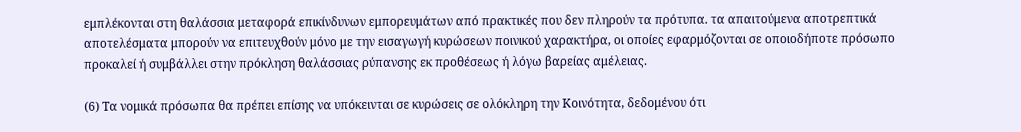εμπλέκονται στη θαλάσσια μεταφορά επικίνδυνων εμπορευμάτων από πρακτικές που δεν πληρούν τα πρότυπα. τα απαιτούμενα αποτρεπτικά αποτελέσματα μπορούν να επιτευχθούν μόνο με την εισαγωγή κυρώσεων ποινικού χαρακτήρα, οι οποίες εφαρμόζονται σε οποιοδήποτε πρόσωπο προκαλεί ή συμβάλλει στην πρόκληση θαλάσσιας ρύπανσης εκ προθέσεως ή λόγω βαρείας αμέλειας.

(6) Τα νομικά πρόσωπα θα πρέπει επίσης να υπόκεινται σε κυρώσεις σε ολόκληρη την Κοινότητα, δεδομένου ότι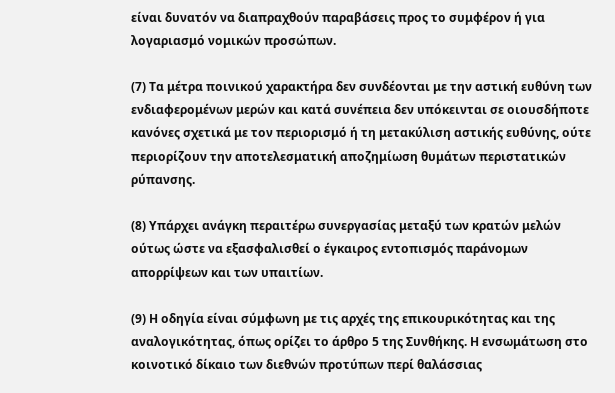είναι δυνατόν να διαπραχθούν παραβάσεις προς το συμφέρον ή για λογαριασμό νομικών προσώπων.

(7) Τα μέτρα ποινικού χαρακτήρα δεν συνδέονται με την αστική ευθύνη των ενδιαφερομένων μερών και κατά συνέπεια δεν υπόκεινται σε οιουσδήποτε κανόνες σχετικά με τον περιορισμό ή τη μετακύλιση αστικής ευθύνης, ούτε περιορίζουν την αποτελεσματική αποζημίωση θυμάτων περιστατικών ρύπανσης.

(8) Υπάρχει ανάγκη περαιτέρω συνεργασίας μεταξύ των κρατών μελών ούτως ώστε να εξασφαλισθεί ο έγκαιρος εντοπισμός παράνομων απορρίψεων και των υπαιτίων.

(9) Η οδηγία είναι σύμφωνη με τις αρχές της επικουρικότητας και της αναλογικότητας, όπως ορίζει το άρθρο 5 της Συνθήκης. Η ενσωμάτωση στο κοινοτικό δίκαιο των διεθνών προτύπων περί θαλάσσιας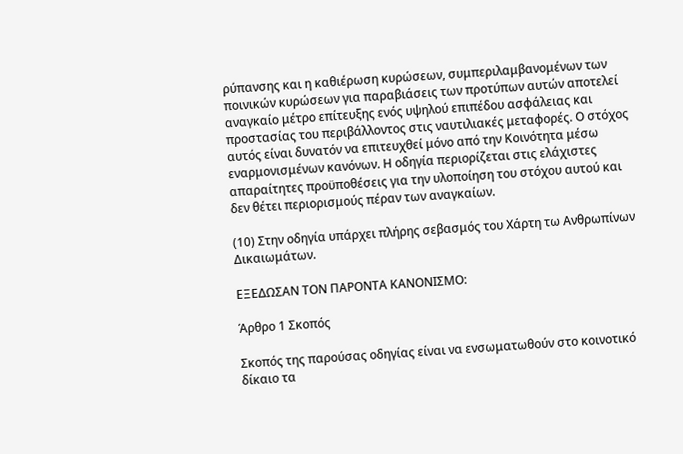ρύπανσης και η καθιέρωση κυρώσεων, συμπεριλαμβανομένων των ποινικών κυρώσεων για παραβιάσεις των προτύπων αυτών αποτελεί αναγκαίο μέτρο επίτευξης ενός υψηλού επιπέδου ασφάλειας και προστασίας του περιβάλλοντος στις ναυτιλιακές μεταφορές. Ο στόχος αυτός είναι δυνατόν να επιτευχθεί μόνο από την Κοινότητα μέσω εναρμονισμένων κανόνων. Η οδηγία περιορίζεται στις ελάχιστες απαραίτητες προϋποθέσεις για την υλοποίηση του στόχου αυτού και δεν θέτει περιορισμούς πέραν των αναγκαίων.

(10) Στην οδηγία υπάρχει πλήρης σεβασμός του Χάρτη τω Ανθρωπίνων Δικαιωμάτων.

ΕΞΕΔΩΣΑΝ ΤΟΝ ΠΑΡΟΝΤΑ ΚΑΝΟΝΙΣΜΟ:

Άρθρο 1 Σκοπός

Σκοπός της παρούσας οδηγίας είναι να ενσωματωθούν στο κοινοτικό δίκαιο τα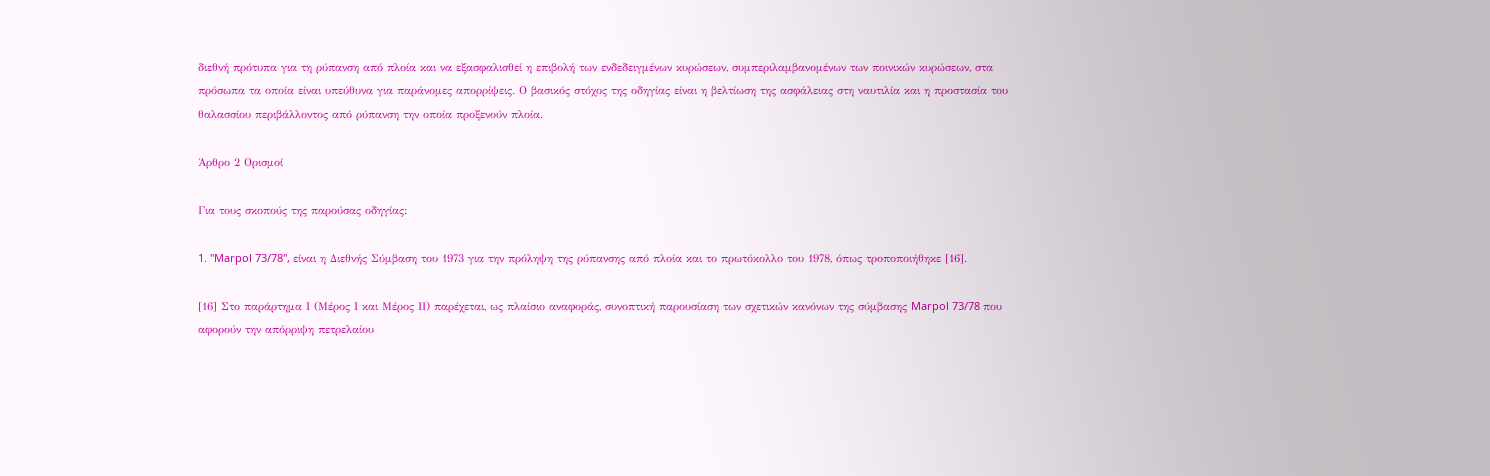διεθνή πρότυπα για τη ρύπανση από πλοία και να εξασφαλισθεί η επιβολή των ενδεδειγμένων κυρώσεων, συμπεριλαμβανομένων των ποινικών κυρώσεων, στα πρόσωπα τα οποία είναι υπεύθυνα για παράνομες απορρίψεις. Ο βασικός στόχος της οδηγίας είναι η βελτίωση της ασφάλειας στη ναυτιλία και η προστασία του θαλασσίου περιβάλλοντος από ρύπανση την οποία προξενούν πλοία.

Άρθρο 2 Ορισμοί

Για τους σκοπούς της παρούσας οδηγίας:

1. "Marpol 73/78", είναι η Διεθνής Σύμβαση του 1973 για την πρόληψη της ρύπανσης από πλοία και το πρωτόκολλο του 1978, όπως τροποποιήθηκε [16].

[16] Στο παράρτημα Ι (Μέρος Ι και Μέρος ΙΙ) παρέχεται, ως πλαίσιο αναφοράς, συνοπτική παρουσίαση των σχετικών κανόνων της σύμβασης Marpol 73/78 που αφορούν την απόρριψη πετρελαίου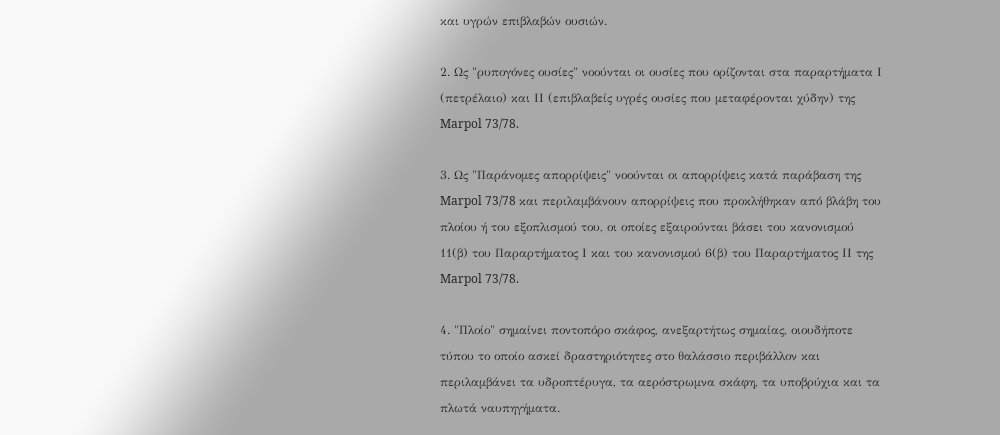και υγρών επιβλαβών ουσιών.

2. Ως "ρυπογόνες ουσίες" νοούνται οι ουσίες που ορίζονται στα παραρτήματα Ι (πετρέλαιο) και ΙΙ (επιβλαβείς υγρές ουσίες που μεταφέρονται χύδην) της Marpol 73/78.

3. Ως "Παράνομες απορρίψεις" νοούνται οι απορρίψεις κατά παράβαση της Marpol 73/78 και περιλαμβάνουν απορρίψεις που προκλήθηκαν από βλάβη του πλοίου ή του εξοπλισμού του, οι οποίες εξαιρούνται βάσει του κανονισμού 11(β) του Παραρτήματος Ι και του κανονισμού 6(β) του Παραρτήματος ΙΙ της Marpol 73/78.

4. "Πλοίο" σημαίνει ποντοπόρο σκάφος, ανεξαρτήτως σημαίας, οιουδήποτε τύπου το οποίο ασκεί δραστηριότητες στο θαλάσσιο περιβάλλον και περιλαμβάνει τα υδροπτέρυγα, τα αερόστρωμνα σκάφη, τα υποβρύχια και τα πλωτά ναυπηγήματα.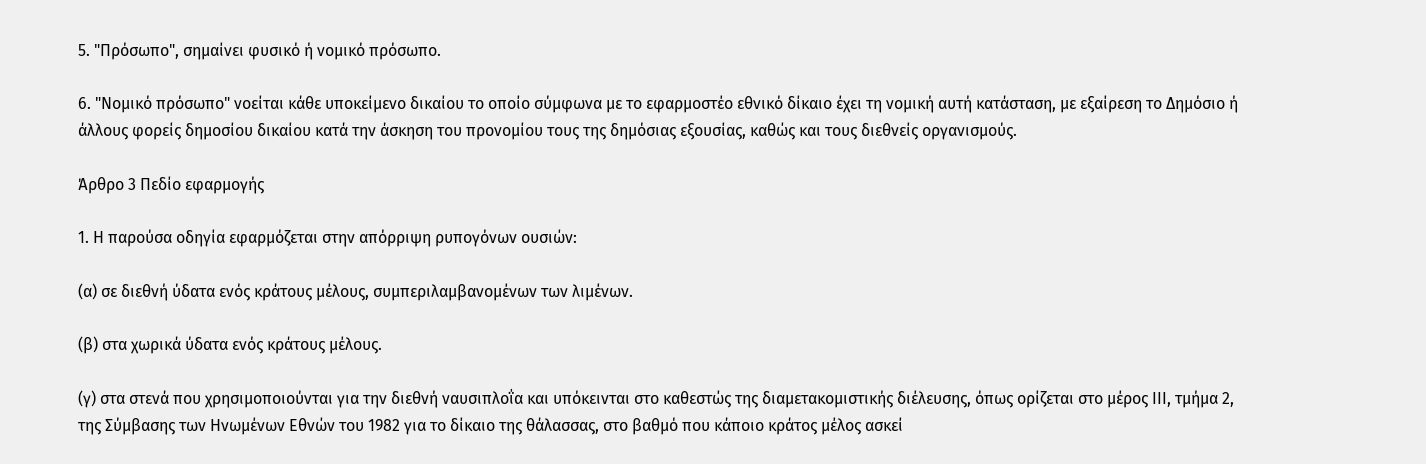5. "Πρόσωπο", σημαίνει φυσικό ή νομικό πρόσωπο.

6. "Νομικό πρόσωπο" νοείται κάθε υποκείμενο δικαίου το οποίο σύμφωνα με το εφαρμοστέο εθνικό δίκαιο έχει τη νομική αυτή κατάσταση, με εξαίρεση το Δημόσιο ή άλλους φορείς δημοσίου δικαίου κατά την άσκηση του προνομίου τους της δημόσιας εξουσίας, καθώς και τους διεθνείς οργανισμούς.

Άρθρο 3 Πεδίο εφαρμογής

1. Η παρούσα οδηγία εφαρμόζεται στην απόρριψη ρυπογόνων ουσιών:

(α) σε διεθνή ύδατα ενός κράτους μέλους, συμπεριλαμβανομένων των λιμένων.

(β) στα χωρικά ύδατα ενός κράτους μέλους.

(γ) στα στενά που χρησιμοποιούνται για την διεθνή ναυσιπλοΐα και υπόκεινται στο καθεστώς της διαμετακομιστικής διέλευσης, όπως ορίζεται στο μέρος ΙΙΙ, τμήμα 2, της Σύμβασης των Ηνωμένων Εθνών του 1982 για το δίκαιο της θάλασσας, στο βαθμό που κάποιο κράτος μέλος ασκεί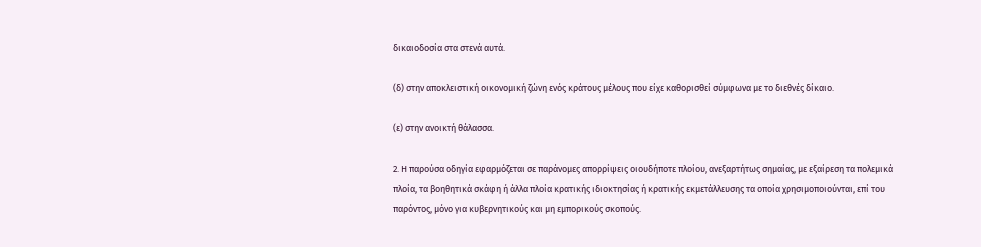δικαιοδοσία στα στενά αυτά.

(δ) στην αποκλειστική οικονομική ζώνη ενός κράτους μέλους που είχε καθορισθεί σύμφωνα με το διεθνές δίκαιο.

(ε) στην ανοικτή θάλασσα.

2. Η παρούσα οδηγία εφαρμόζεται σε παράνομες απορρίψεις οιουδήποτε πλοίου, ανεξαρτήτως σημαίας, με εξαίρεση τα πολεμικά πλοία, τα βοηθητικά σκάφη ή άλλα πλοία κρατικής ιδιοκτησίας ή κρατικής εκμετάλλευσης τα οποία χρησιμοποιούνται, επί του παρόντος, μόνο για κυβερνητικούς και μη εμπορικούς σκοπούς.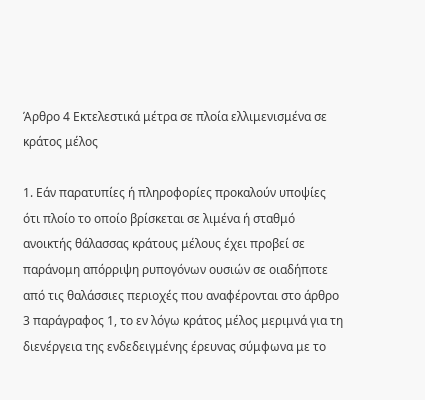Άρθρο 4 Εκτελεστικά μέτρα σε πλοία ελλιμενισμένα σε κράτος μέλος

1. Εάν παρατυπίες ή πληροφορίες προκαλούν υποψίες ότι πλοίο το οποίο βρίσκεται σε λιμένα ή σταθμό ανοικτής θάλασσας κράτους μέλους έχει προβεί σε παράνομη απόρριψη ρυπογόνων ουσιών σε οιαδήποτε από τις θαλάσσιες περιοχές που αναφέρονται στο άρθρο 3 παράγραφος 1, το εν λόγω κράτος μέλος μεριμνά για τη διενέργεια της ενδεδειγμένης έρευνας σύμφωνα με το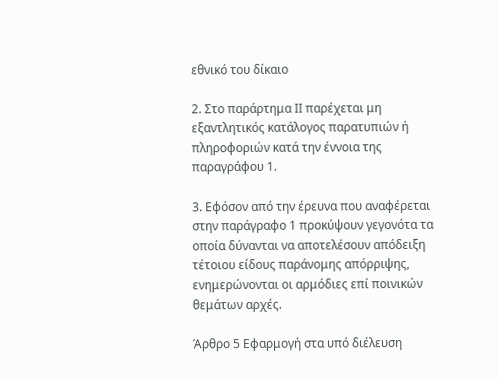εθνικό του δίκαιο

2. Στο παράρτημα ΙΙ παρέχεται μη εξαντλητικός κατάλογος παρατυπιών ή πληροφοριών κατά την έννοια της παραγράφου 1.

3. Εφόσον από την έρευνα που αναφέρεται στην παράγραφο 1 προκύψουν γεγονότα τα οποία δύνανται να αποτελέσουν απόδειξη τέτοιου είδους παράνομης απόρριψης, ενημερώνονται οι αρμόδιες επί ποινικών θεμάτων αρχές.

Άρθρο 5 Εφαρμογή στα υπό διέλευση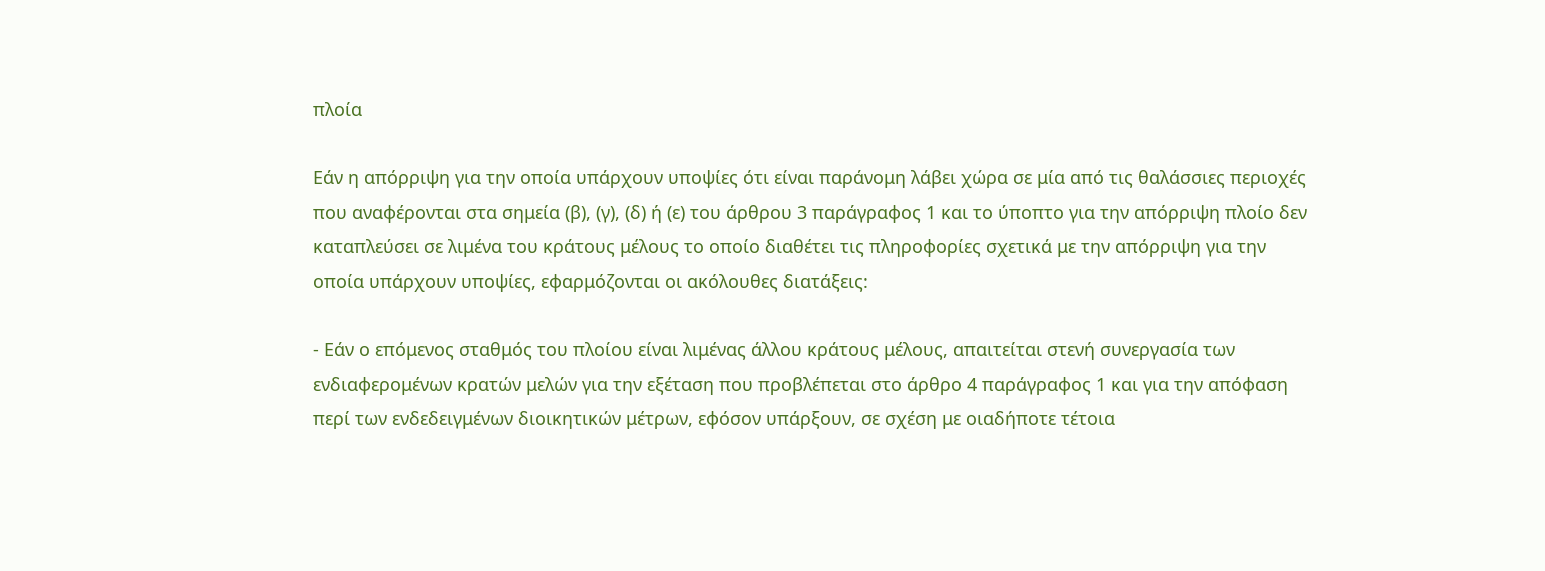πλοία

Εάν η απόρριψη για την οποία υπάρχουν υποψίες ότι είναι παράνομη λάβει χώρα σε μία από τις θαλάσσιες περιοχές που αναφέρονται στα σημεία (β), (γ), (δ) ή (ε) του άρθρου 3 παράγραφος 1 και το ύποπτο για την απόρριψη πλοίο δεν καταπλεύσει σε λιμένα του κράτους μέλους το οποίο διαθέτει τις πληροφορίες σχετικά με την απόρριψη για την οποία υπάρχουν υποψίες, εφαρμόζονται οι ακόλουθες διατάξεις:

- Εάν ο επόμενος σταθμός του πλοίου είναι λιμένας άλλου κράτους μέλους, απαιτείται στενή συνεργασία των ενδιαφερομένων κρατών μελών για την εξέταση που προβλέπεται στο άρθρο 4 παράγραφος 1 και για την απόφαση περί των ενδεδειγμένων διοικητικών μέτρων, εφόσον υπάρξουν, σε σχέση με οιαδήποτε τέτοια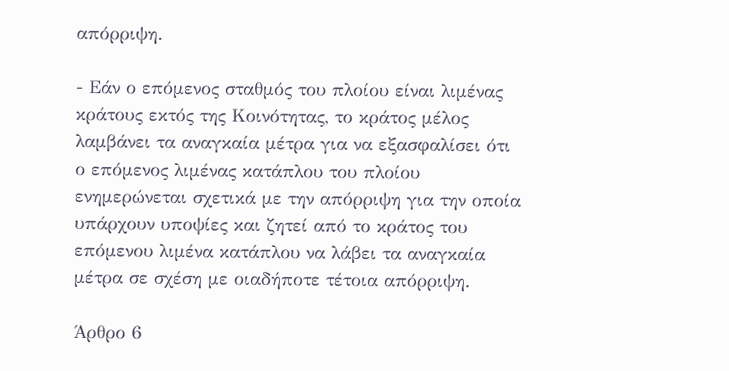απόρριψη.

- Εάν ο επόμενος σταθμός του πλοίου είναι λιμένας κράτους εκτός της Κοινότητας, το κράτος μέλος λαμβάνει τα αναγκαία μέτρα για να εξασφαλίσει ότι ο επόμενος λιμένας κατάπλου του πλοίου ενημερώνεται σχετικά με την απόρριψη για την οποία υπάρχουν υποψίες και ζητεί από το κράτος του επόμενου λιμένα κατάπλου να λάβει τα αναγκαία μέτρα σε σχέση με οιαδήποτε τέτοια απόρριψη.

Άρθρο 6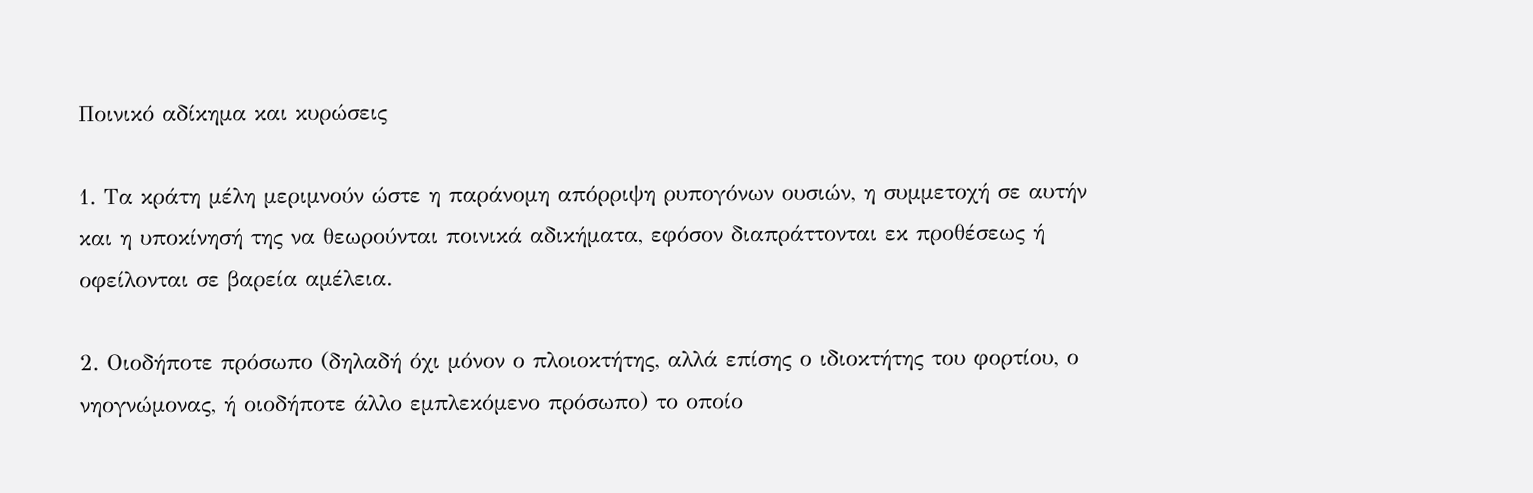Ποινικό αδίκημα και κυρώσεις

1. Τα κράτη μέλη μεριμνούν ώστε η παράνομη απόρριψη ρυπογόνων ουσιών, η συμμετοχή σε αυτήν και η υποκίνησή της να θεωρούνται ποινικά αδικήματα, εφόσον διαπράττονται εκ προθέσεως ή οφείλονται σε βαρεία αμέλεια.

2. Οιοδήποτε πρόσωπο (δηλαδή όχι μόνον ο πλοιοκτήτης, αλλά επίσης ο ιδιοκτήτης του φορτίου, ο νηογνώμονας, ή οιοδήποτε άλλο εμπλεκόμενο πρόσωπο) το οποίο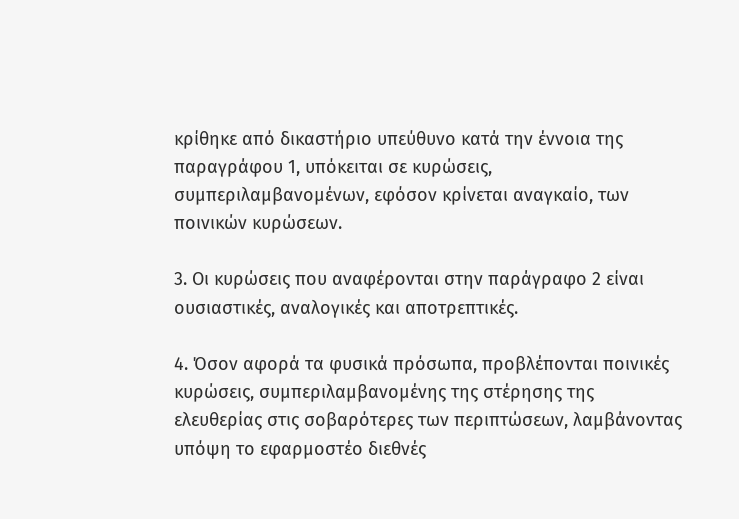κρίθηκε από δικαστήριο υπεύθυνο κατά την έννοια της παραγράφου 1, υπόκειται σε κυρώσεις, συμπεριλαμβανομένων, εφόσον κρίνεται αναγκαίο, των ποινικών κυρώσεων.

3. Οι κυρώσεις που αναφέρονται στην παράγραφο 2 είναι ουσιαστικές, αναλογικές και αποτρεπτικές.

4. Όσον αφορά τα φυσικά πρόσωπα, προβλέπονται ποινικές κυρώσεις, συμπεριλαμβανομένης της στέρησης της ελευθερίας στις σοβαρότερες των περιπτώσεων, λαμβάνοντας υπόψη το εφαρμοστέο διεθνές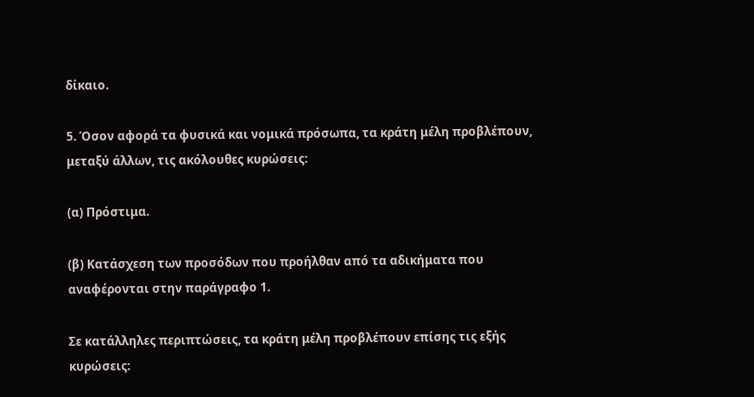δίκαιο.

5. Όσον αφορά τα φυσικά και νομικά πρόσωπα, τα κράτη μέλη προβλέπουν, μεταξύ άλλων, τις ακόλουθες κυρώσεις:

(α) Πρόστιμα.

(β) Κατάσχεση των προσόδων που προήλθαν από τα αδικήματα που αναφέρονται στην παράγραφο 1.

Σε κατάλληλες περιπτώσεις, τα κράτη μέλη προβλέπουν επίσης τις εξής κυρώσεις: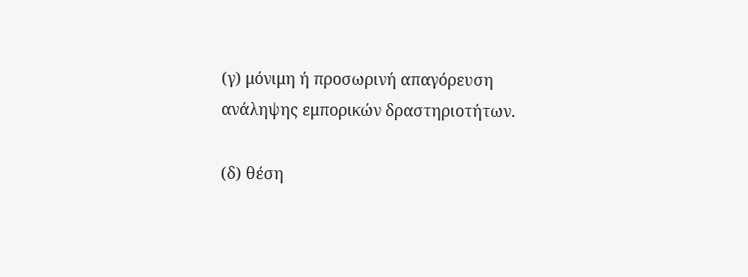(γ) μόνιμη ή προσωρινή απαγόρευση ανάληψης εμπορικών δραστηριοτήτων.

(δ) θέση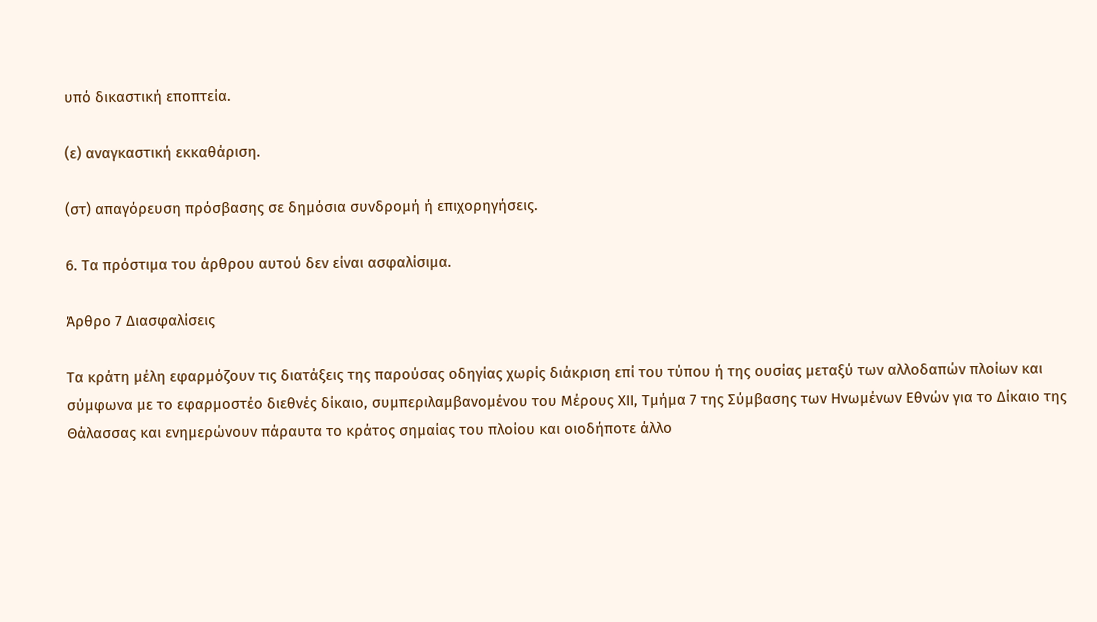υπό δικαστική εποπτεία.

(ε) αναγκαστική εκκαθάριση.

(στ) απαγόρευση πρόσβασης σε δημόσια συνδρομή ή επιχορηγήσεις.

6. Τα πρόστιμα του άρθρου αυτού δεν είναι ασφαλίσιμα.

Άρθρο 7 Διασφαλίσεις

Τα κράτη μέλη εφαρμόζουν τις διατάξεις της παρούσας οδηγίας χωρίς διάκριση επί του τύπου ή της ουσίας μεταξύ των αλλοδαπών πλοίων και σύμφωνα με το εφαρμοστέο διεθνές δίκαιο, συμπεριλαμβανομένου του Μέρους ΧΙΙ, Τμήμα 7 της Σύμβασης των Ηνωμένων Εθνών για το Δίκαιο της Θάλασσας και ενημερώνουν πάραυτα το κράτος σημαίας του πλοίου και οιοδήποτε άλλο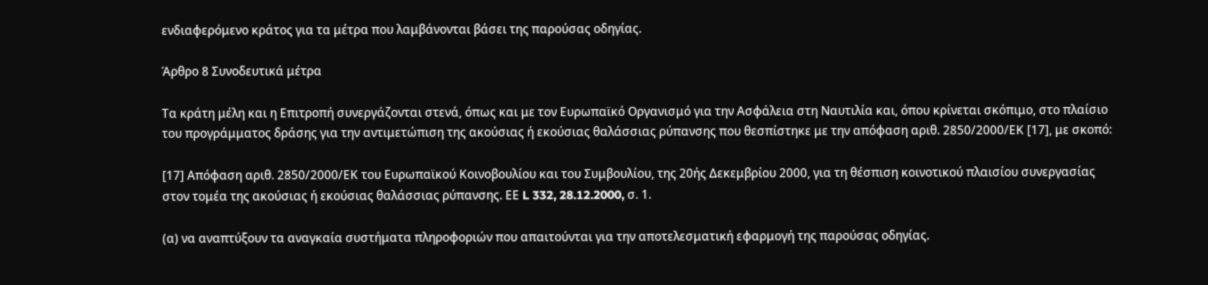ενδιαφερόμενο κράτος για τα μέτρα που λαμβάνονται βάσει της παρούσας οδηγίας.

Άρθρο 8 Συνοδευτικά μέτρα

Τα κράτη μέλη και η Επιτροπή συνεργάζονται στενά, όπως και με τον Ευρωπαϊκό Οργανισμό για την Ασφάλεια στη Ναυτιλία και, όπου κρίνεται σκόπιμο, στο πλαίσιο του προγράμματος δράσης για την αντιμετώπιση της ακούσιας ή εκούσιας θαλάσσιας ρύπανσης που θεσπίστηκε με την απόφαση αριθ. 2850/2000/ΕΚ [17], με σκοπό:

[17] Απόφαση αριθ. 2850/2000/ΕΚ του Ευρωπαϊκού Κοινοβουλίου και του Συμβουλίου, της 20ής Δεκεμβρίου 2000, για τη θέσπιση κοινοτικού πλαισίου συνεργασίας στον τομέα της ακούσιας ή εκούσιας θαλάσσιας ρύπανσης. ΕΕ L 332, 28.12.2000, σ. 1.

(α) να αναπτύξουν τα αναγκαία συστήματα πληροφοριών που απαιτούνται για την αποτελεσματική εφαρμογή της παρούσας οδηγίας.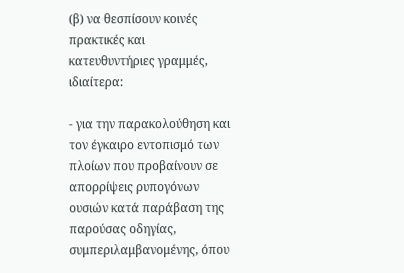(β) να θεσπίσουν κοινές πρακτικές και κατευθυντήριες γραμμές, ιδιαίτερα:

- για την παρακολούθηση και τον έγκαιρο εντοπισμό των πλοίων που προβαίνουν σε απορρίψεις ρυπογόνων ουσιών κατά παράβαση της παρούσας οδηγίας, συμπεριλαμβανομένης, όπου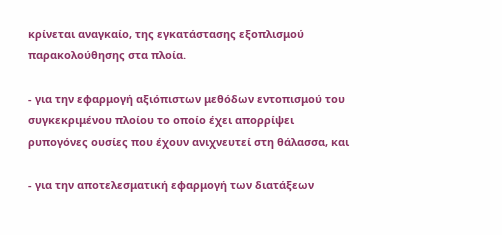κρίνεται αναγκαίο, της εγκατάστασης εξοπλισμού παρακολούθησης στα πλοία.

- για την εφαρμογή αξιόπιστων μεθόδων εντοπισμού του συγκεκριμένου πλοίου το οποίο έχει απορρίψει ρυπογόνες ουσίες που έχουν ανιχνευτεί στη θάλασσα, και

- για την αποτελεσματική εφαρμογή των διατάξεων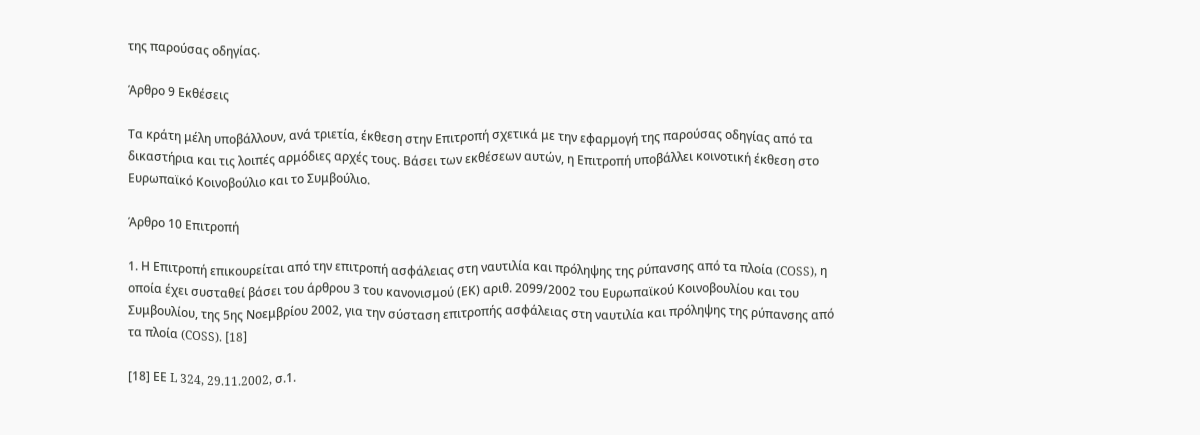της παρούσας οδηγίας.

Άρθρο 9 Εκθέσεις

Τα κράτη μέλη υποβάλλουν, ανά τριετία, έκθεση στην Επιτροπή σχετικά με την εφαρμογή της παρούσας οδηγίας από τα δικαστήρια και τις λοιπές αρμόδιες αρχές τους. Βάσει των εκθέσεων αυτών, η Επιτροπή υποβάλλει κοινοτική έκθεση στο Ευρωπαϊκό Κοινοβούλιο και το Συμβούλιο.

Άρθρο 10 Επιτροπή

1. Η Επιτροπή επικουρείται από την επιτροπή ασφάλειας στη ναυτιλία και πρόληψης της ρύπανσης από τα πλοία (COSS), η οποία έχει συσταθεί βάσει του άρθρου 3 του κανονισμού (ΕΚ) αριθ. 2099/2002 του Ευρωπαϊκού Κοινοβουλίου και του Συμβουλίου, της 5ης Νοεμβρίου 2002, για την σύσταση επιτροπής ασφάλειας στη ναυτιλία και πρόληψης της ρύπανσης από τα πλοία (COSS). [18]

[18] ΕΕ L 324, 29.11.2002, σ.1.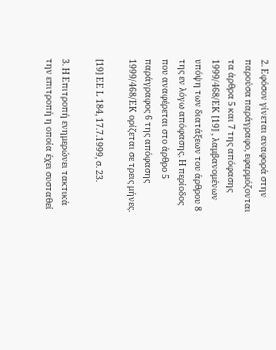2. Εφόσον γίνεται αναφορά στην παρούσα παράγραφο, εφαρμόζονται τα άρθρα 5 και 7 της απόφασης 1999/468/EΚ [19] , λαμβανομένων υπόψη των διατάξεων του άρθρου 8 της εν λόγω απόφασης. Η περίοδος που αναφέρεται στο άρθρο 5 παράγραφος 6 της απόφασης 1999/468/EΚ ορίζεται σε τρεις μήνες.

[19] ΕΕ L 184, 17.7.1999, σ. 23.

3. Η Επιτροπή ενημερώνει τακτικά την επιτροπή η οποία έχει συσταθεί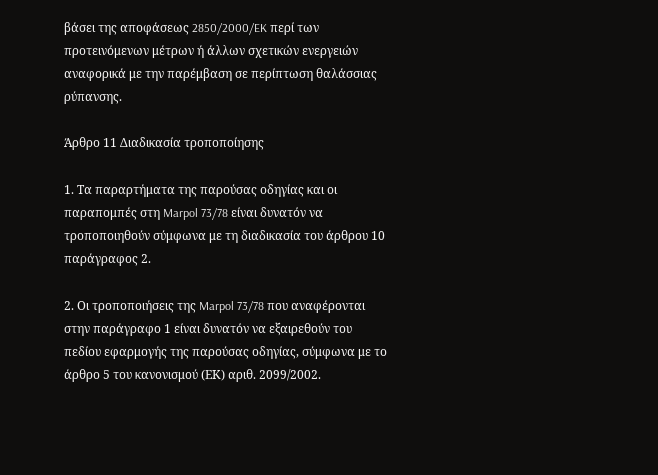βάσει της αποφάσεως 2850/2000/EK περί των προτεινόμενων μέτρων ή άλλων σχετικών ενεργειών αναφορικά με την παρέμβαση σε περίπτωση θαλάσσιας ρύπανσης.

Άρθρο 11 Διαδικασία τροποποίησης

1. Τα παραρτήματα της παρούσας οδηγίας και οι παραπομπές στη Marpol 73/78 είναι δυνατόν να τροποποιηθούν σύμφωνα με τη διαδικασία του άρθρου 10 παράγραφος 2.

2. Οι τροποποιήσεις της Marpol 73/78 που αναφέρονται στην παράγραφο 1 είναι δυνατόν να εξαιρεθούν του πεδίου εφαρμογής της παρούσας οδηγίας, σύμφωνα με το άρθρο 5 του κανονισμού (ΕΚ) αριθ. 2099/2002.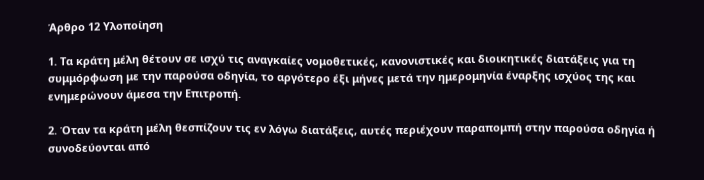Άρθρο 12 Υλοποίηση

1. Τα κράτη μέλη θέτουν σε ισχύ τις αναγκαίες νομοθετικές, κανονιστικές και διοικητικές διατάξεις για τη συμμόρφωση με την παρούσα οδηγία, το αργότερο έξι μήνες μετά την ημερομηνία έναρξης ισχύος της και ενημερώνουν άμεσα την Επιτροπή.

2. Όταν τα κράτη μέλη θεσπίζουν τις εν λόγω διατάξεις, αυτές περιέχουν παραπομπή στην παρούσα οδηγία ή συνοδεύονται από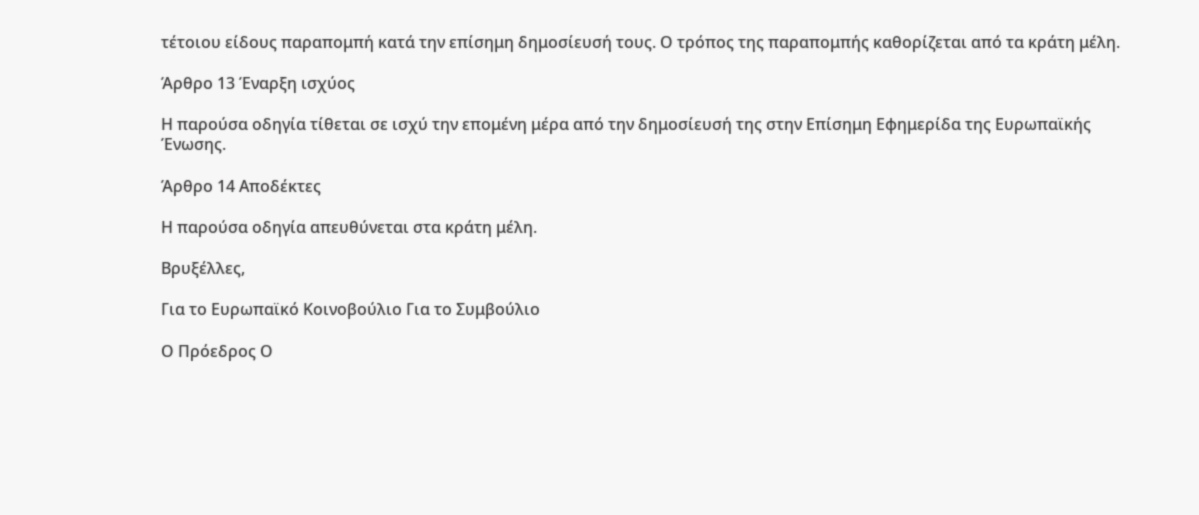τέτοιου είδους παραπομπή κατά την επίσημη δημοσίευσή τους. Ο τρόπος της παραπομπής καθορίζεται από τα κράτη μέλη.

Άρθρο 13 Έναρξη ισχύος

Η παρούσα οδηγία τίθεται σε ισχύ την επομένη μέρα από την δημοσίευσή της στην Επίσημη Εφημερίδα της Ευρωπαϊκής Ένωσης.

Άρθρο 14 Αποδέκτες

Η παρούσα οδηγία απευθύνεται στα κράτη μέλη.

Βρυξέλλες,

Για το Ευρωπαϊκό Κοινοβούλιο Για το Συμβούλιο

Ο Πρόεδρος Ο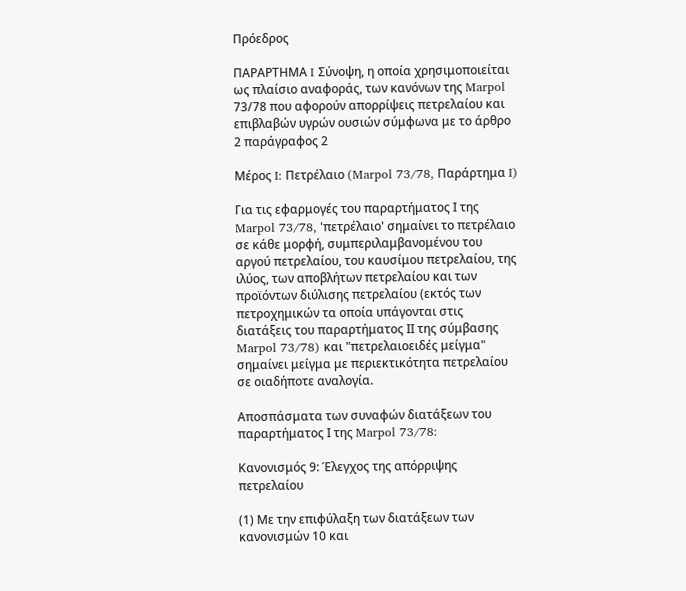Πρόεδρος

ΠΑΡΑΡΤΗΜΑ I Σύνοψη, η οποία χρησιμοποιείται ως πλαίσιο αναφοράς, των κανόνων της Marpol 73/78 που αφορούν απορρίψεις πετρελαίου και επιβλαβών υγρών ουσιών σύμφωνα με το άρθρο 2 παράγραφος 2

Μέρος I: Πετρέλαιο (Marpol 73/78, Παράρτημα I)

Για τις εφαρμογές του παραρτήματος Ι της Marpol 73/78, 'πετρέλαιο' σημαίνει το πετρέλαιο σε κάθε μορφή, συμπεριλαμβανομένου του αργού πετρελαίου, του καυσίμου πετρελαίου, της ιλύος, των αποβλήτων πετρελαίου και των προϊόντων διύλισης πετρελαίου (εκτός των πετροχημικών τα οποία υπάγονται στις διατάξεις του παραρτήματος ΙΙ της σύμβασης Marpol 73/78) και "πετρελαιοειδές μείγμα" σημαίνει μείγμα με περιεκτικότητα πετρελαίου σε οιαδήποτε αναλογία.

Αποσπάσματα των συναφών διατάξεων του παραρτήματος Ι της Marpol 73/78:

Κανονισμός 9: Έλεγχος της απόρριψης πετρελαίου

(1) Με την επιφύλαξη των διατάξεων των κανονισμών 10 και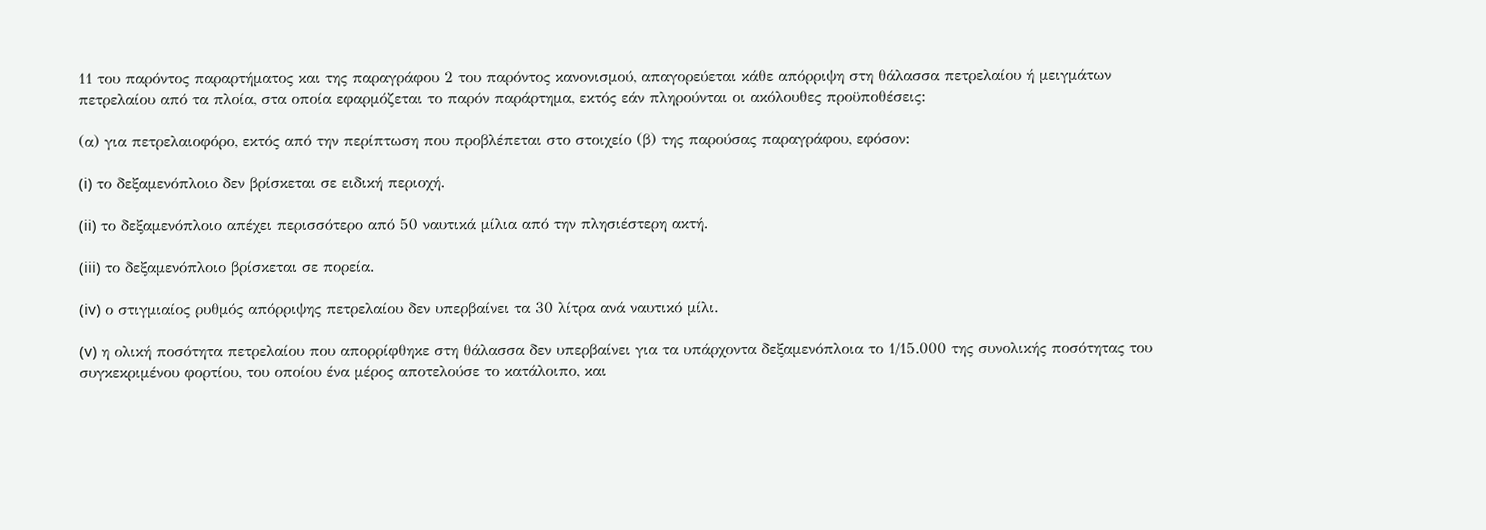11 του παρόντος παραρτήματος και της παραγράφου 2 του παρόντος κανονισμού, απαγορεύεται κάθε απόρριψη στη θάλασσα πετρελαίου ή μειγμάτων πετρελαίου από τα πλοία, στα οποία εφαρμόζεται το παρόν παράρτημα, εκτός εάν πληρούνται οι ακόλουθες προϋποθέσεις:

(α) για πετρελαιοφόρο, εκτός από την περίπτωση που προβλέπεται στο στοιχείο (β) της παρούσας παραγράφου, εφόσον:

(i) το δεξαμενόπλοιο δεν βρίσκεται σε ειδική περιοχή.

(ii) το δεξαμενόπλοιο απέχει περισσότερο από 50 ναυτικά μίλια από την πλησιέστερη ακτή.

(iii) το δεξαμενόπλοιο βρίσκεται σε πορεία.

(iv) ο στιγμιαίος ρυθμός απόρριψης πετρελαίου δεν υπερβαίνει τα 30 λίτρα ανά ναυτικό μίλι.

(v) η ολική ποσότητα πετρελαίου που απορρίφθηκε στη θάλασσα δεν υπερβαίνει για τα υπάρχοντα δεξαμενόπλοια το 1/15.000 της συνολικής ποσότητας του συγκεκριμένου φορτίου, του οποίου ένα μέρος αποτελούσε το κατάλοιπο, και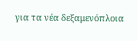για τα νέα δεξαμενόπλοια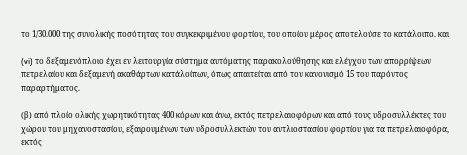το 1/30.000 της συνολικής ποσότητας του συγκεκριμένου φορτίου, του οποίου μέρος αποτελούσε το κατάλοιπο. και

(vi) το δεξαμενόπλοιο έχει εν λειτουργία σύστημα αυτόματης παρακολούθησης και ελέγχου των απορρίψεων πετρελαίου και δεξαμενή ακαθάρτων κατάλοίπων, όπως απαιτείται από τον κανονισμό 15 του παρόντος παραρτήματος.

(β) από πλοίο ολικής χωρητικότητας 400 κόρων και άνω, εκτός πετρελαιοφόρων και από τους υδροσυλλέκτες του χώρου του μηχανοστασίου, εξαιρουμένων των υδροσυλλεκτών του αντλιοστασίου φορτίου για τα πετρελαιοφόρα, εκτός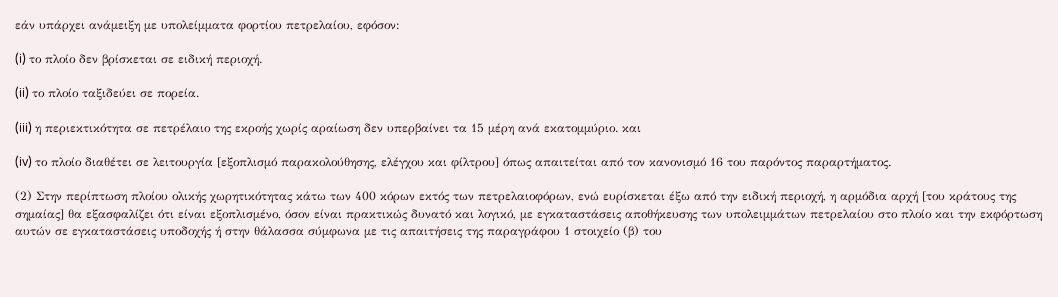εάν υπάρχει ανάμειξη με υπολείμματα φορτίου πετρελαίου, εφόσον:

(i) το πλοίο δεν βρίσκεται σε ειδική περιοχή.

(ii) το πλοίο ταξιδεύει σε πορεία.

(iii) η περιεκτικότητα σε πετρέλαιο της εκροής χωρίς αραίωση δεν υπερβαίνει τα 15 μέρη ανά εκατομμύριο. και

(iv) το πλοίο διαθέτει σε λειτουργία [εξοπλισμό παρακολούθησης, ελέγχου και φίλτρου] όπως απαιτείται από τον κανονισμό 16 του παρόντος παραρτήματος.

(2) Στην περίπτωση πλοίου ολικής χωρητικότητας κάτω των 400 κόρων εκτός των πετρελαιοφόρων, ενώ ευρίσκεται έξω από την ειδική περιοχή, η αρμόδια αρχή [του κράτους της σημαίας] θα εξασφαλίζει ότι είναι εξοπλισμένο, όσον είναι πρακτικώς δυνατό και λογικό, με εγκαταστάσεις αποθήκευσης των υπολειμμάτων πετρελαίου στο πλοίο και την εκφόρτωση αυτών σε εγκαταστάσεις υποδοχής ή στην θάλασσα σύμφωνα με τις απαιτήσεις της παραγράφου 1 στοιχείο (β) του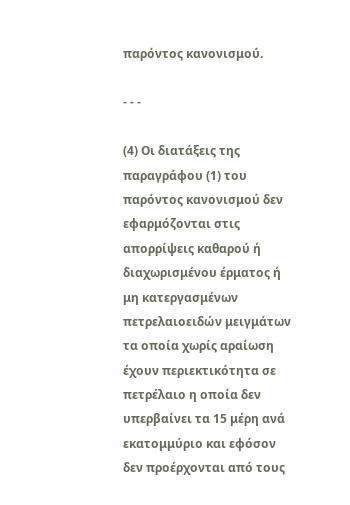παρόντος κανονισμού.

- - -

(4) Οι διατάξεις της παραγράφου (1) του παρόντος κανονισμού δεν εφαρμόζονται στις απορρίψεις καθαρού ή διαχωρισμένου έρματος ή μη κατεργασμένων πετρελαιοειδών μειγμάτων τα οποία χωρίς αραίωση έχουν περιεκτικότητα σε πετρέλαιο η οποία δεν υπερβαίνει τα 15 μέρη ανά εκατομμύριο και εφόσον δεν προέρχονται από τους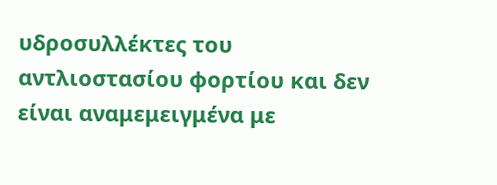υδροσυλλέκτες του αντλιοστασίου φορτίου και δεν είναι αναμεμειγμένα με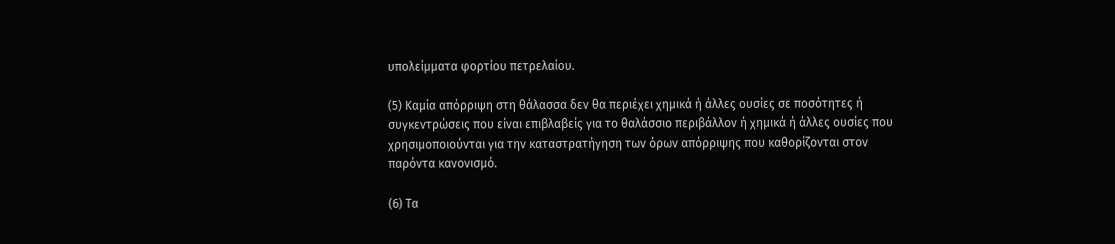υπολείμματα φορτίου πετρελαίου.

(5) Καμία απόρριψη στη θάλασσα δεν θα περιέχει χημικά ή άλλες ουσίες σε ποσότητες ή συγκεντρώσεις που είναι επιβλαβείς για το θαλάσσιο περιβάλλον ή χημικά ή άλλες ουσίες που χρησιμοποιούνται για την καταστρατήγηση των όρων απόρριψης που καθορίζονται στον παρόντα κανονισμό.

(6) Τα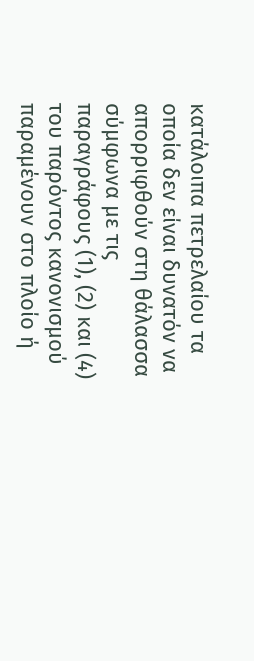κατάλοιπα πετρελαίου τα οποία δεν είναι δυνατόν να απορριφθούν στη θάλασσα σύμφωνα με τις παραγράφους (1), (2) και (4) του παρόντος κανονισμού παραμένουν στο πλοίο ή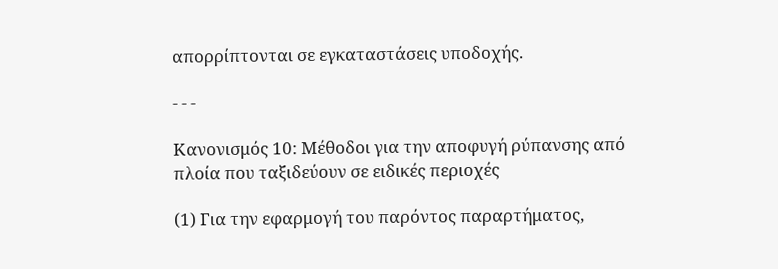απορρίπτονται σε εγκαταστάσεις υποδοχής.

- - -

Κανονισμός 10: Μέθοδοι για την αποφυγή ρύπανσης από πλοία που ταξιδεύουν σε ειδικές περιοχές

(1) Για την εφαρμογή του παρόντος παραρτήματος,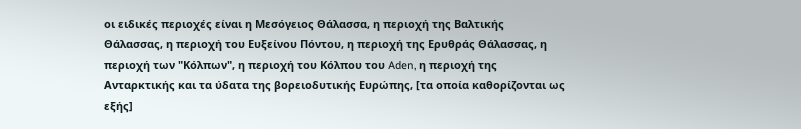οι ειδικές περιοχές είναι η Μεσόγειος Θάλασσα, η περιοχή της Βαλτικής Θάλασσας, η περιοχή του Ευξείνου Πόντου, η περιοχή της Ερυθράς Θάλασσας, η περιοχή των "Κόλπων", η περιοχή του Κόλπου του Aden, η περιοχή της Ανταρκτικής και τα ύδατα της βορειοδυτικής Ευρώπης, [τα οποία καθορίζονται ως εξής]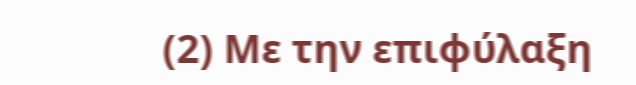(2) Με την επιφύλαξη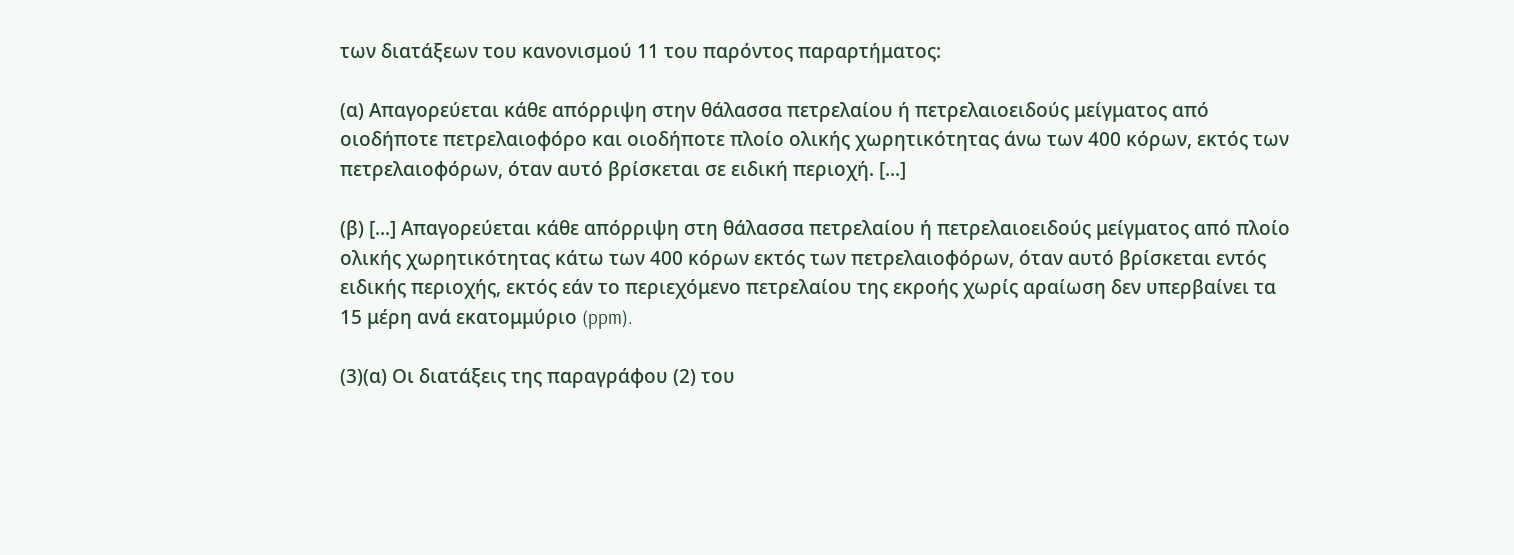των διατάξεων του κανονισμού 11 του παρόντος παραρτήματος:

(α) Απαγορεύεται κάθε απόρριψη στην θάλασσα πετρελαίου ή πετρελαιοειδούς μείγματος από οιοδήποτε πετρελαιοφόρο και οιοδήποτε πλοίο ολικής χωρητικότητας άνω των 400 κόρων, εκτός των πετρελαιοφόρων, όταν αυτό βρίσκεται σε ειδική περιοχή. [...]

(β) [...] Απαγορεύεται κάθε απόρριψη στη θάλασσα πετρελαίου ή πετρελαιοειδούς μείγματος από πλοίο ολικής χωρητικότητας κάτω των 400 κόρων εκτός των πετρελαιοφόρων, όταν αυτό βρίσκεται εντός ειδικής περιοχής, εκτός εάν το περιεχόμενο πετρελαίου της εκροής χωρίς αραίωση δεν υπερβαίνει τα 15 μέρη ανά εκατομμύριο (ppm).

(3)(α) Οι διατάξεις της παραγράφου (2) του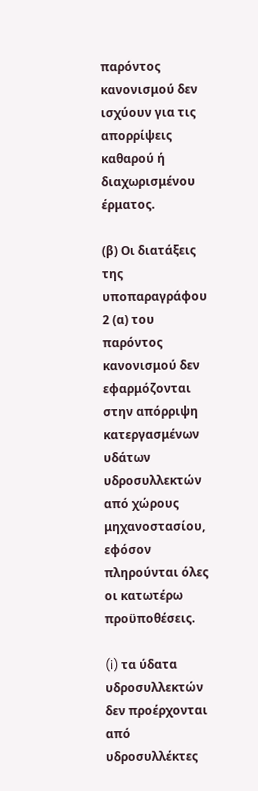παρόντος κανονισμού δεν ισχύουν για τις απορρίψεις καθαρού ή διαχωρισμένου έρματος.

(β) Οι διατάξεις της υποπαραγράφου 2 (α) του παρόντος κανονισμού δεν εφαρμόζονται στην απόρριψη κατεργασμένων υδάτων υδροσυλλεκτών από χώρους μηχανοστασίου, εφόσον πληρούνται όλες οι κατωτέρω προϋποθέσεις.

(i) τα ύδατα υδροσυλλεκτών δεν προέρχονται από υδροσυλλέκτες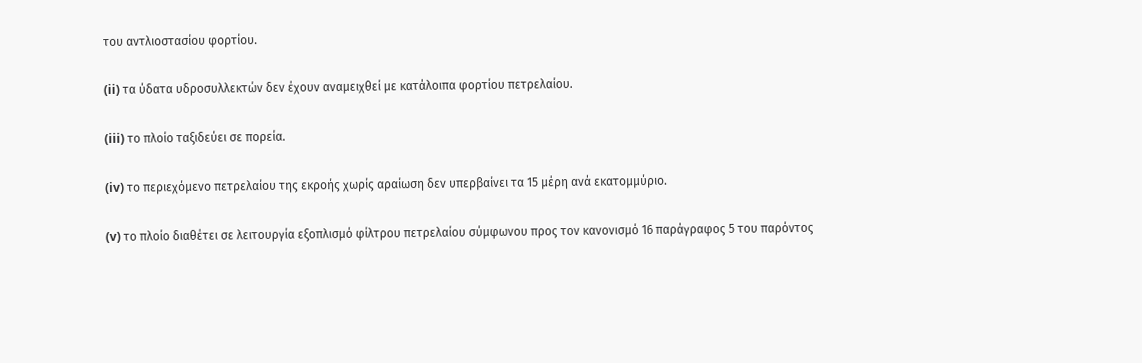του αντλιοστασίου φορτίου.

(ii) τα ύδατα υδροσυλλεκτών δεν έχουν αναμειχθεί με κατάλοιπα φορτίου πετρελαίου.

(iii) το πλοίο ταξιδεύει σε πορεία.

(iv) το περιεχόμενο πετρελαίου της εκροής χωρίς αραίωση δεν υπερβαίνει τα 15 μέρη ανά εκατομμύριο.

(v) το πλοίο διαθέτει σε λειτουργία εξοπλισμό φίλτρου πετρελαίου σύμφωνου προς τον κανονισμό 16 παράγραφος 5 του παρόντος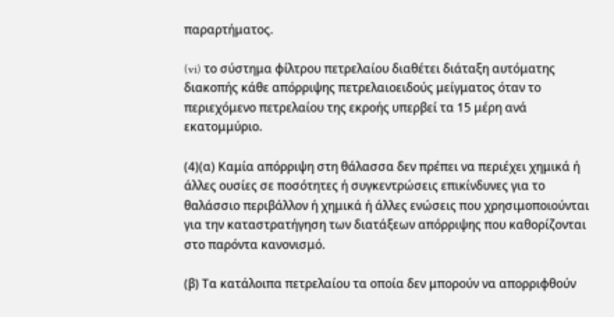παραρτήματος.

(vi) το σύστημα φίλτρου πετρελαίου διαθέτει διάταξη αυτόματης διακοπής κάθε απόρριψης πετρελαιοειδούς μείγματος όταν το περιεχόμενο πετρελαίου της εκροής υπερβεί τα 15 μέρη ανά εκατομμύριο.

(4)(α) Καμία απόρριψη στη θάλασσα δεν πρέπει να περιέχει χημικά ή άλλες ουσίες σε ποσότητες ή συγκεντρώσεις επικίνδυνες για το θαλάσσιο περιβάλλον ή χημικά ή άλλες ενώσεις που χρησιμοποιούνται για την καταστρατήγηση των διατάξεων απόρριψης που καθορίζονται στο παρόντα κανονισμό.

(β) Τα κατάλοιπα πετρελαίου τα οποία δεν μπορούν να απορριφθούν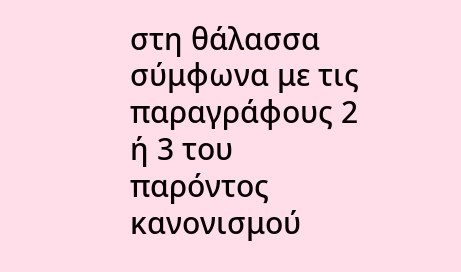στη θάλασσα σύμφωνα με τις παραγράφους 2 ή 3 του παρόντος κανονισμού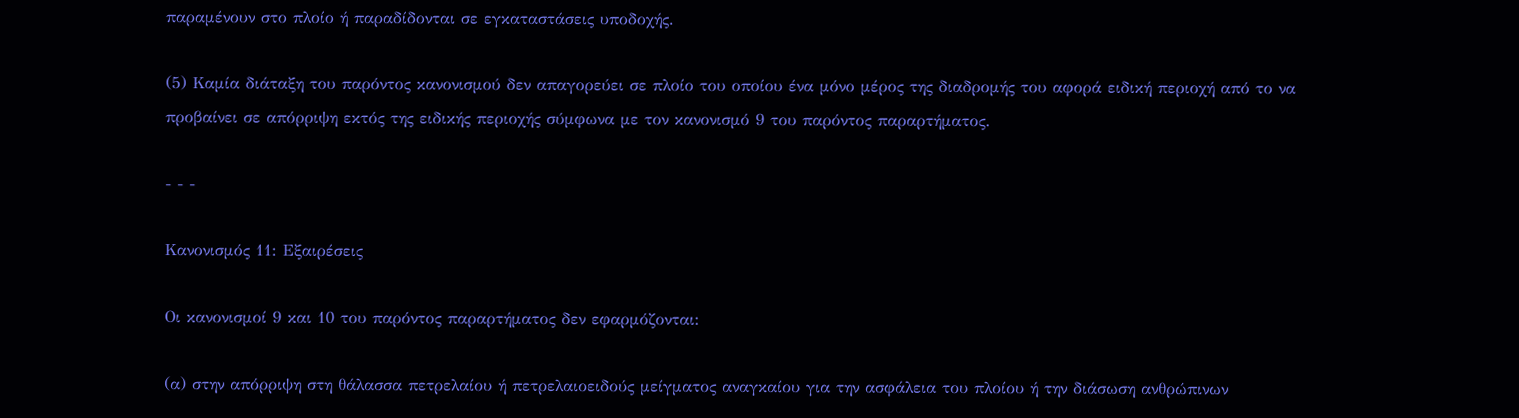παραμένουν στο πλοίο ή παραδίδονται σε εγκαταστάσεις υποδοχής.

(5) Καμία διάταξη του παρόντος κανονισμού δεν απαγορεύει σε πλοίο του οποίου ένα μόνο μέρος της διαδρομής του αφορά ειδική περιοχή από το να προβαίνει σε απόρριψη εκτός της ειδικής περιοχής σύμφωνα με τον κανονισμό 9 του παρόντος παραρτήματος.

- - -

Κανονισμός 11: Εξαιρέσεις

Οι κανονισμοί 9 και 10 του παρόντος παραρτήματος δεν εφαρμόζονται:

(α) στην απόρριψη στη θάλασσα πετρελαίου ή πετρελαιοειδούς μείγματος αναγκαίου για την ασφάλεια του πλοίου ή την διάσωση ανθρώπινων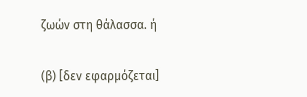ζωών στη θάλασσα. ή

(β) [δεν εφαρμόζεται]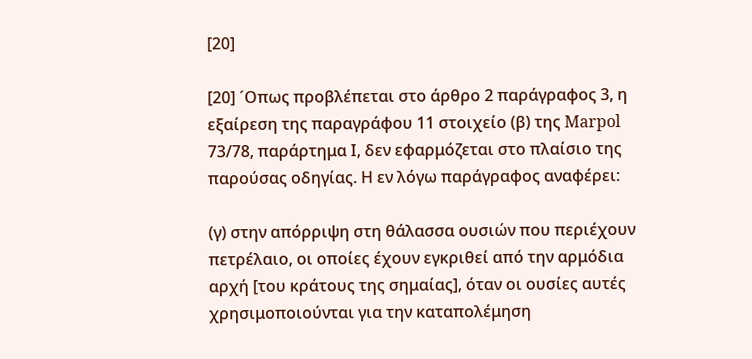[20]

[20] ´Οπως προβλέπεται στο άρθρο 2 παράγραφος 3, η εξαίρεση της παραγράφου 11 στοιχείο (β) της Marpol 73/78, παράρτημα Ι, δεν εφαρμόζεται στο πλαίσιο της παρούσας οδηγίας. Η εν λόγω παράγραφος αναφέρει:

(γ) στην απόρριψη στη θάλασσα ουσιών που περιέχουν πετρέλαιο, οι οποίες έχουν εγκριθεί από την αρμόδια αρχή [του κράτους της σημαίας], όταν οι ουσίες αυτές χρησιμοποιούνται για την καταπολέμηση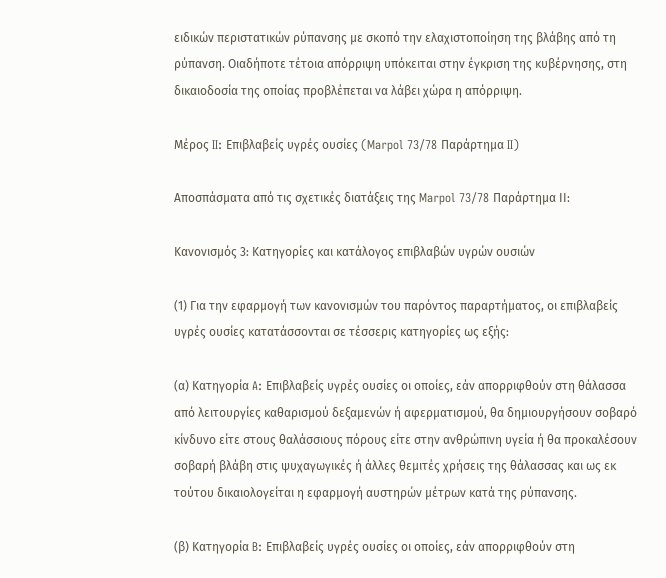ειδικών περιστατικών ρύπανσης με σκοπό την ελαχιστοποίηση της βλάβης από τη ρύπανση. Οιαδήποτε τέτοια απόρριψη υπόκειται στην έγκριση της κυβέρνησης, στη δικαιοδοσία της οποίας προβλέπεται να λάβει χώρα η απόρριψη.

Μέρος II: Επιβλαβείς υγρές ουσίες (Marpol 73/78 Παράρτημα II)

Αποσπάσματα από τις σχετικές διατάξεις της Marpol 73/78 Παράρτημα ΙΙ:

Κανονισμός 3: Κατηγορίες και κατάλογος επιβλαβών υγρών ουσιών

(1) Για την εφαρμογή των κανονισμών του παρόντος παραρτήματος, οι επιβλαβείς υγρές ουσίες κατατάσσονται σε τέσσερις κατηγορίες ως εξής:

(α) Κατηγορία A: Επιβλαβείς υγρές ουσίες οι οποίες, εάν απορριφθούν στη θάλασσα από λειτουργίες καθαρισμού δεξαμενών ή αφερματισμού, θα δημιουργήσουν σοβαρό κίνδυνο είτε στους θαλάσσιους πόρους είτε στην ανθρώπινη υγεία ή θα προκαλέσουν σοβαρή βλάβη στις ψυχαγωγικές ή άλλες θεμιτές χρήσεις της θάλασσας και ως εκ τούτου δικαιολογείται η εφαρμογή αυστηρών μέτρων κατά της ρύπανσης.

(β) Κατηγορία B: Επιβλαβείς υγρές ουσίες οι οποίες, εάν απορριφθούν στη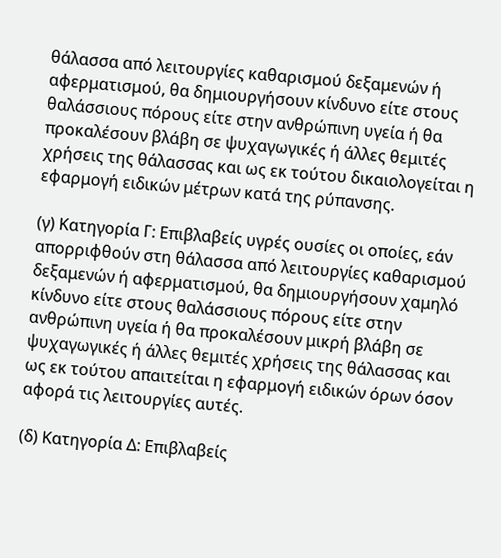θάλασσα από λειτουργίες καθαρισμού δεξαμενών ή αφερματισμού, θα δημιουργήσουν κίνδυνο είτε στους θαλάσσιους πόρους είτε στην ανθρώπινη υγεία ή θα προκαλέσουν βλάβη σε ψυχαγωγικές ή άλλες θεμιτές χρήσεις της θάλασσας και ως εκ τούτου δικαιολογείται η εφαρμογή ειδικών μέτρων κατά της ρύπανσης.

(γ) Κατηγορία Γ: Επιβλαβείς υγρές ουσίες οι οποίες, εάν απορριφθούν στη θάλασσα από λειτουργίες καθαρισμού δεξαμενών ή αφερματισμού, θα δημιουργήσουν χαμηλό κίνδυνο είτε στους θαλάσσιους πόρους είτε στην ανθρώπινη υγεία ή θα προκαλέσουν μικρή βλάβη σε ψυχαγωγικές ή άλλες θεμιτές χρήσεις της θάλασσας και ως εκ τούτου απαιτείται η εφαρμογή ειδικών όρων όσον αφορά τις λειτουργίες αυτές.

(δ) Κατηγορία Δ: Επιβλαβείς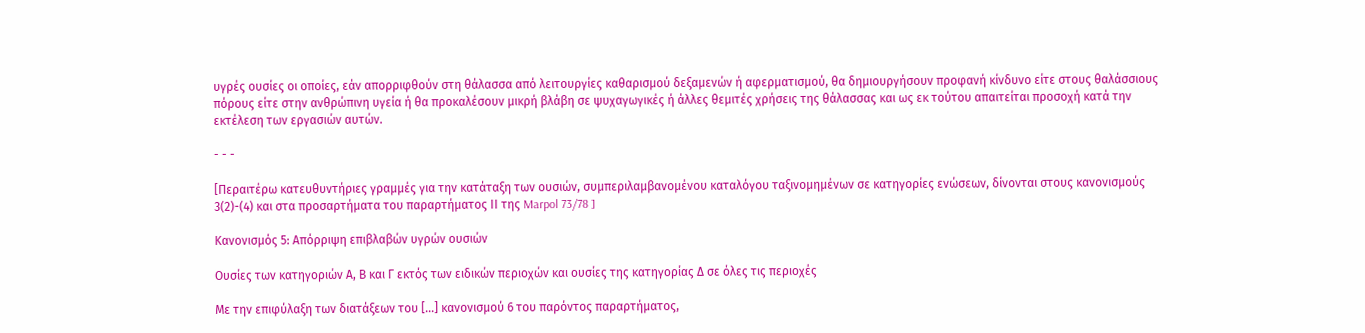υγρές ουσίες οι οποίες, εάν απορριφθούν στη θάλασσα από λειτουργίες καθαρισμού δεξαμενών ή αφερματισμού, θα δημιουργήσουν προφανή κίνδυνο είτε στους θαλάσσιους πόρους είτε στην ανθρώπινη υγεία ή θα προκαλέσουν μικρή βλάβη σε ψυχαγωγικές ή άλλες θεμιτές χρήσεις της θάλασσας και ως εκ τούτου απαιτείται προσοχή κατά την εκτέλεση των εργασιών αυτών.

- - -

[Περαιτέρω κατευθυντήριες γραμμές για την κατάταξη των ουσιών, συμπεριλαμβανομένου καταλόγου ταξινομημένων σε κατηγορίες ενώσεων, δίνονται στους κανονισμούς 3(2)-(4) και στα προσαρτήματα του παραρτήματος ΙΙ της Marpol 73/78 ]

Kανονισμός 5: Απόρριψη επιβλαβών υγρών ουσιών

Ουσίες των κατηγοριών Α, Β και Γ εκτός των ειδικών περιοχών και ουσίες της κατηγορίας Δ σε όλες τις περιοχές

Με την επιφύλαξη των διατάξεων του [...] κανονισμού 6 του παρόντος παραρτήματος,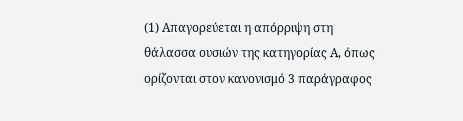(1) Απαγορεύεται η απόρριψη στη θάλασσα ουσιών της κατηγορίας Α, όπως ορίζονται στον κανονισμό 3 παράγραφος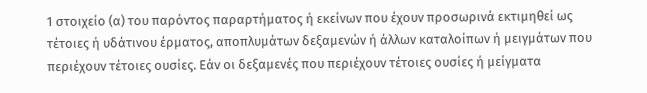1 στοιχείο (α) του παρόντος παραρτήματος ή εκείνων που έχουν προσωρινά εκτιμηθεί ως τέτοιες ή υδάτινου έρματος, αποπλυμάτων δεξαμενών ή άλλων καταλοίπων ή μειγμάτων που περιέχουν τέτοιες ουσίες. Εάν οι δεξαμενές που περιέχουν τέτοιες ουσίες ή μείγματα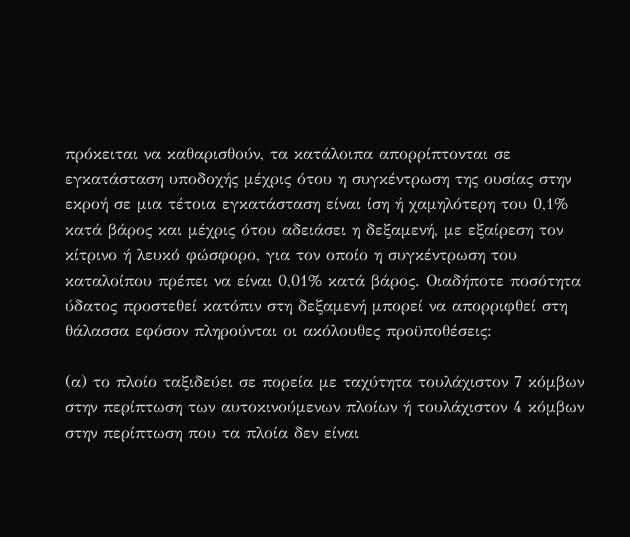πρόκειται να καθαρισθούν, τα κατάλοιπα απορρίπτονται σε εγκατάσταση υποδοχής μέχρις ότου η συγκέντρωση της ουσίας στην εκροή σε μια τέτοια εγκατάσταση είναι ίση ή χαμηλότερη του 0,1% κατά βάρος και μέχρις ότου αδειάσει η δεξαμενή, με εξαίρεση τον κίτρινο ή λευκό φώσφορο, για τον οποίο η συγκέντρωση του καταλοίπου πρέπει να είναι 0,01% κατά βάρος. Οιαδήποτε ποσότητα ύδατος προστεθεί κατόπιν στη δεξαμενή μπορεί να απορριφθεί στη θάλασσα εφόσον πληρούνται οι ακόλουθες προϋποθέσεις:

(α) το πλοίο ταξιδεύει σε πορεία με ταχύτητα τουλάχιστον 7 κόμβων στην περίπτωση των αυτοκινούμενων πλοίων ή τουλάχιστον 4 κόμβων στην περίπτωση που τα πλοία δεν είναι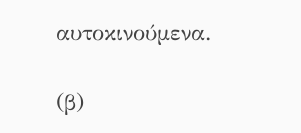αυτοκινούμενα.

(β)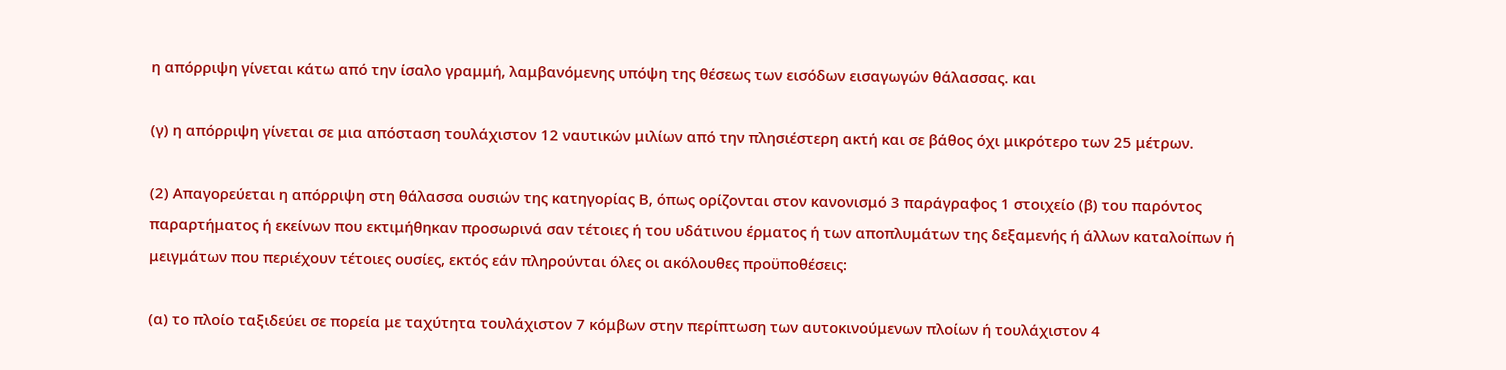η απόρριψη γίνεται κάτω από την ίσαλο γραμμή, λαμβανόμενης υπόψη της θέσεως των εισόδων εισαγωγών θάλασσας. και

(γ) η απόρριψη γίνεται σε μια απόσταση τουλάχιστον 12 ναυτικών μιλίων από την πλησιέστερη ακτή και σε βάθος όχι μικρότερο των 25 μέτρων.

(2) Απαγορεύεται η απόρριψη στη θάλασσα ουσιών της κατηγορίας Β, όπως ορίζονται στον κανονισμό 3 παράγραφος 1 στοιχείο (β) του παρόντος παραρτήματος ή εκείνων που εκτιμήθηκαν προσωρινά σαν τέτοιες ή του υδάτινου έρματος ή των αποπλυμάτων της δεξαμενής ή άλλων καταλοίπων ή μειγμάτων που περιέχουν τέτοιες ουσίες, εκτός εάν πληρούνται όλες οι ακόλουθες προϋποθέσεις:

(α) το πλοίο ταξιδεύει σε πορεία με ταχύτητα τουλάχιστον 7 κόμβων στην περίπτωση των αυτοκινούμενων πλοίων ή τουλάχιστον 4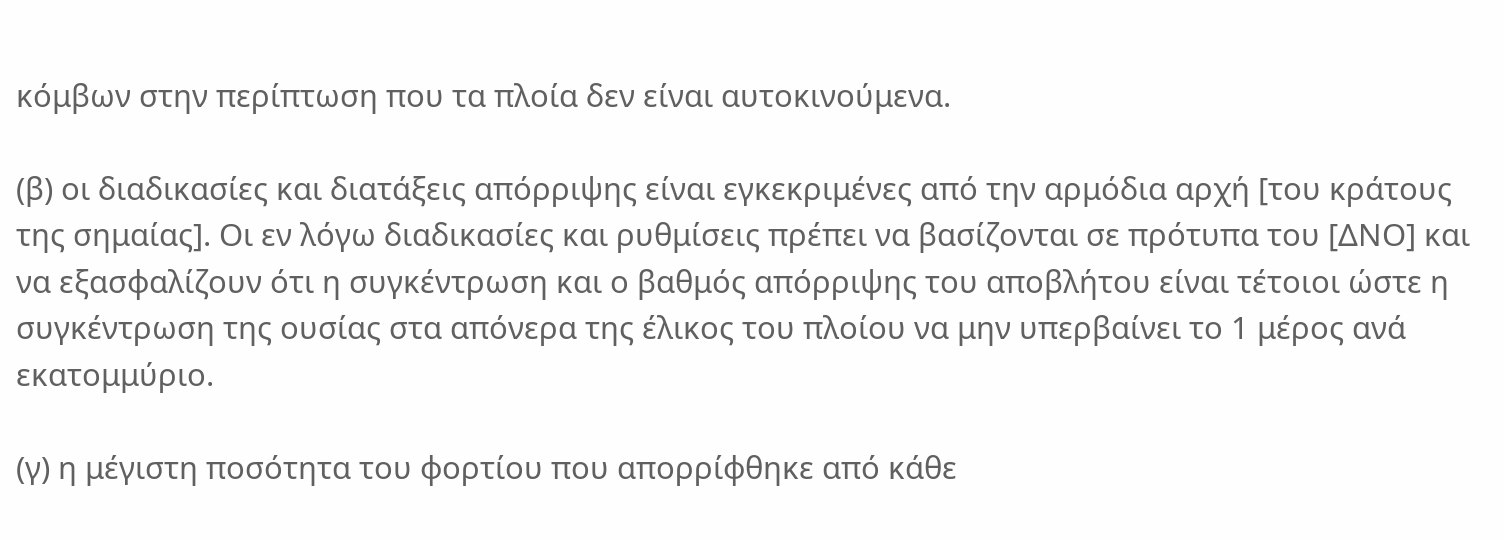κόμβων στην περίπτωση που τα πλοία δεν είναι αυτοκινούμενα.

(β) οι διαδικασίες και διατάξεις απόρριψης είναι εγκεκριμένες από την αρμόδια αρχή [του κράτους της σημαίας]. Οι εν λόγω διαδικασίες και ρυθμίσεις πρέπει να βασίζονται σε πρότυπα του [ΔΝΟ] και να εξασφαλίζουν ότι η συγκέντρωση και ο βαθμός απόρριψης του αποβλήτου είναι τέτοιοι ώστε η συγκέντρωση της ουσίας στα απόνερα της έλικος του πλοίου να μην υπερβαίνει το 1 μέρος ανά εκατομμύριο.

(γ) η μέγιστη ποσότητα του φορτίου που απορρίφθηκε από κάθε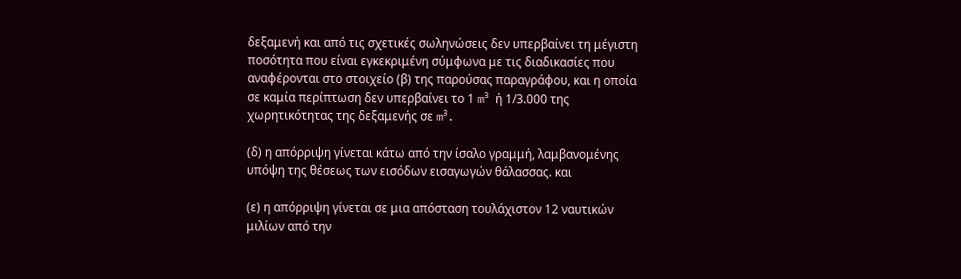δεξαμενή και από τις σχετικές σωληνώσεις δεν υπερβαίνει τη μέγιστη ποσότητα που είναι εγκεκριμένη σύμφωνα με τις διαδικασίες που αναφέρονται στο στοιχείο (β) της παρούσας παραγράφου, και η οποία σε καμία περίπτωση δεν υπερβαίνει το 1 m³ ή 1/3.000 της χωρητικότητας της δεξαμενής σε m³.

(δ) η απόρριψη γίνεται κάτω από την ίσαλο γραμμή, λαμβανομένης υπόψη της θέσεως των εισόδων εισαγωγών θάλασσας. και

(ε) η απόρριψη γίνεται σε μια απόσταση τουλάχιστον 12 ναυτικών μιλίων από την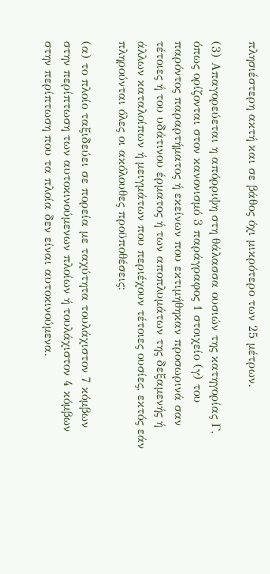πλησιέστερη ακτή και σε βάθος όχι μικρότερο των 25 μέτρων.

(3) Απαγορεύεται η απόρριψη στη θάλασσα ουσιών της κατηγορίας Γ, όπως ορίζονται στον κανονισμό 3 παράγραφος 1 στοιχείο (γ) του παρόντος παραρτήματος ή εκείνων που εκτιμήθηκαν προσωρινά σαν τέτοιες ή του υδάτινου έρματος ή των αποπλυμάτων της δεξαμενής ή άλλων καταλοίπων ή μειγμάτων που περιέχουν τέτοιες ουσίες, εκτός εάν πληρούνται όλες οι ακόλουθες προϋποθέσεις:

(α) το πλοίο ταξιδεύει σε πορεία με ταχύτητα τουλάχιστον 7 κόμβων στην περίπτωση των αυτοκινούμενων πλοίων ή τουλάχιστον 4 κόμβων στην περίπτωση που τα πλοία δεν είναι αυτοκινούμενα.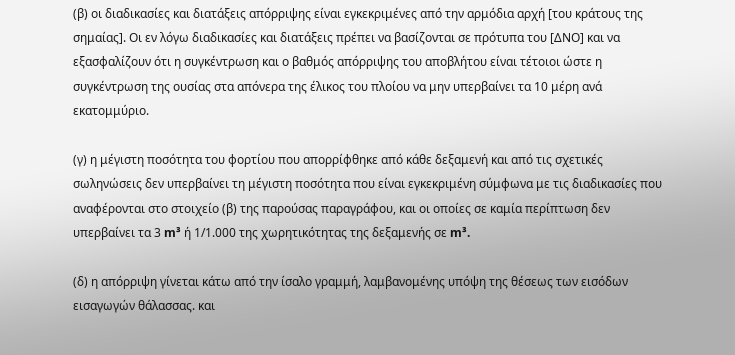(β) οι διαδικασίες και διατάξεις απόρριψης είναι εγκεκριμένες από την αρμόδια αρχή [του κράτους της σημαίας]. Οι εν λόγω διαδικασίες και διατάξεις πρέπει να βασίζονται σε πρότυπα του [ΔΝΟ] και να εξασφαλίζουν ότι η συγκέντρωση και ο βαθμός απόρριψης του αποβλήτου είναι τέτοιοι ώστε η συγκέντρωση της ουσίας στα απόνερα της έλικος του πλοίου να μην υπερβαίνει τα 10 μέρη ανά εκατομμύριο.

(γ) η μέγιστη ποσότητα του φορτίου που απορρίφθηκε από κάθε δεξαμενή και από τις σχετικές σωληνώσεις δεν υπερβαίνει τη μέγιστη ποσότητα που είναι εγκεκριμένη σύμφωνα με τις διαδικασίες που αναφέρονται στο στοιχείο (β) της παρούσας παραγράφου, και οι οποίες σε καμία περίπτωση δεν υπερβαίνει τα 3 m³ ή 1/1.000 της χωρητικότητας της δεξαμενής σε m³.

(δ) η απόρριψη γίνεται κάτω από την ίσαλο γραμμή, λαμβανομένης υπόψη της θέσεως των εισόδων εισαγωγών θάλασσας. και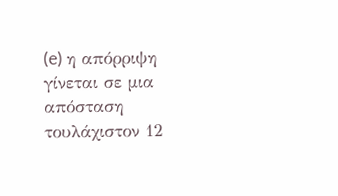(e) η απόρριψη γίνεται σε μια απόσταση τουλάχιστον 12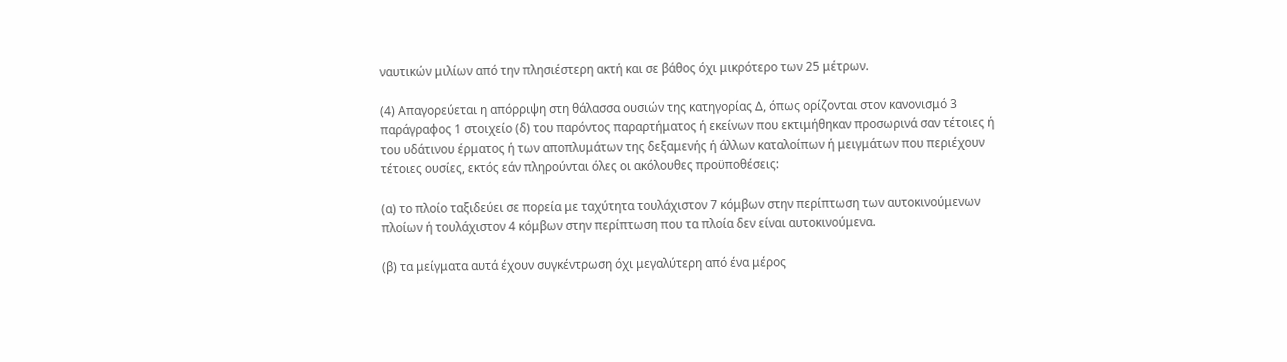ναυτικών μιλίων από την πλησιέστερη ακτή και σε βάθος όχι μικρότερο των 25 μέτρων.

(4) Απαγορεύεται η απόρριψη στη θάλασσα ουσιών της κατηγορίας Δ, όπως ορίζονται στον κανονισμό 3 παράγραφος 1 στοιχείο (δ) του παρόντος παραρτήματος ή εκείνων που εκτιμήθηκαν προσωρινά σαν τέτοιες ή του υδάτινου έρματος ή των αποπλυμάτων της δεξαμενής ή άλλων καταλοίπων ή μειγμάτων που περιέχουν τέτοιες ουσίες, εκτός εάν πληρούνται όλες οι ακόλουθες προϋποθέσεις:

(α) το πλοίο ταξιδεύει σε πορεία με ταχύτητα τουλάχιστον 7 κόμβων στην περίπτωση των αυτοκινούμενων πλοίων ή τουλάχιστον 4 κόμβων στην περίπτωση που τα πλοία δεν είναι αυτοκινούμενα.

(β) τα μείγματα αυτά έχουν συγκέντρωση όχι μεγαλύτερη από ένα μέρος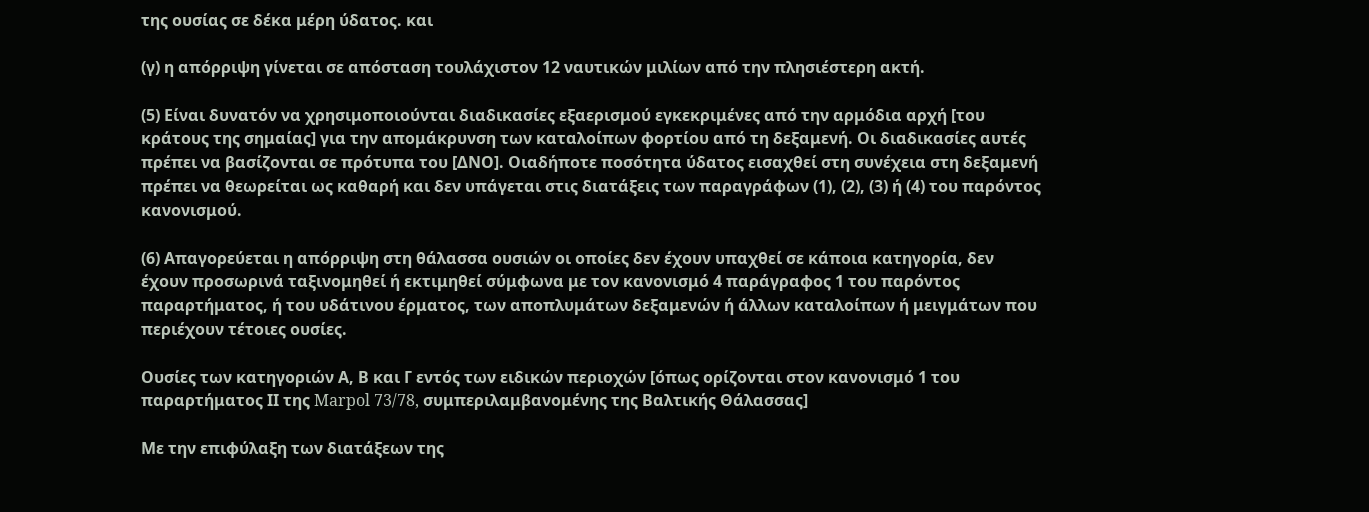της ουσίας σε δέκα μέρη ύδατος. και

(γ) η απόρριψη γίνεται σε απόσταση τουλάχιστον 12 ναυτικών μιλίων από την πλησιέστερη ακτή.

(5) Είναι δυνατόν να χρησιμοποιούνται διαδικασίες εξαερισμού εγκεκριμένες από την αρμόδια αρχή [του κράτους της σημαίας] για την απομάκρυνση των καταλοίπων φορτίου από τη δεξαμενή. Οι διαδικασίες αυτές πρέπει να βασίζονται σε πρότυπα του [ΔΝΟ]. Οιαδήποτε ποσότητα ύδατος εισαχθεί στη συνέχεια στη δεξαμενή πρέπει να θεωρείται ως καθαρή και δεν υπάγεται στις διατάξεις των παραγράφων (1), (2), (3) ή (4) του παρόντος κανονισμού.

(6) Απαγορεύεται η απόρριψη στη θάλασσα ουσιών οι οποίες δεν έχουν υπαχθεί σε κάποια κατηγορία, δεν έχουν προσωρινά ταξινομηθεί ή εκτιμηθεί σύμφωνα με τον κανονισμό 4 παράγραφος 1 του παρόντος παραρτήματος, ή του υδάτινου έρματος, των αποπλυμάτων δεξαμενών ή άλλων καταλοίπων ή μειγμάτων που περιέχουν τέτοιες ουσίες.

Ουσίες των κατηγοριών Α, Β και Γ εντός των ειδικών περιοχών [όπως ορίζονται στον κανονισμό 1 του παραρτήματος ΙΙ της Marpol 73/78, συμπεριλαμβανομένης της Βαλτικής Θάλασσας]

Με την επιφύλαξη των διατάξεων της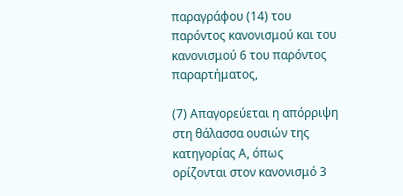παραγράφου (14) του παρόντος κανονισμού και του κανονισμού 6 του παρόντος παραρτήματος,

(7) Απαγορεύεται η απόρριψη στη θάλασσα ουσιών της κατηγορίας Α, όπως ορίζονται στον κανονισμό 3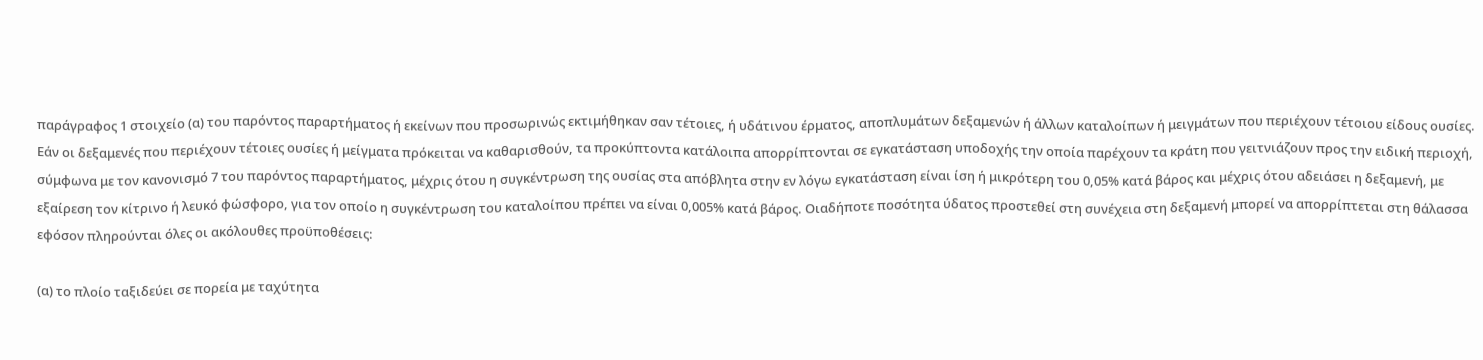παράγραφος 1 στοιχείο (α) του παρόντος παραρτήματος ή εκείνων που προσωρινώς εκτιμήθηκαν σαν τέτοιες, ή υδάτινου έρματος, αποπλυμάτων δεξαμενών ή άλλων καταλοίπων ή μειγμάτων που περιέχουν τέτοιου είδους ουσίες. Εάν οι δεξαμενές που περιέχουν τέτοιες ουσίες ή μείγματα πρόκειται να καθαρισθούν, τα προκύπτοντα κατάλοιπα απορρίπτονται σε εγκατάσταση υποδοχής την οποία παρέχουν τα κράτη που γειτνιάζουν προς την ειδική περιοχή, σύμφωνα με τον κανονισμό 7 του παρόντος παραρτήματος, μέχρις ότου η συγκέντρωση της ουσίας στα απόβλητα στην εν λόγω εγκατάσταση είναι ίση ή μικρότερη του 0,05% κατά βάρος και μέχρις ότου αδειάσει η δεξαμενή, με εξαίρεση τον κίτρινο ή λευκό φώσφορο, για τον οποίο η συγκέντρωση του καταλοίπου πρέπει να είναι 0,005% κατά βάρος. Οιαδήποτε ποσότητα ύδατος προστεθεί στη συνέχεια στη δεξαμενή μπορεί να απορρίπτεται στη θάλασσα εφόσον πληρούνται όλες οι ακόλουθες προϋποθέσεις:

(α) το πλοίο ταξιδεύει σε πορεία με ταχύτητα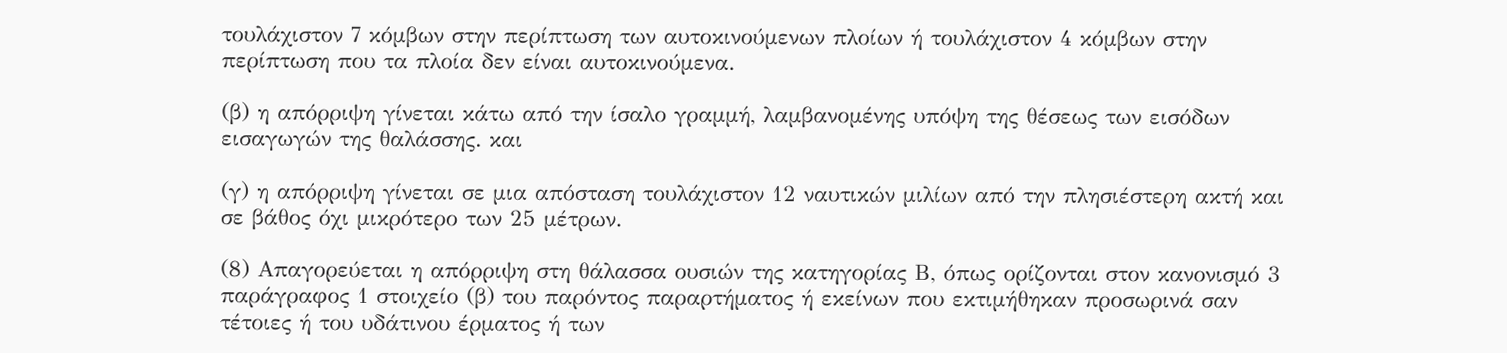τουλάχιστον 7 κόμβων στην περίπτωση των αυτοκινούμενων πλοίων ή τουλάχιστον 4 κόμβων στην περίπτωση που τα πλοία δεν είναι αυτοκινούμενα.

(β) η απόρριψη γίνεται κάτω από την ίσαλο γραμμή, λαμβανομένης υπόψη της θέσεως των εισόδων εισαγωγών της θαλάσσης. και

(γ) η απόρριψη γίνεται σε μια απόσταση τουλάχιστον 12 ναυτικών μιλίων από την πλησιέστερη ακτή και σε βάθος όχι μικρότερο των 25 μέτρων.

(8) Απαγορεύεται η απόρριψη στη θάλασσα ουσιών της κατηγορίας Β, όπως ορίζονται στον κανονισμό 3 παράγραφος 1 στοιχείο (β) του παρόντος παραρτήματος ή εκείνων που εκτιμήθηκαν προσωρινά σαν τέτοιες ή του υδάτινου έρματος ή των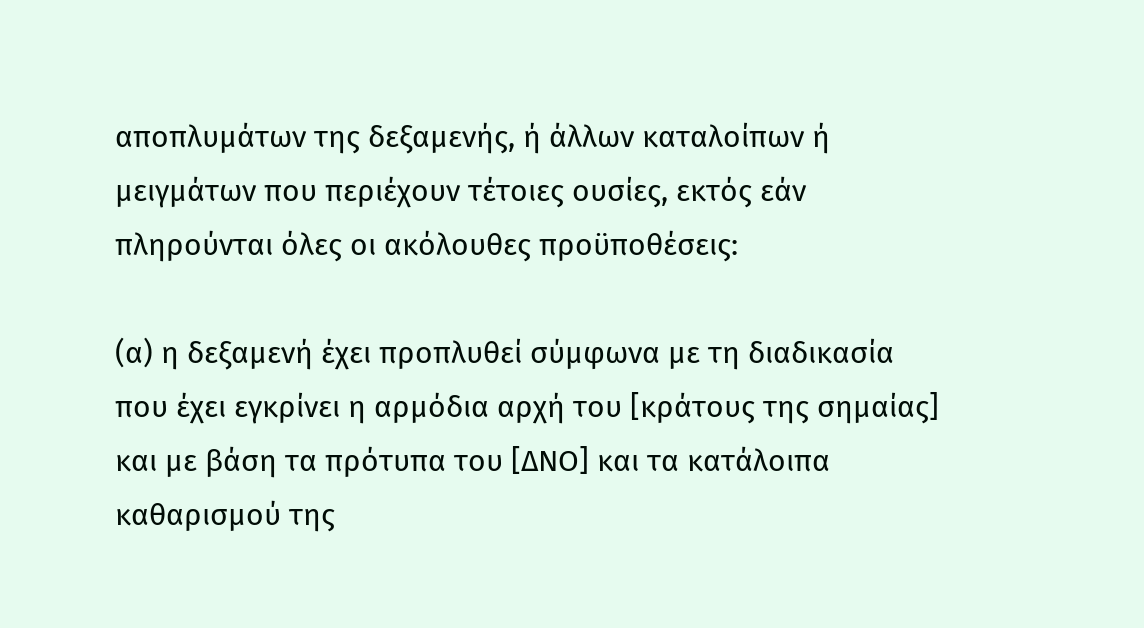αποπλυμάτων της δεξαμενής, ή άλλων καταλοίπων ή μειγμάτων που περιέχουν τέτοιες ουσίες, εκτός εάν πληρούνται όλες οι ακόλουθες προϋποθέσεις:

(α) η δεξαμενή έχει προπλυθεί σύμφωνα με τη διαδικασία που έχει εγκρίνει η αρμόδια αρχή του [κράτους της σημαίας] και με βάση τα πρότυπα του [ΔΝΟ] και τα κατάλοιπα καθαρισμού της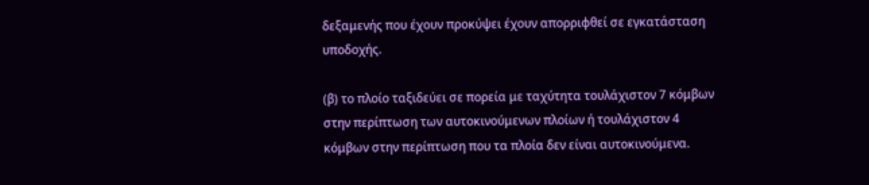δεξαμενής που έχουν προκύψει έχουν απορριφθεί σε εγκατάσταση υποδοχής.

(β) το πλοίο ταξιδεύει σε πορεία με ταχύτητα τουλάχιστον 7 κόμβων στην περίπτωση των αυτοκινούμενων πλοίων ή τουλάχιστον 4 κόμβων στην περίπτωση που τα πλοία δεν είναι αυτοκινούμενα.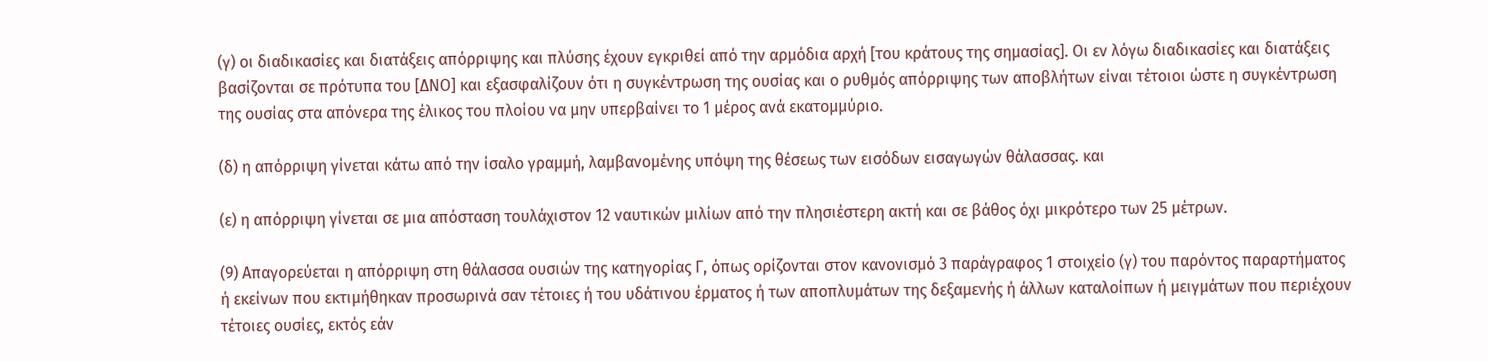(γ) οι διαδικασίες και διατάξεις απόρριψης και πλύσης έχουν εγκριθεί από την αρμόδια αρχή [του κράτους της σημασίας]. Οι εν λόγω διαδικασίες και διατάξεις βασίζονται σε πρότυπα του [ΔΝO] και εξασφαλίζουν ότι η συγκέντρωση της ουσίας και ο ρυθμός απόρριψης των αποβλήτων είναι τέτοιοι ώστε η συγκέντρωση της ουσίας στα απόνερα της έλικος του πλοίου να μην υπερβαίνει το 1 μέρος ανά εκατομμύριο.

(δ) η απόρριψη γίνεται κάτω από την ίσαλο γραμμή, λαμβανομένης υπόψη της θέσεως των εισόδων εισαγωγών θάλασσας. και

(ε) η απόρριψη γίνεται σε μια απόσταση τουλάχιστον 12 ναυτικών μιλίων από την πλησιέστερη ακτή και σε βάθος όχι μικρότερο των 25 μέτρων.

(9) Απαγορεύεται η απόρριψη στη θάλασσα ουσιών της κατηγορίας Γ, όπως ορίζονται στον κανονισμό 3 παράγραφος 1 στοιχείο (γ) του παρόντος παραρτήματος ή εκείνων που εκτιμήθηκαν προσωρινά σαν τέτοιες ή του υδάτινου έρματος ή των αποπλυμάτων της δεξαμενής ή άλλων καταλοίπων ή μειγμάτων που περιέχουν τέτοιες ουσίες, εκτός εάν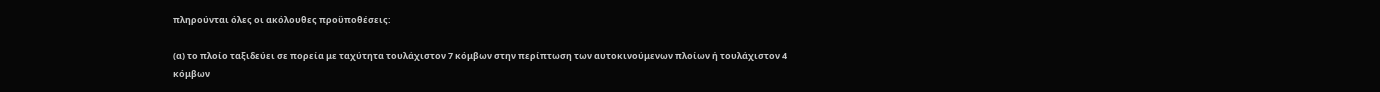πληρούνται όλες οι ακόλουθες προϋποθέσεις:

(α) το πλοίο ταξιδεύει σε πορεία με ταχύτητα τουλάχιστον 7 κόμβων στην περίπτωση των αυτοκινούμενων πλοίων ή τουλάχιστον 4 κόμβων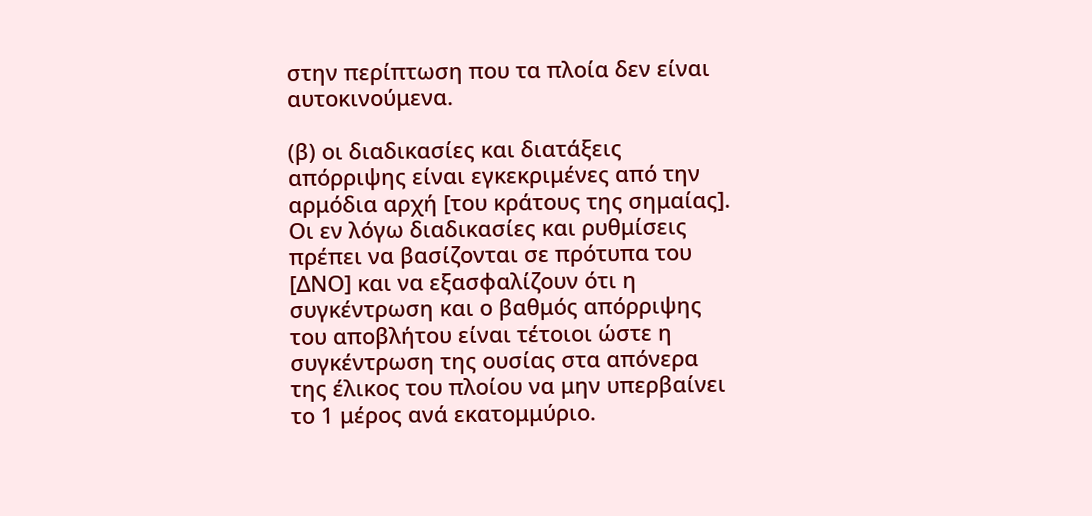στην περίπτωση που τα πλοία δεν είναι αυτοκινούμενα.

(β) οι διαδικασίες και διατάξεις απόρριψης είναι εγκεκριμένες από την αρμόδια αρχή [του κράτους της σημαίας]. Οι εν λόγω διαδικασίες και ρυθμίσεις πρέπει να βασίζονται σε πρότυπα του [ΔΝΟ] και να εξασφαλίζουν ότι η συγκέντρωση και ο βαθμός απόρριψης του αποβλήτου είναι τέτοιοι ώστε η συγκέντρωση της ουσίας στα απόνερα της έλικος του πλοίου να μην υπερβαίνει το 1 μέρος ανά εκατομμύριο.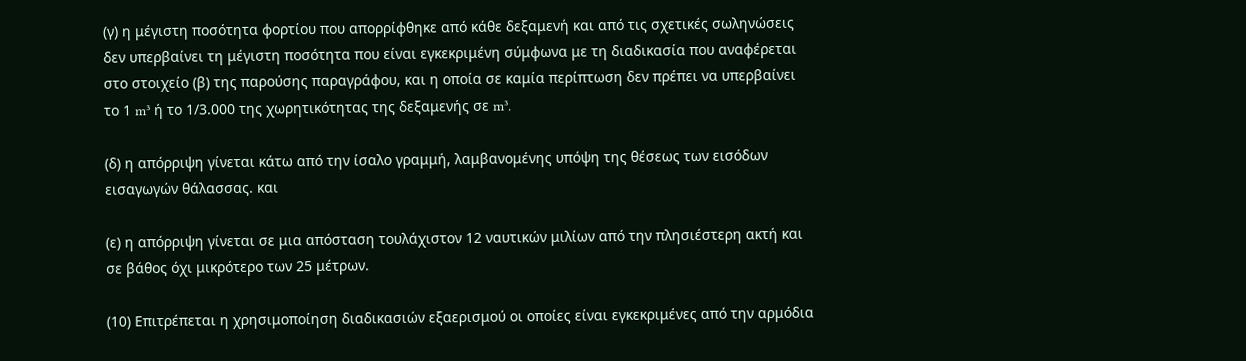(γ) η μέγιστη ποσότητα φορτίου που απορρίφθηκε από κάθε δεξαμενή και από τις σχετικές σωληνώσεις δεν υπερβαίνει τη μέγιστη ποσότητα που είναι εγκεκριμένη σύμφωνα με τη διαδικασία που αναφέρεται στο στοιχείο (β) της παρούσης παραγράφου, και η οποία σε καμία περίπτωση δεν πρέπει να υπερβαίνει το 1 m³ ή το 1/3.000 της χωρητικότητας της δεξαμενής σε m³.

(δ) η απόρριψη γίνεται κάτω από την ίσαλο γραμμή, λαμβανομένης υπόψη της θέσεως των εισόδων εισαγωγών θάλασσας. και

(ε) η απόρριψη γίνεται σε μια απόσταση τουλάχιστον 12 ναυτικών μιλίων από την πλησιέστερη ακτή και σε βάθος όχι μικρότερο των 25 μέτρων.

(10) Επιτρέπεται η χρησιμοποίηση διαδικασιών εξαερισμού οι οποίες είναι εγκεκριμένες από την αρμόδια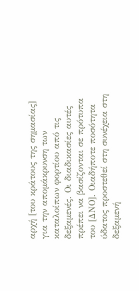αρχή [του κράτους της σημασίας] για την απομάκρυνση των καταλοίπων φορτίου από τις δεξαμενές. Οι διαδικασίες αυτές πρέπει να βασίζονται σε πρότυπα του [ΔΝO]. Οιαδήποτε ποσότητα ύδατος προστεθεί στη συνέχεια στη δεξαμενή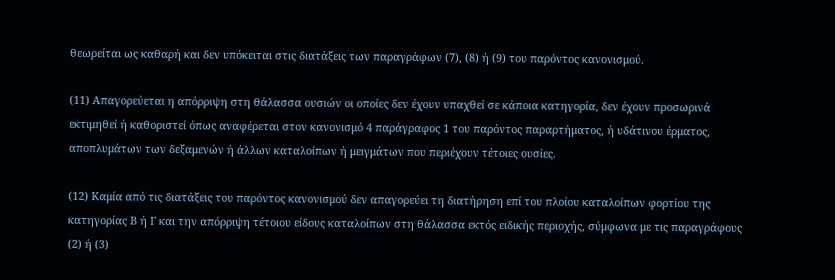θεωρείται ως καθαρή και δεν υπόκειται στις διατάξεις των παραγράφων (7), (8) ή (9) του παρόντος κανονισμού.

(11) Απαγορεύεται η απόρριψη στη θάλασσα ουσιών οι οποίες δεν έχουν υπαχθεί σε κάποια κατηγορία, δεν έχουν προσωρινά εκτιμηθεί ή καθοριστεί όπως αναφέρεται στον κανονισμό 4 παράγραφος 1 του παρόντος παραρτήματος, ή υδάτινου έρματος, αποπλυμάτων των δεξαμενών ή άλλων καταλοίπων ή μειγμάτων που περιέχουν τέτοιες ουσίες.

(12) Καμία από τις διατάξεις του παρόντος κανονισμού δεν απαγορεύει τη διατήρηση επί του πλοίου καταλοίπων φορτίου της κατηγορίας Β ή Γ και την απόρριψη τέτοιου είδους καταλοίπων στη θάλασσα εκτός ειδικής περιοχής, σύμφωνα με τις παραγράφους (2) ή (3)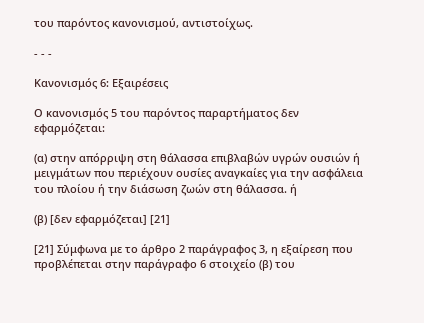του παρόντος κανονισμού, αντιστοίχως.

- - -

Κανονισμός 6: Εξαιρέσεις

Ο κανονισμός 5 του παρόντος παραρτήματος δεν εφαρμόζεται:

(α) στην απόρριψη στη θάλασσα επιβλαβών υγρών ουσιών ή μειγμάτων που περιέχουν ουσίες αναγκαίες για την ασφάλεια του πλοίου ή την διάσωση ζωών στη θάλασσα. ή

(β) [δεν εφαρμόζεται] [21]

[21] Σύμφωνα με το άρθρο 2 παράγραφος 3, η εξαίρεση που προβλέπεται στην παράγραφο 6 στοιχείο (β) του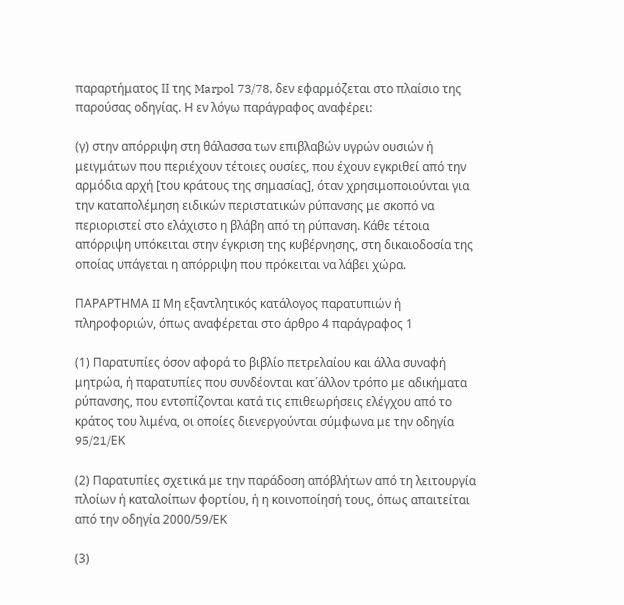παραρτήματος ΙΙ της Marpol 73/78, δεν εφαρμόζεται στο πλαίσιο της παρούσας οδηγίας. Η εν λόγω παράγραφος αναφέρει:

(γ) στην απόρριψη στη θάλασσα των επιβλαβών υγρών ουσιών ή μειγμάτων που περιέχουν τέτοιες ουσίες, που έχουν εγκριθεί από την αρμόδια αρχή [του κράτους της σημασίας], όταν χρησιμοποιούνται για την καταπολέμηση ειδικών περιστατικών ρύπανσης με σκοπό να περιοριστεί στο ελάχιστο η βλάβη από τη ρύπανση. Κάθε τέτοια απόρριψη υπόκειται στην έγκριση της κυβέρνησης, στη δικαιοδοσία της οποίας υπάγεται η απόρριψη που πρόκειται να λάβει χώρα.

ΠΑΡΑΡΤΗΜΑ II Μη εξαντλητικός κατάλογος παρατυπιών ή πληροφοριών, όπως αναφέρεται στο άρθρο 4 παράγραφος 1

(1) Παρατυπίες όσον αφορά το βιβλίο πετρελαίου και άλλα συναφή μητρώα, ή παρατυπίες που συνδέονται κατ´άλλον τρόπο με αδικήματα ρύπανσης, που εντοπίζονται κατά τις επιθεωρήσεις ελέγχου από το κράτος του λιμένα, οι οποίες διενεργούνται σύμφωνα με την οδηγία 95/21/EΚ

(2) Παρατυπίες σχετικά με την παράδοση απόβλήτων από τη λειτουργία πλοίων ή καταλοίπων φορτίου, ή η κοινοποίησή τους, όπως απαιτείται από την οδηγία 2000/59/ΕΚ

(3)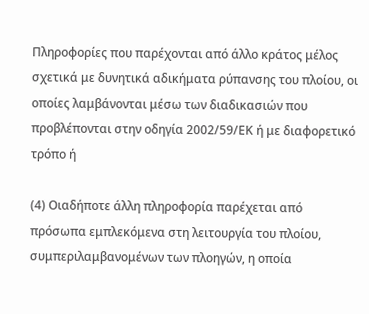Πληροφορίες που παρέχονται από άλλο κράτος μέλος σχετικά με δυνητικά αδικήματα ρύπανσης του πλοίου, οι οποίες λαμβάνονται μέσω των διαδικασιών που προβλέπονται στην οδηγία 2002/59/ΕΚ ή με διαφορετικό τρόπο ή

(4) Οιαδήποτε άλλη πληροφορία παρέχεται από πρόσωπα εμπλεκόμενα στη λειτουργία του πλοίου, συμπεριλαμβανομένων των πλοηγών, η οποία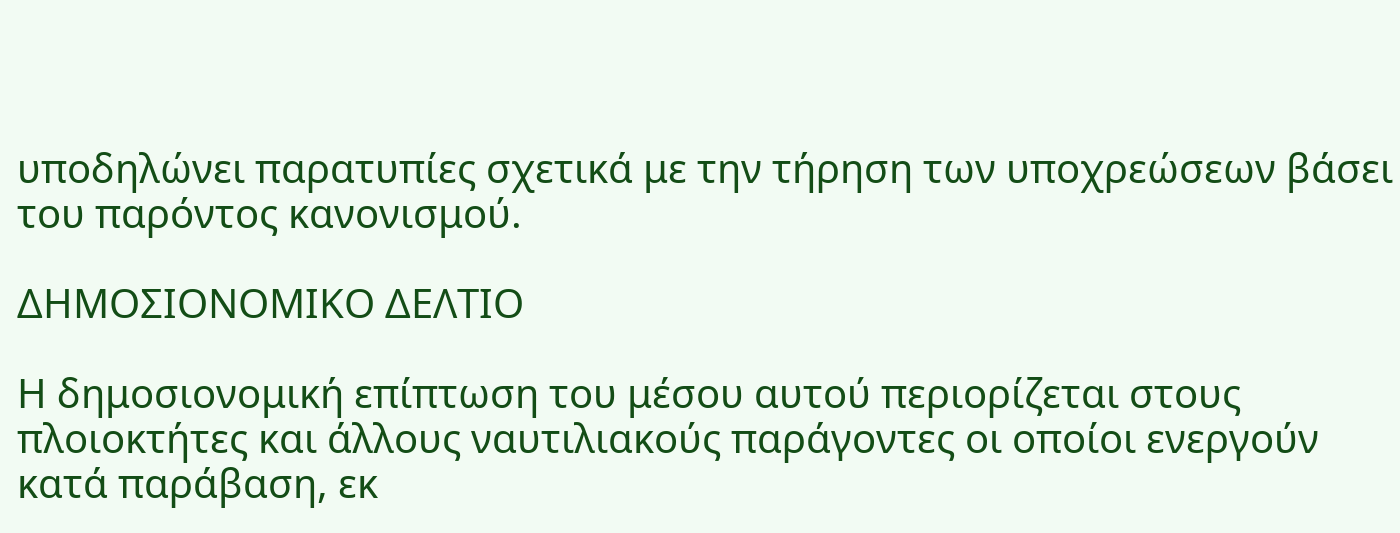υποδηλώνει παρατυπίες σχετικά με την τήρηση των υποχρεώσεων βάσει του παρόντος κανονισμού.

ΔΗΜΟΣΙΟΝΟΜΙΚΟ ΔΕΛΤΙΟ

Η δημοσιονομική επίπτωση του μέσου αυτού περιορίζεται στους πλοιοκτήτες και άλλους ναυτιλιακούς παράγοντες οι οποίοι ενεργούν κατά παράβαση, εκ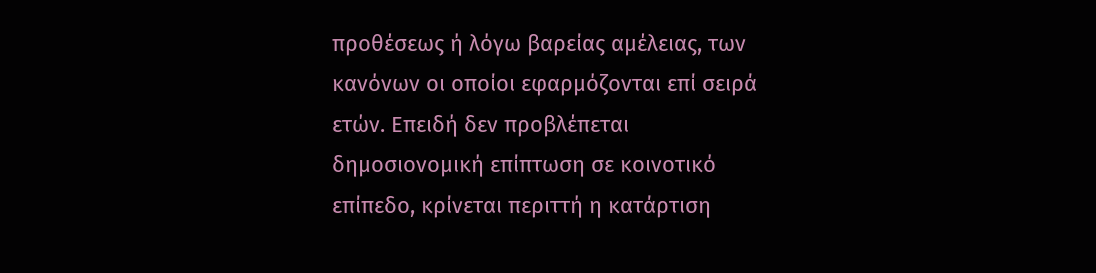προθέσεως ή λόγω βαρείας αμέλειας, των κανόνων οι οποίοι εφαρμόζονται επί σειρά ετών. Επειδή δεν προβλέπεται δημοσιονομική επίπτωση σε κοινοτικό επίπεδο, κρίνεται περιττή η κατάρτιση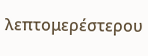λεπτομερέστερου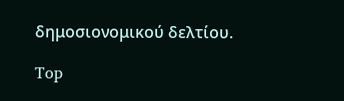δημοσιονομικού δελτίου.

Top